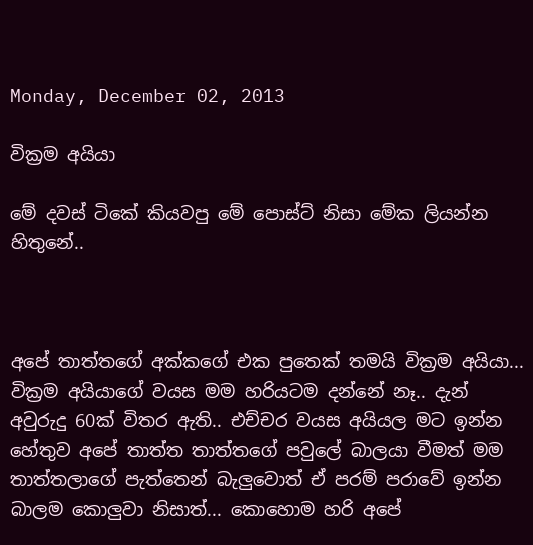Monday, December 02, 2013

වික්‍රම අයියා

මේ දවස් ටිකේ කියවපු මේ පොස්ට් නිසා මේක ලියන්න හිතුනේ..



අපේ තාත්තගේ අක්කගේ එක පුතෙක් තමයි වික්‍රම අයියා...  වික්‍රම අයියාගේ වයස මම හරියටම දන්නේ නෑ.. දැන් අවුරුදු 60ක් විතර ඇති.. එච්චර වයස අයියල මට ඉන්න හේතුව අපේ තාත්ත තාත්තගේ පවුලේ බාලයා වීමත් මම තාත්තලාගේ පැත්තෙන් බැලුවොත් ඒ පරම් පරාවේ ඉන්න බාලම කොලුවා නිසාත්... කොහොම හරි අපේ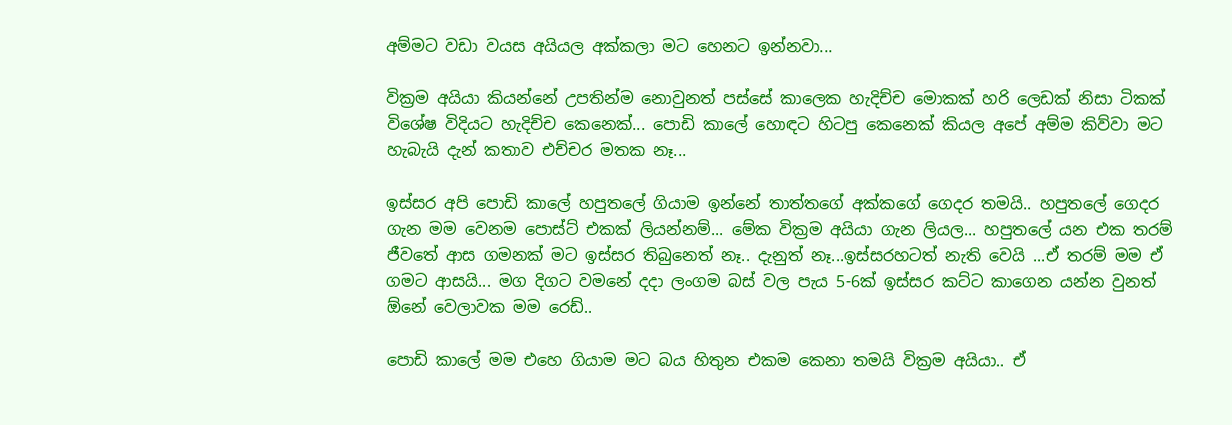අම්මට වඩා වයස අයියල අක්කලා මට හෙනට ඉන්නවා...

වික්‍රම අයියා කියන්නේ උපතින්ම නොවුනත් පස්සේ කාලෙක හැදිච්ච මොකක් හරි ලෙඩක් නිසා ටිකක් විශේෂ විදියට හැදිච්ච කෙනෙක්... පොඩි කාලේ හොඳට හිටපු කෙනෙක් කියල අපේ අම්ම කිව්වා මට හැබැයි දැන් කතාව එච්චර මතක නෑ...

ඉස්සර අපි පොඩි කාලේ හපුතලේ ගියාම ඉන්නේ තාත්තගේ අක්කගේ ගෙදර තමයි.. හපුතලේ ගෙදර ගැන මම වෙනම පොස්ට් එකක් ලියන්නම්... මේක වික්‍රම අයියා ගැන ලියල... හපුතලේ යන එක තරම් ජීවතේ ආස ගමනක් මට ඉස්සර තිබුනෙත් නෑ.. දැනුත් නෑ...ඉස්සරහටත් නැති වෙයි ...ඒ තරම් මම ඒ ගමට ආසයි... මග දිගට වමනේ දදා ලංගම බස් වල පැය 5-6ක් ඉස්සර කට්ට කාගෙන යන්න වුනත් ඕනේ වෙලාවක මම රෙඩ්..

පොඩි කාලේ මම එහෙ ගියාම මට බය හිතුන එකම කෙනා තමයි වික්‍රම අයියා.. ඒ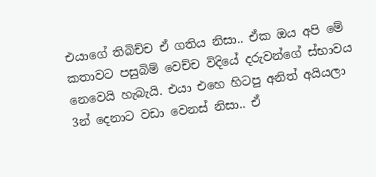එයාගේ තිබිච්ච ඒ ගතිය නිසා.. ඒක ඔය අපි මේ කතාවට පසුබිම් වෙච්ච විදියේ දරුවන්ගේ ස්භාවය නෙවෙයි හැබැයි. එයා එහෙ හිටපු අනිත් අයියලා 3න් දෙනාට වඩා වෙනස් නිසා.. ඒ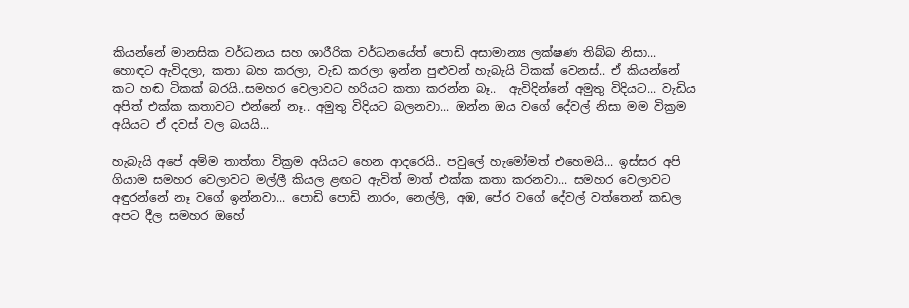කියන්නේ මානසික වර්ධනය සහ ශාරීරික වර්ධනයේත් පොඩි අසාමාන්‍ය ලක්ෂණ තිබ්බ නිසා... හොඳට ඇවිදලා, කතා බහ කරලා, වැඩ කරලා ඉන්න පුළුවන් හැබැයි ටිකක් වෙනස්.. ඒ කියන්නේ කට හඬ ටිකක් බරයි..සමහර වෙලාවට හරියට කතා කරන්න බෑ..  ඇවිදින්නේ අමුතු විදියට... වැඩිය අපිත් එක්ක කතාවට එන්නේ නෑ.. අමුතු විදියට බලනවා... ඔන්න ඔය වගේ දේවල් නිසා මම වික්‍රම අයියට ඒ දවස් වල බයයි...

හැබැයි අපේ අම්ම තාත්තා වික්‍රම අයියට හෙන ආදරෙයි.. පවුලේ හැමෝමත් එහෙමයි... ඉස්සර අපි ගියාම සමහර වෙලාවට මල්ලී කියල ළඟට ඇවිත් මාත් එක්ක කතා කරනවා... සමහර වෙලාවට අඳුරන්නේ නෑ වගේ ඉන්නවා... පොඩි පොඩි නාරං, නෙල්ලි, අඹ, පේර වගේ දේවල් වත්තෙන් කඩල අපට දීල සමහර ඔහේ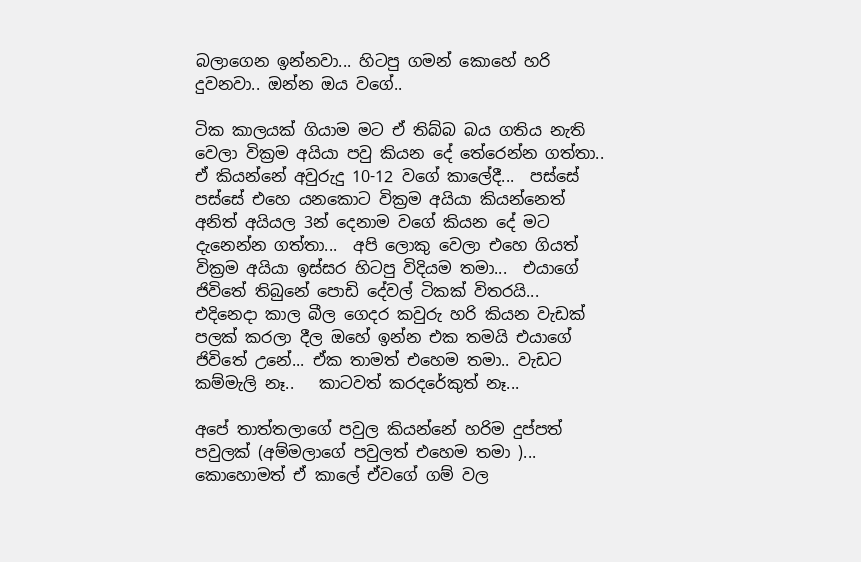බලාගෙන ඉන්නවා... හිටපු ගමන් කොහේ හරි දුවනවා.. ඔන්න ඔය වගේ..

ටික කාලයක් ගියාම මට ඒ තිබ්බ බය ගතිය නැති වෙලා වික්‍රම අයියා පවු කියන දේ තේරෙන්න ගත්තා.. ඒ කියන්නේ අවුරුදු 10-12 වගේ කාලේදී...  පස්සේ පස්සේ එහෙ යනකොට වික්‍රම අයියා කියන්නෙත් අනිත් අයියල 3න් දෙනාම වගේ කියන දේ මට දැනෙන්න ගත්තා...  අපි ලොකු වෙලා එහෙ ගියත් වික්‍රම අයියා ඉස්සර හිටපු විදියම තමා...  එයාගේ ජිවිතේ තිබුනේ පොඩි දේවල් ටිකක් විතරයි... එදිනෙදා කාල බීල ගෙදර කවුරු හරි කියන වැඩක් පලක් කරලා දීල ඔහේ ඉන්න එක තමයි එයාගේ ජිවිතේ උනේ... ඒක තාමත් එහෙම තමා.. වැඩට කම්මැලි නෑ..   කාටවත් කරදරේකුත් නෑ...

අපේ තාත්තලාගේ පවුල කියන්නේ හරිම දුප්පත් පවුලක් (අම්මලාගේ පවුලත් එහෙම තමා )... කොහොමත් ඒ කාලේ ඒවගේ ගම් වල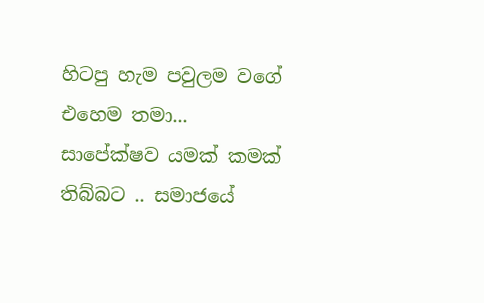හිටපු හැම පවුලම වගේ එහෙම තමා... සාපේක්ෂව යමක් කමක් තිබ්බට .. සමාජයේ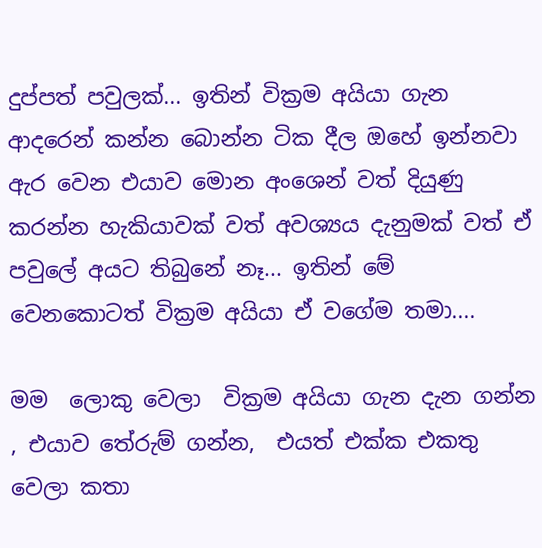දුප්පත් පවුලක්... ඉතින් වික්‍රම අයියා ගැන ආදරෙන් කන්න බොන්න ටික දීල ඔහේ ඉන්නවා ඇර වෙන එයාව මොන අංශෙන් වත් දියුණු කරන්න හැකියාවක් වත් අවශ්‍යය දැනුමක් වත් ඒ පවුලේ අයට තිබුනේ නෑ... ඉතින් මේ වෙනකොටත් වික්‍රම අයියා ඒ වගේම තමා....

මම  ලොකු වෙලා  වික්‍රම අයියා ගැන දැන ගන්න , එයාව තේරුම් ගන්න,  එයත් එක්ක එකතු වෙලා කතා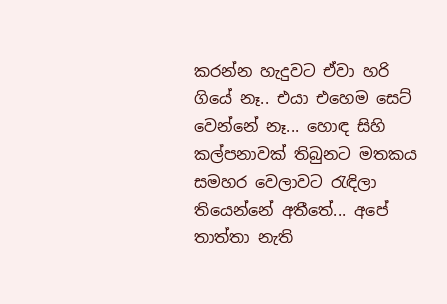කරන්න හැදුවට ඒවා හරි ගියේ නෑ.. එයා එහෙම සෙට් වෙන්නේ නෑ... හොඳ සිහි කල්පනාවක් තිබුනට මතකය සමහර වෙලාවට රැඳිලා තියෙන්නේ අතීතේ... අපේ තාත්තා නැති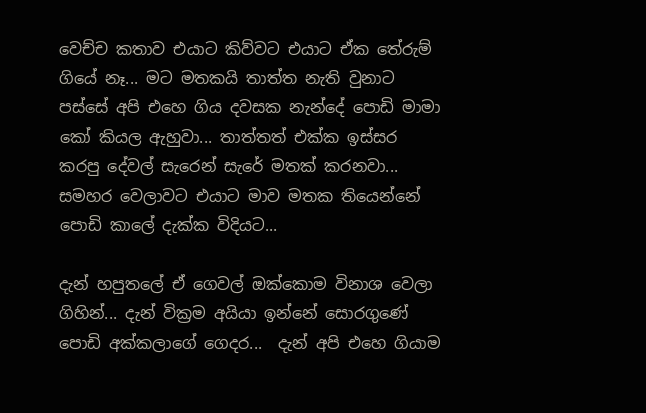වෙච්ච කතාව එයාට කිව්වට එයාට ඒක තේරුම් ගියේ නෑ... මට මතකයි තාත්ත නැති වුනාට පස්සේ අපි එහෙ ගිය දවසක නැන්දේ පොඩි මාමා කෝ කියල ඇහුවා... තාත්තත් එක්ක ඉස්සර කරපු දේවල් සැරෙන් සැරේ මතක් කරනවා...   සමහර වෙලාවට එයාට මාව මතක තියෙන්නේ පොඩි කාලේ දැක්ක විදියට...

දැන් හපුතලේ ඒ ගෙවල් ඔක්කොම විනාශ වෙලා ගිහින්... දැන් වික්‍රම අයියා ඉන්නේ සොරගුණේ පොඩි අක්කලාගේ ගෙදර...  දැන් අපි එහෙ ගියාම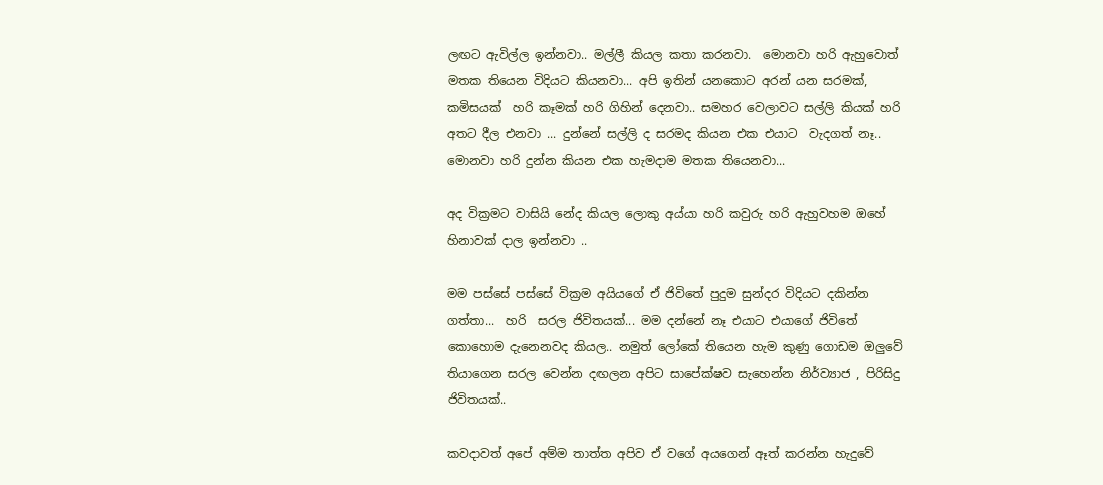ලඟට ඇවිල්ල ඉන්නවා.. මල්ලී කියල කතා කරනවා.  මොනවා හරි ඇහුවොත් මතක තියෙන විදියට කියනවා... අපි ඉතින් යනකොට අරන් යන සරමක්, කමිසයක්  හරි කෑමක් හරි ගිහින් දෙනවා.. සමහර වෙලාවට සල්ලි කියක් හරි අතට දීල එනවා ... දුන්නේ සල්ලි ද සරමද කියන එක එයාට  වැදගත් නෑ.. මොනවා හරි දුන්න කියන එක හැමදාම මතක තියෙනවා...

අද වික්‍රමට වාසියි නේද කියල ලොකු අය්යා හරි කවුරු හරි ඇහුවහම ඔහේ හිනාවක් දාල ඉන්නවා ..

මම පස්සේ පස්සේ වික්‍රම අයියගේ ඒ ජිවිතේ පුදුම සුන්දර විදියට දකින්න ගත්තා...  හරි  සරල ජිවිතයක්... මම දන්නේ නෑ එයාට එයාගේ ජිවිතේ කොහොම දැනෙනවද කියල.. නමුත් ලෝකේ තියෙන හැම කුණු ගොඩම ඔලුවේ තියාගෙන සරල වෙන්න දඟලන අපිට සාපේක්ෂව සැහෙන්න නිර්ව්‍යාජ , පිරිසිදු ජිවිතයක්..

කවදාවත් අපේ අම්ම තාත්ත අපිව ඒ වගේ අයගෙන් ඈත් කරන්න හැදුවේ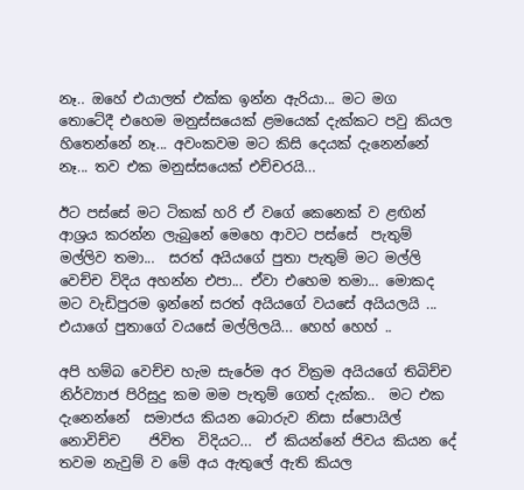නෑ.. ඔහේ එයාලත් එක්ක ඉන්න ඇරියා... මට මග තොටේදී එහෙම මනුස්සයෙක් ළමයෙක් දැක්කට පවු කියල හිතෙන්නේ නෑ... අවංකවම මට කිසි දෙයක් දැනෙන්නේ නෑ... තව එක මනුස්සයෙක් එච්චරයි...

ඊට පස්සේ මට ටිකක් හරි ඒ වගේ කෙනෙක් ව ළඟින් ආශ්‍රය කරන්න ලැබුනේ මෙහෙ ආවට පස්සේ  පැතුම් මල්ලිව තමා...  සරත් අයියගේ පුතා පැතුම් මට මල්ලි වෙච්ච විදිය අහන්න එපා... ඒවා එහෙම තමා... මොකද මට වැඩිපුරම ඉන්නේ සරත් අයියගේ වයසේ අයියලයි ... එයාගේ පුතාගේ වයසේ මල්ලිලයි... හෙහ් හෙහ් ..

අපි හම්බ වෙච්ච හැම සැරේම අර වික්‍රම අයියගේ තිබිච්ච නිර්ව්‍යාජ පිරිසුදු කම මම පැතුම් ගෙත් දැක්ක..  මට එක දැනෙන්නේ  සමාජය කියන බොරුව නිසා ස්පොයිල් නොවිච්ච    ජිවිත  විදියට...  ඒ කියන්නේ ජිවය කියන දේ තවම නැවුම් ව මේ අය ඇතුලේ ඇති කියල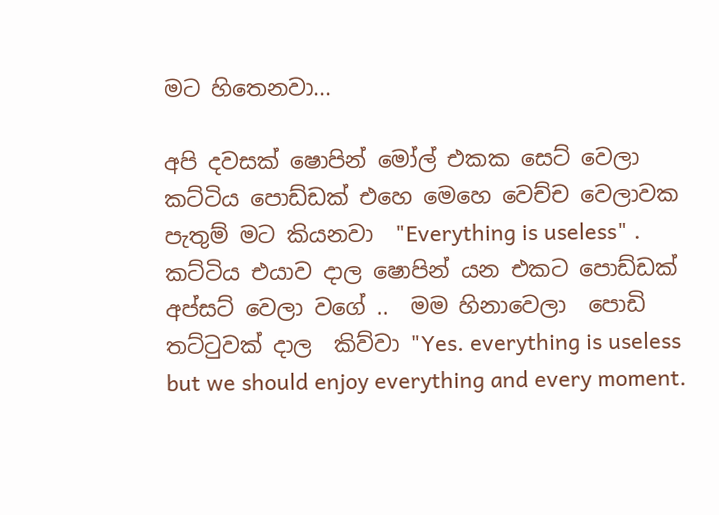මට හිතෙනවා...

අපි දවසක් ෂොපින් මෝල් එකක සෙට් වෙලා කට්ටිය පොඩ්ඩක් එහෙ මෙහෙ වෙච්ච වෙලාවක පැතුම් මට කියනවා  "Everything is useless" . කට්ටිය එයාව දාල ෂොපින් යන එකට පොඩ්ඩක් අප්සට් වෙලා වගේ ..  මම හිනාවෙලා  පොඩි තට්ටුවක් දාල  කිව්වා "Yes. everything is useless but we should enjoy everything and every moment.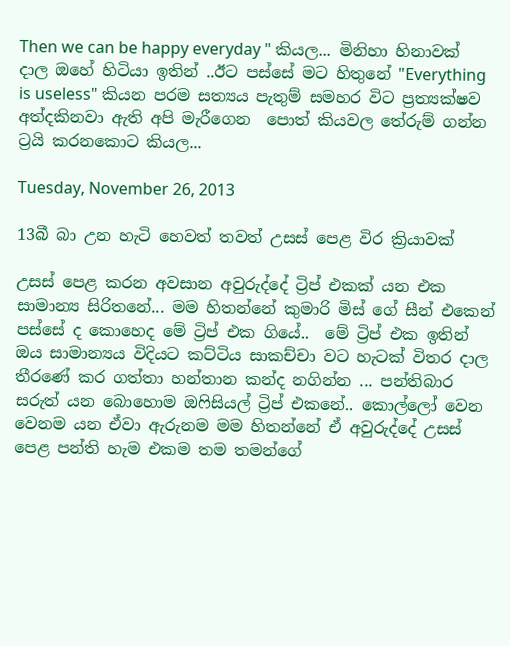Then we can be happy everyday " කියල... මිනිහා හිනාවක් දාල ඔහේ හිටියා ඉතින් ..ඊට පස්සේ මට හිතුනේ "Everything is useless" කියන පරම සත්‍යය පැතුම් සමහර විට ප්‍රත්‍යක්ෂව අත්දකිනවා ඇති අපි මැරීගෙන  පොත් කියවල තේරුම් ගන්න ට්‍රයි කරනකොට කියල...

Tuesday, November 26, 2013

13බී බා උන හැටි හෙවත් තවත් උසස් පෙළ විර ක්‍රියාවක්

උසස් පෙළ කරන අවසාන අවුරුද්දේ ට්‍රිප් එකක් යන එක සාමාන්‍ය සිරිතනේ... මම හිතන්නේ කුමාරි මිස් ගේ සීන් එකෙන් පස්සේ ද කොහෙද මේ ට්‍රිප් එක ගියේ..  මේ ට්‍රිප් එක ඉතින් ඔය සාමාන්‍යය විදියට කට්ටිය සාකච්චා වට හැටක් විතර දාල තීරණේ කර ගත්තා හන්තාන කන්ද නගින්න ... පන්තිබාර සරුත් යන බොහොම ඔෆිසියල් ට්‍රිප් එකනේ.. කොල්ලෝ වෙන වෙනම යන ඒවා ඇරුනම මම හිතන්නේ ඒ අවුරුද්දේ උසස් පෙළ පන්ති හැම එකම තම තමන්ගේ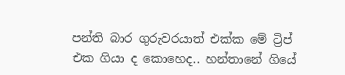පන්ති බාර ගුරුවරයාත් එක්ක මේ ට්‍රිප් එක ගියා ද කොහෙද.. හන්තානේ ගියේ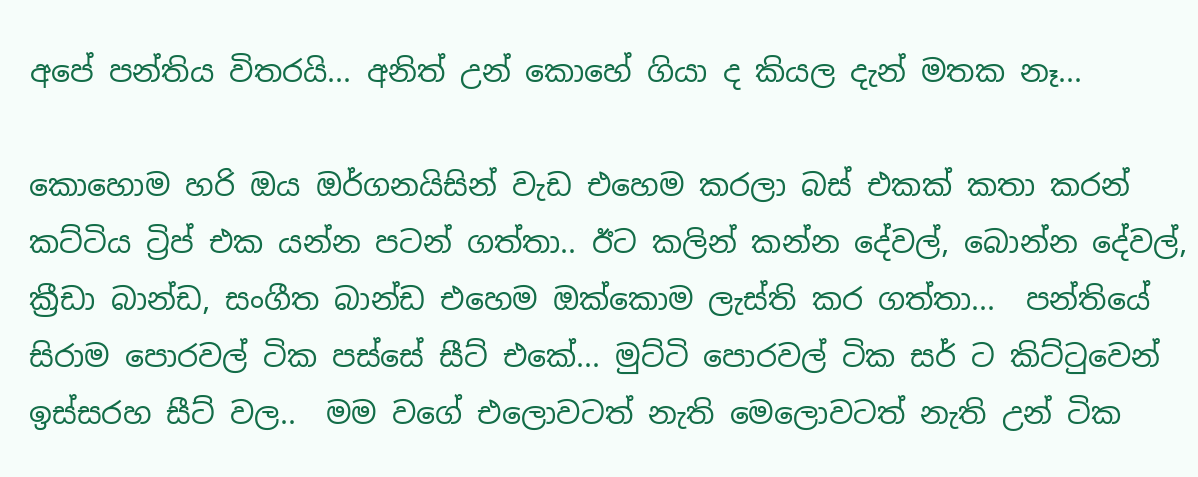අපේ පන්තිය විතරයි... අනිත් උන් කොහේ ගියා ද කියල දැන් මතක නෑ...

කොහොම හරි ඔය ඔර්ගනයිසින් වැඩ එහෙම කරලා බස් එකක් කතා කරන් කට්ටිය ට්‍රිප් එක යන්න පටන් ගත්තා.. ඊට කලින් කන්න දේවල්, බොන්න දේවල්, ක්‍රීඩා බාන්ඩ, සංගීත බාන්ඩ එහෙම ඔක්කොම ලැස්ති කර ගත්තා...  පන්තියේ සිරාම පොරවල් ටික පස්සේ සීට් එකේ... මුට්ටි පොරවල් ටික සර් ට කිට්ටුවෙන් ඉස්සරහ සීට් වල..  මම වගේ එලොවටත් නැති මෙලොවටත් නැති උන් ටික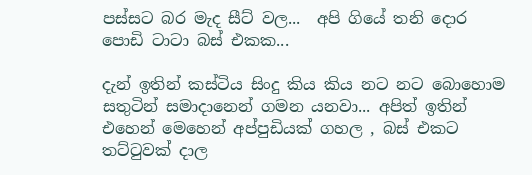පස්සට බර මැද සීට් වල...  අපි ගියේ තනි දොර පොඩි ටාටා බස් එකක...

දැන් ඉතින් කස්ටිය සිංදු කිය කිය නට නට බොහොම සතුටින් සමාදානෙන් ගමන යනවා... අපිත් ඉතින් එහෙන් මෙහෙන් අප්පුඩියක් ගහල , බස් එකට තට්ටුවක් දාල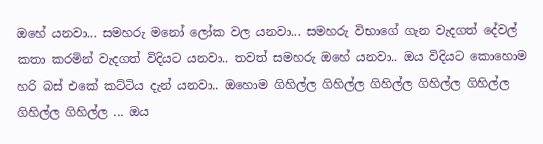ඔහේ යනවා... සමහරු මනෝ ලෝක වල යනවා... සමහරු විභාගේ ගැන වැදගත් දේවල් කතා කරමින් වැදගත් විදියට යනවා.. තවත් සමහරු ඔහේ යනවා.. ඔය විදියට කොහොම හරි බස් එකේ කට්ටිය දැන් යනවා.. ඔහොම ගිහිල්ල ගිහිල්ල ගිහිල්ල ගිහිල්ල ගිහිල්ල ගිහිල්ල ගිහිල්ල ... ඔය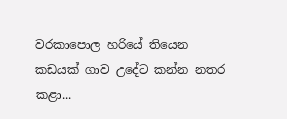වරකාපොල හරියේ තියෙන කඩයක් ගාව උදේට කන්න නතර කළා...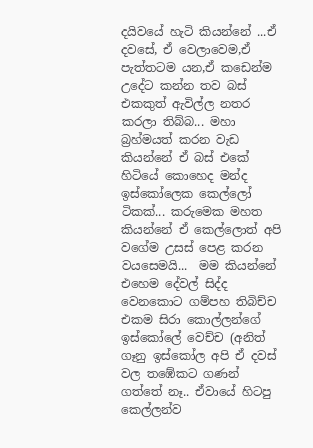දයිවයේ හැටි කියන්නේ ...ඒ දවසේ, ඒ වෙලාවෙම,ඒ පැත්තටම යන,ඒ කඩෙන්ම උදේට කන්න තව බස් එකකුත් ඇවිල්ල නතර කරලා තිබ්බ... මහා බ්‍රහ්මයත් කරන වැඩ කියන්නේ ඒ බස් එකේ හිටියේ කොහෙද මන්ද ඉස්කෝලෙක කෙල්ලෝ ටිකක්... කරුමෙක මහත කියන්නේ ඒ කෙල්ලොත් අපි වගේම උසස් පෙළ කරන වයසෙමයි...  මම කියන්නේ එහෙම දේවල් සිද්ද වෙනකොට ගම්පහ තිබිච්ච එකම සිරා කොල්ලන්ගේ  ඉස්කෝලේ වෙච්ච (අනිත් ගෑනු ඉස්කෝල අපි ඒ දවස් වල තඹේකට ගණන් ගත්තේ නෑ.. ඒවායේ හිටපු කෙල්ලන්ව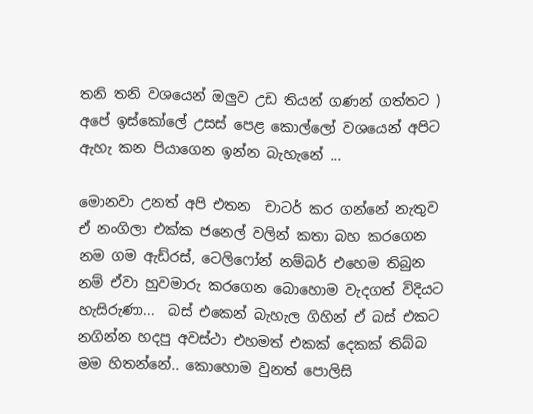තනි තනි වශයෙන් ඔලුව උඩ තියන් ගණන් ගත්තට ) අපේ ඉස්කෝලේ උසස් පෙළ කොල්ලෝ වශයෙන් අපිට ඇහැ කන පියාගෙන ඉන්න බැහැනේ ...

මොනවා උනත් අපි එතන  චාටර් කර ගන්නේ නැතුව ඒ නංගිලා එක්ක ජනෙල් වලින් කතා බහ කරගෙන නම ගම ඇඩ්රස්, ටෙලිෆෝන් නම්බර් එහෙම තිබුන නම් ඒවා හුවමාරු කරගෙන බොහොම වැදගත් විදියට හැසිරුණා...  බස් එකෙන් බැහැල ගිහින් ඒ බස් එකට නගින්න හදපු අවස්ථා එහමත් එකක් දෙකක් තිබ්බ මම හිතන්නේ.. කොහොම වුනත් පොලිසි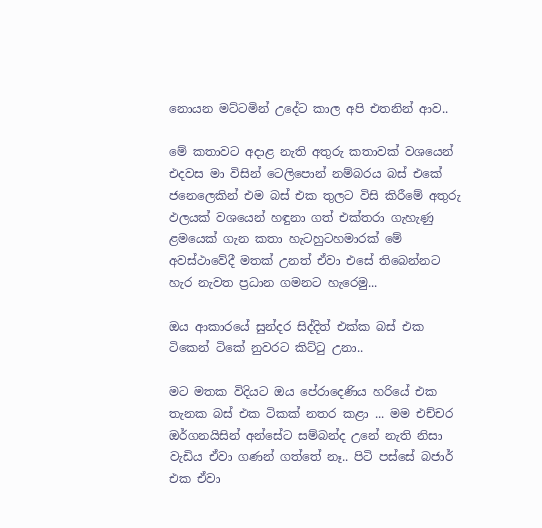නොයන මට්ටමින් උදේට කාල අපි එතනින් ආව..

මේ කතාවට අදාළ නැති අතුරු කතාවක් වශයෙන් එදවස මා විසින් ටෙලිපොන් නම්බරය බස් එකේ ජනෙලෙකින් එම බස් එක තුලට විසි කිරීමේ අතුරු ඵලයක් වශයෙන් හඳුනා ගත් එක්තරා ගැහැණු ළමයෙක් ගැන කතා හැටහුටහමාරක් මේ අවස්ථාවේදී මතක් උනත් ඒවා එසේ තිබෙන්නට හැර නැවත ප්‍රධාන ගමනට හැරෙමු...

ඔය ආකාරයේ සුන්දර සිද්දිත් එක්ක බස් එක ටිකෙන් ටිකේ නුවරට කිට්ටු උනා..

මට මතක විදියට ඔය පේරාදෙණිය හරියේ එක තැනක බස් එක ටිකක් නතර කළා ... මම එච්චර ඔර්ගනයිසින් අන්සේට සම්බන්ද උනේ නැති නිසා වැඩිය ඒවා ගණන් ගත්තේ නෑ.. පිටි පස්සේ බජාර් එක ඒවා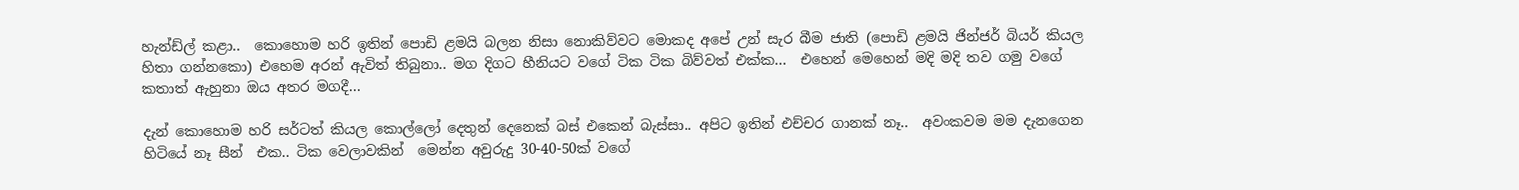හැන්ඩ්ල් කළා..  කොහොම හරි ඉතින් පොඩි ළමයි බලන නිසා නොකිව්වට මොකද අපේ උන් සැර බීම ජාති (පොඩි ළමයි ජින්ජර් බියර් කියල හිතා ගන්නකො) එහෙම අරන් ඇවිත් තිබුනා.. මග දිගට හීනියට වගේ ටික ටික බිව්වත් එක්ක...  එහෙන් මෙහෙන් මදි මදි තව ගමු වගේ කතාත් ඇහුනා ඔය අතර මගදී...

දැන් කොහොම හරි සර්ටත් කියල කොල්ලෝ දෙතුන් දෙනෙක් බස් එකෙන් බැස්සා.. අපිට ඉතින් එච්චර ගානක් නෑ..  අවංකවම මම දැනගෙන හිටියේ නෑ සීන්  එක.. ටික වෙලාවකින්  මෙන්න අවුරුදු 30-40-50ක් වගේ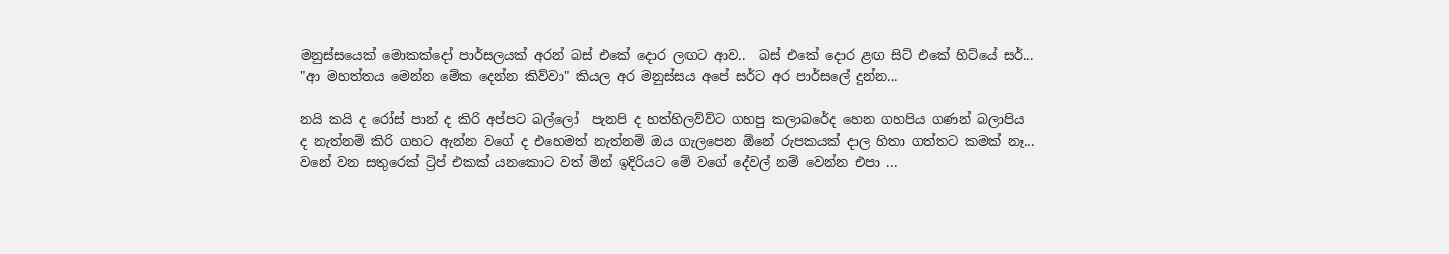මනුස්සයෙක් මොකක්දෝ පාර්සලයක් අරන් බස් එකේ දොර ලඟට ආව..  බස් එකේ දොර ළඟ සිට් එකේ හිට්යේ සර්... "ආ මහත්තය මෙන්න මේක දෙන්න කිව්වා" කියල අර මනුස්සය අපේ සර්ට අර පාර්සලේ දුන්න...

නයි කයි ද රෝස් පාන් ද කිරි අප්පට බල්ලෝ  පැනපි ද හත්හිලව්ව්ට ගහපු කලාබරේද හෙන ගහපිය ගණන් බලාපිය ද නැත්නම් කිරි ගහට ඇන්න වගේ ද එහෙමත් නැත්නම් ඔය ගැලපෙන ඕනේ රුපකයක් දාල හිතා ගත්තට කමක් නෑ... වනේ වන සතුරෙක් ට්‍රිප් එකක් යනකොට වත් මින් ඉදිරියට මේ වගේ දේවල් නම් වෙන්න එපා ...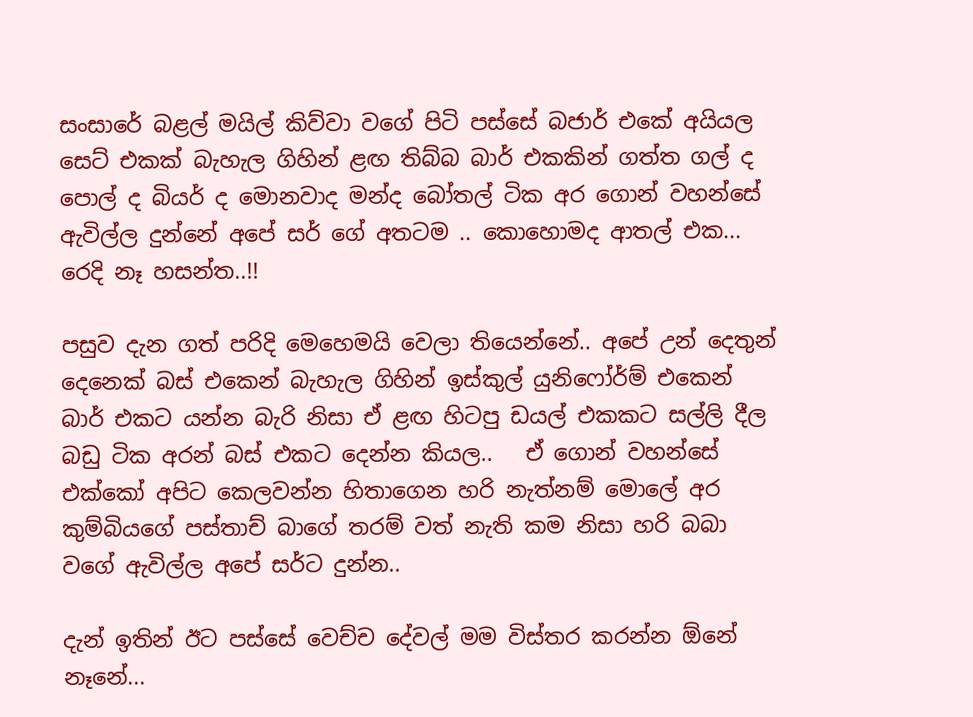සංසාරේ බළල් මයිල් කිව්වා වගේ පිටි පස්සේ බජාර් එකේ අයියල සෙට් එකක් බැහැල ගිහින් ළඟ තිබ්බ බාර් එකකින් ගත්ත ගල් ද පොල් ද බියර් ද මොනවාද මන්ද බෝතල් ටික අර ගොන් වහන්සේ ඇවිල්ල දුන්නේ අපේ සර් ගේ අතටම .. කොහොමද ආතල් එක...  රෙදි නෑ හසන්ත..!!

පසුව දැන ගත් පරිදි මෙහෙමයි වෙලා තියෙන්නේ.. අපේ උන් දෙතුන් දෙනෙක් බස් එකෙන් බැහැල ගිහින් ඉස්කුල් යුනිෆෝර්ම් එකෙන් බාර් එකට යන්න බැරි නිසා ඒ ළඟ හිටපු ඩයල් එකකට සල්ලි දීල බඩු ටික අරන් බස් එකට දෙන්න කියල..   ඒ ගොන් වහන්සේ එක්කෝ අපිට කෙලවන්න හිතාගෙන හරි නැත්නම් මොලේ අර කුම්බියගේ පස්තාච් බාගේ තරම් වත් නැති කම නිසා හරි බබා වගේ ඇවිල්ල අපේ සර්ට දුන්න..

දැන් ඉතින් ඊට පස්සේ වෙච්ච දේවල් මම විස්තර කරන්න ඕනේ නෑනේ...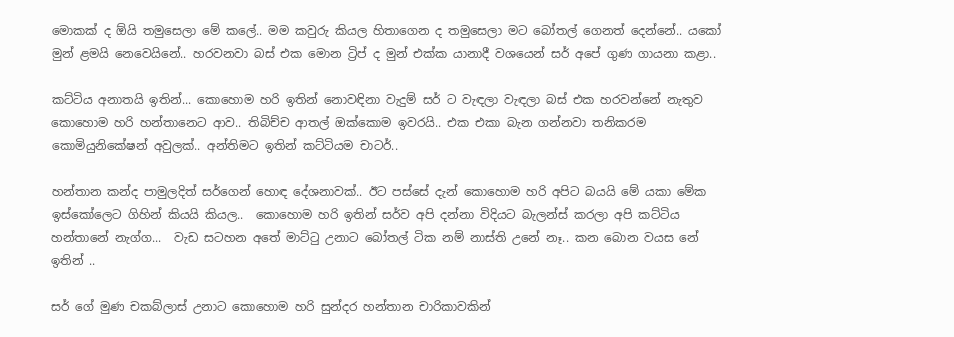මොකක් ද ඕයි තමුසෙලා මේ කලේ.. මම කවුරු කියල හිතාගෙන ද තමුසෙලා මට බෝතල් ගෙනත් දෙන්නේ.. යකෝ මුන් ළමයි නෙවෙයිනේ.. හරවනවා බස් එක මොන ට්‍රිප් ද මුන් එක්ක යානාදී වශයෙන් සර් අපේ ගුණ ගායනා කළා..

කට්ටිය අනාතයි ඉතින්... කොහොම හරි ඉතින් නොවඳිනා වැදුම් සර් ට වැඳලා වැඳලා බස් එක හරවන්නේ නැතුව කොහොම හරි හන්තානෙට ආව.. තිබිච්ච ආතල් ඔක්කොම ඉවරයි.. එක එකා බැන ගන්නවා තනිකරම කොමියුනිකේෂන් අවුලක්.. අන්තිමට ඉතින් කට්ටියම චාටර්..

හන්තාන කන්ද පාමුලදිත් සර්ගෙන් හොඳ දේශනාවක්.. ඊට පස්සේ දැන් කොහොම හරි අපිට බයයි මේ යකා මේක ඉස්කෝලෙට ගිහින් කියයි කියල..  කොහොම හරි ඉතින් සර්ව අපි දන්නා විදියට බැලන්ස් කරලා අපි කට්ටිය හන්තානේ නැග්ග...  වැඩ සටහන අතේ මාට්ටු උනාට බෝතල් ටික නම් නාස්ති උනේ නෑ.. කන බොන වයස නේ ඉතින් ..

සර් ගේ මුණ චකබ්ලාස් උනාට කොහොම හරි සුන්දර හන්තාන චාරිකාවකින්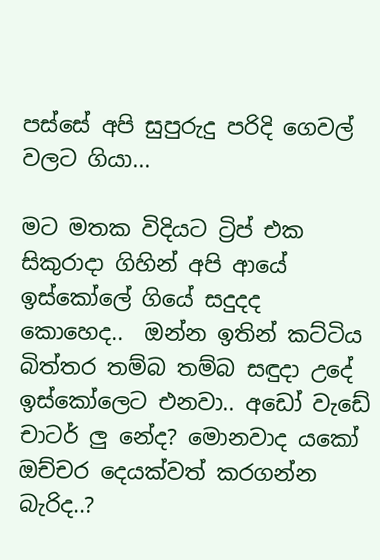පස්සේ අපි සුපුරුදු පරිදි ගෙවල් වලට ගියා...

මට මතක විදියට ට්‍රිප් එක සිකුරාදා ගිහින් අපි ආයේ ඉස්කෝලේ ගියේ සදුදද කොහෙද..  ඔන්න ඉතින් කට්ටිය බිත්තර තම්බ තම්බ සඳුදා උදේ ඉස්කෝලෙට එනවා.. අඩෝ වැඩේ චාටර් ලු නේද? මොනවාද යකෝ ඔච්චර දෙයක්වත් කරගන්න බැරිද..?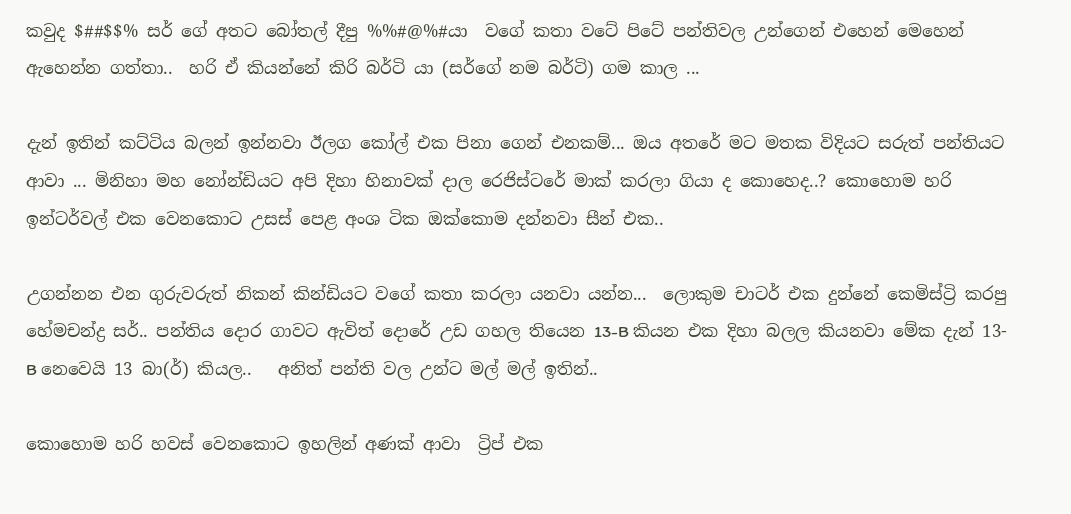කවුද $##$$% සර් ගේ අතට බෝතල් දීපු %%#@%#යා  වගේ කතා වටේ පිටේ පන්තිවල උන්ගෙන් එහෙන් මෙහෙන් ඇහෙන්න ගත්තා..  හරි ඒ කියන්නේ කිරි බර්ටි යා (සර්ගේ නම බර්ටි) ගම කාල ...

දැන් ඉතින් කට්ටිය බලන් ඉන්නවා ඊලග කෝල් එක පිනා ගෙන් එනකම්... ඔය අතරේ මට මතක විදියට සරුත් පන්තියට ආවා ... මිනිහා මහ නෝන්ඩියට අපි දිහා හිනාවක් දාල රෙජිස්ටරේ මාක් කරලා ගියා ද කොහෙද..? කොහොම හරි ඉන්ටර්වල් එක වෙනකොට උසස් පෙළ අංශ ටික ඔක්කොම දන්නවා සීන් එක..

උගන්නන එන ගුරුවරුත් නිකන් කින්ඩියට වගේ කතා කරලා යනවා යන්න...  ලොකුම චාටර් එක දුන්නේ කෙමිස්ට්‍රි කරපු හේමචන්ද්‍ර සර්.. පන්තිය දොර ගාවට ඇවිත් දොරේ උඩ ගහල තියෙන 13-B කියන එක දිහා බලල කියනවා මේක දැන් 13-B නෙවෙයි 13 බා(ර්) කියල..   අනිත් පන්ති වල උන්ට මල් මල් ඉතින්..

කොහොම හරි හවස් වෙනකොට ඉහලින් අණක් ආවා  ට්‍රිප් එක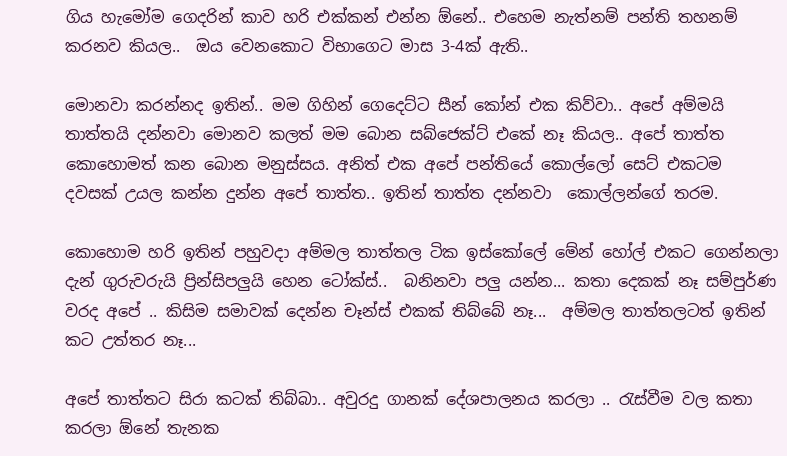ගිය හැමෝම ගෙදරින් කාව හරි එක්කන් එන්න ඕනේ.. එහෙම නැත්නම් පන්ති තහනම් කරනව කියල..  ඔය වෙනකොට විභාගෙට මාස 3-4ක් ඇති..

මොනවා කරන්නද ඉතින්.. මම ගිහින් ගෙදෙට්ට සීන් කෝන් එක කිව්වා.. අපේ අම්මයි තාත්තයි දන්නවා මොනව කලත් මම බොන සබ්ජෙක්ට් එකේ නෑ කියල.. අපේ තාත්ත කොහොමත් කන බොන මනුස්සය. අනිත් එක අපේ පන්තියේ කොල්ලෝ සෙට් එකටම දවසක් උයල කන්න දුන්න අපේ තාත්ත.. ඉතින් තාත්ත දන්නවා  කොල්ලන්ගේ තරම.

කොහොම හරි ඉතින් පහුවදා අම්මල තාත්තල ටික ඉස්කෝලේ මේන් හෝල් එකට ගෙන්නලා දැන් ගුරුවරුයි ප්‍රින්සිපලුයි හෙන ටෝක්ස්..  බනිනවා පලු යන්න... කතා දෙකක් නෑ සම්පුර්ණ වරද අපේ .. කිසිම සමාවක් දෙන්න චෑන්ස් එකක් තිබ්බේ නෑ...  අම්මල තාත්තලටත් ඉතින් කට උත්තර නෑ...

අපේ තාත්තට සිරා කටක් තිබ්බා.. අවුරදු ගානක් දේශපාලනය කරලා .. රැස්වීම වල කතා කරලා ඕනේ තැනක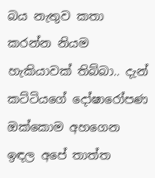බය නැතුව කතා කරන්න නියම හැකියාවක් තිබ්බා.. දැන් කට්ටියගේ දෝෂාරෝපණ ඔක්කොම අහගෙන ඉඳල අපේ තාත්ත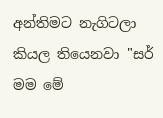අන්තිමට නැගිටලා කියල තියෙනවා "සර් මම මේ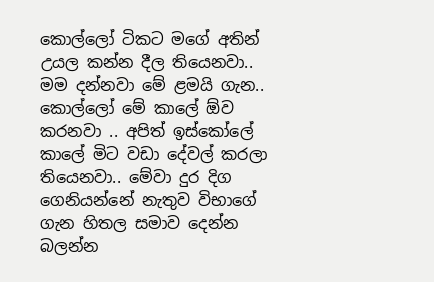කොල්ලෝ ටිකට මගේ අතින් උයල කන්න දීල තියෙනවා.. මම දන්නවා මේ ළමයි ගැන.. කොල්ලෝ මේ කාලේ ඕව කරනවා .. අපිත් ඉස්කෝලේ කාලේ මිට වඩා දේවල් කරලා තියෙනවා.. මේවා දුර දිග ගෙනියන්නේ නැතුව විභාගේ ගැන හිතල සමාව දෙන්න බලන්න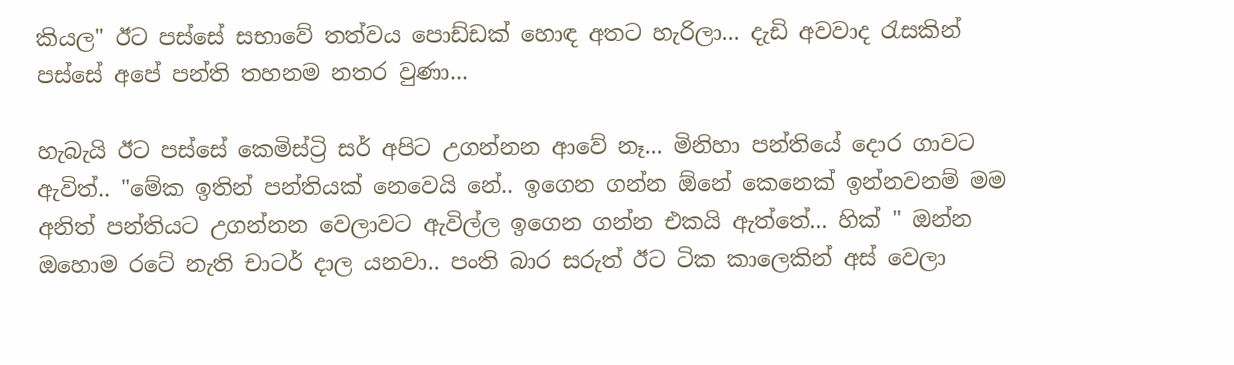කියල" ඊට පස්සේ සභාවේ තත්වය පොඩ්ඩක් හොඳ අතට හැරිලා... දැඩි අවවාද රැසකින් පස්සේ අපේ පන්ති තහනම නතර වුණා...

හැබැයි ඊට පස්සේ කෙමිස්ට්‍රි සර් අපිට උගන්නන ආවේ නෑ... මිනිහා පන්තියේ දොර ගාවට ඇවිත්.. "මේක ඉතින් පන්තියක් නෙවෙයි නේ.. ඉගෙන ගන්න ඕනේ කෙනෙක් ඉන්නවනම් මම අනිත් පන්තියට උගන්නන වෙලාවට ඇවිල්ල ඉගෙන ගන්න එකයි ඇත්තේ... හික් " ඔන්න ඔහොම රටේ නැති චාටර් දාල යනවා.. පංති බාර සරුත් ඊට ටික කාලෙකින් අස් වෙලා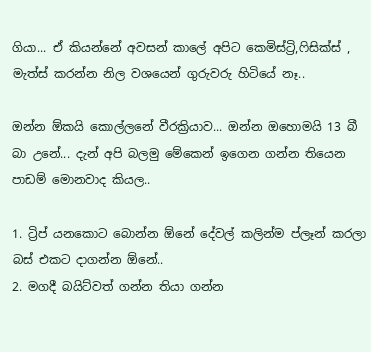ගියා... ඒ කියන්නේ අවසන් කාලේ අපිට කෙමිස්ට්‍රි,ෆිසික්ස් , මැත්ස් කරන්න නිල වශයෙන් ගුරුවරු හිටියේ නෑ..

ඔන්න ඕකයි කොල්ලනේ වීරක්‍රියාව... ඔන්න ඔහොමයි 13 බී බා උනේ... දැන් අපි බලමු මේකෙන් ඉගෙන ගන්න තියෙන පාඩම් මොනවාද කියල..

1. ට්‍රිප් යනකොට බොන්න ඕනේ දේවල් කලින්ම ප්ලෑන් කරලා බස් එකට දාගන්න ඕනේ..
2. මගදී බයිට්වත් ගන්න තියා ගන්න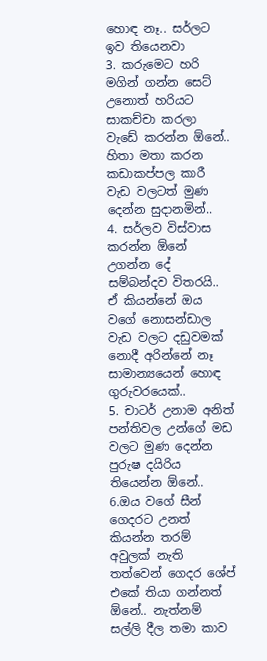හොඳ නෑ.. සර්ලට ඉව තියෙනවා
3. කරුමෙට හරි මගින් ගන්න සෙට් උනොත් හරියට සාකච්චා කරලා වැඩේ කරන්න ඕනේ.. හිතා මතා කරන කඩාකප්පල කාරී වැඩ වලටත් මුණ දෙන්න සුදානමින්..
4. සර්ලව විස්වාස කරන්න ඕනේ උගන්න දේ සම්බන්දව විතරයි.. ඒ කියන්නේ ඔය වගේ නොසන්ඩාල වැඩ වලට දඩුවමක් නොදී අරින්නේ නෑ සාමාන්‍යයෙන් හොඳ ගුරුවරයෙක්..
5. චාටර් උනාම අනිත් පන්තිවල උන්ගේ මඩ වලට මුණ දෙන්න පුරුෂ දයිරිය තියෙන්න ඕනේ..
6.ඔය වගේ සීන් ගෙදරට උනත් කියන්න තරම් අවුලක් නැති තත්වෙන් ගෙදර ශේප් එකේ තියා ගන්නත් ඕනේ.. නැත්නම් සල්ලි දීල තමා කාව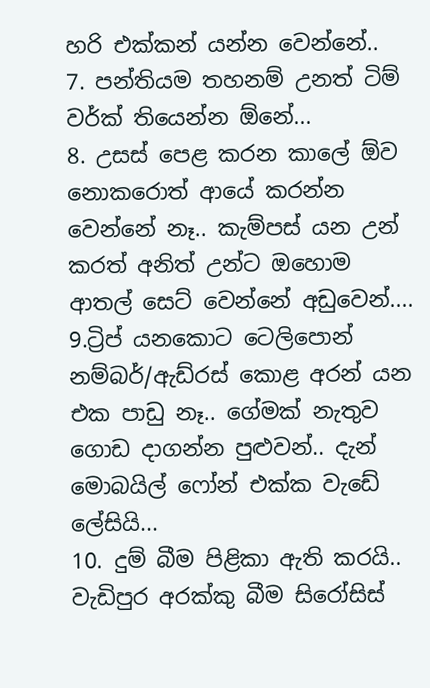හරි එක්කන් යන්න වෙන්නේ..
7. පන්තියම තහනම් උනත් ටිම් වර්ක් තියෙන්න ඕනේ...
8. උසස් පෙළ කරන කාලේ ඕව නොකරොත් ආයේ කරන්න වෙන්නේ නෑ.. කැම්පස් යන උන් කරත් අනිත් උන්ට ඔහොම ආතල් සෙට් වෙන්නේ අඩුවෙන්....
9.ට්‍රිප් යනකොට ටෙලිපොන් නම්බර්/ඇඩ්රස් කොළ අරන් යන එක පාඩු නෑ.. ගේමක් නැතුව ගොඩ දාගන්න පුළුවන්.. දැන් මොබයිල් ෆෝන් එක්ක වැඩේ ලේසියි...
10. දුම් බීම පිළිකා ඇති කරයි.. වැඩිපුර අරක්කු බීම සිරෝසිස්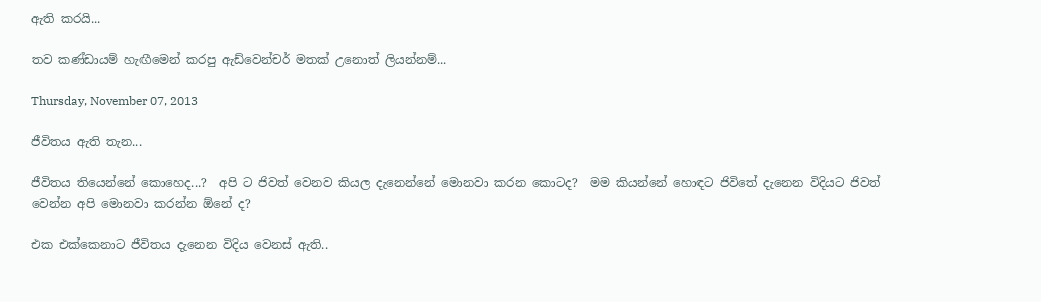ඇති කරයි...

තව කණ්ඩායම් හැඟීමෙන් කරපු ඇඩ්වෙන්චර් මතක් උනොත් ලියන්නම්...

Thursday, November 07, 2013

ජීවිතය ඇති තැන...

ජීවිතය තියෙන්නේ කොහෙද...?  අපි ට ජිවත් වෙනව කියල දැනෙන්නේ මොනවා කරන කොටද?  මම කියන්නේ හොඳට ජිවිතේ දැනෙන විදියට ජිවත් වෙන්න අපි මොනවා කරන්න ඕනේ ද?

එක එක්කෙනාට ජීවිතය දැනෙන විදිය වෙනස් ඇති..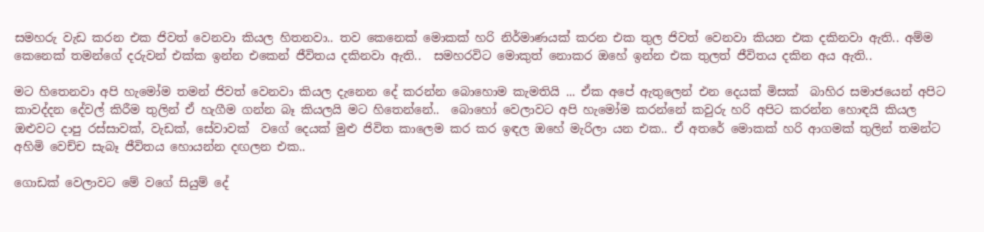සමහරු වැඩ කරන එක ජිවත් වෙනවා කියල හිතනවා.. තව කෙනෙක් මොකක් හරි නිර්මාණයක් කරන එක තුල ජිවත් වෙනවා කියන එක දකිනවා ඇති.. අම්ම කෙනෙක් තමන්ගේ දරුවන් එක්ක ඉන්න එකෙන් ජීවිතය දකිනවා ඇති..  සමහරවිට මොකුත් නොකර ඔහේ ඉන්න එක තුලත් ජීවිතය දකින අය ඇති..

මට හිතෙනවා අපි හැමෝම තමන් ජිවත් වෙනවා කියල දැනෙන දේ කරන්න බොහොම කැමතියි ... ඒක අපේ ඇතුලෙන් එන දෙයක් මිසක්  බාහිර සමාජයෙන් අපිට කාවද්දන දේවල් කිරීම තුලින් ඒ හැගීම ගන්න බෑ කියලයි මට හිතෙන්නේ..  බොහෝ වෙලාවට අපි හැමෝම කරන්නේ කවුරු හරි අපිට කරන්න හොඳයි කියල ඔළුවට දාපු රස්සාවක්, වැඩක්, සේවාවක්  වගේ දෙයක් මුළු ජිවිත කාලෙම කර කර ඉඳල ඔහේ මැරිලා යන එක.. ඒ අතරේ මොකක් හරි ආගමක් තුලින් තමන්ට අහිමි වෙච්ච සැබෑ ජීවිතය හොයන්න දඟලන එක..

ගොඩක් වෙලාවට මේ වගේ සියුම් දේ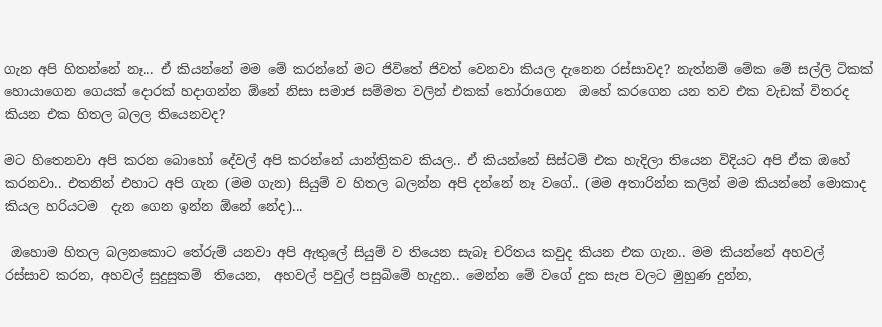ගැන අපි හිතන්නේ නෑ... ඒ කියන්නේ මම මේ කරන්නේ මට ජිවිතේ ජිවත් වෙනවා කියල දැනෙන රස්සාවද? නැත්නම් මේක මේ සල්ලි ටිකක් හොයාගෙන ගෙයක් දොරක් හදාගන්න ඕනේ නිසා සමාජ සම්මත වලින් එකක් තෝරාගෙන  ඔහේ කරගෙන යන තව එක වැඩක් විතරද කියන එක හිතල බලල තියෙනවද?

මට හිතෙනවා අපි කරන බොහෝ දේවල් අපි කරන්නේ යාන්ත්‍රිකව කියල.. ඒ කියන්නේ සිස්ටම් එක හැදිලා තියෙන විදියට අපි ඒක ඔහේ කරනවා.. එතනින් එහාට අපි ගැන (මම ගැන) සියුම් ව හිතල බලන්න අපි දන්නේ නෑ වගේ.. (මම අතාරින්න කලින් මම කියන්නේ මොකාද කියල හරියටම  දැන ගෙන ඉන්න ඕනේ නේද)...

 ඔහොම හිතල බලනකොට තේරුම් යනවා අපි ඇතුලේ සියුම් ව තියෙන සැබෑ චරිතය කවුද කියන එක ගැන.. මම කියන්නේ අහවල් රස්සාව කරන, අහවල් සුදුසුකම්  තියෙන,  අහවල් පවුල් පසුබිමේ හැදුන.. මෙන්න මේ වගේ දුක සැප වලට මුහුණ දුන්න,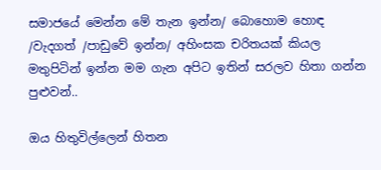සමාජයේ මෙන්න මේ තැන ඉන්න/ බොහොම හොඳ /වැදගත් /පාඩුවේ ඉන්න/ අහිංසක චරිතයක් කියල මතුපිටින් ඉන්න මම ගැන අපිට ඉතින් සරලව හිතා ගන්න පුළුවන්..

ඔය හිතුවිල්ලෙන් හිතන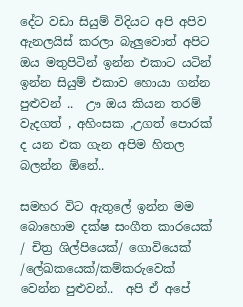දේට වඩා සියුම් විදියට අපි අපිව ඇනලයිස් කරලා බැලුවොත් අපිට ඔය මතුපිටින් ඉන්න එකාට යටින් ඉන්න සියුම් එකාව හොයා ගන්න පුළුවන් ..  ඌ ඔය කියන තරම් වැදගත් , අහිංසක ,උගත් පොරක් ද යන එක ගැන අපිම හිතල බලන්න ඕනේ..

සමහර විට ඇතුලේ ඉන්න මම බොහොම දක්ෂ සංගීත කාරයෙක් / චිත්‍ර ශිල්පියෙක්/ ගොවියෙක් /ලේඛකයෙක්/කම්කරුවෙක් වෙන්න පුළුවන්..  අපි ඒ අපේ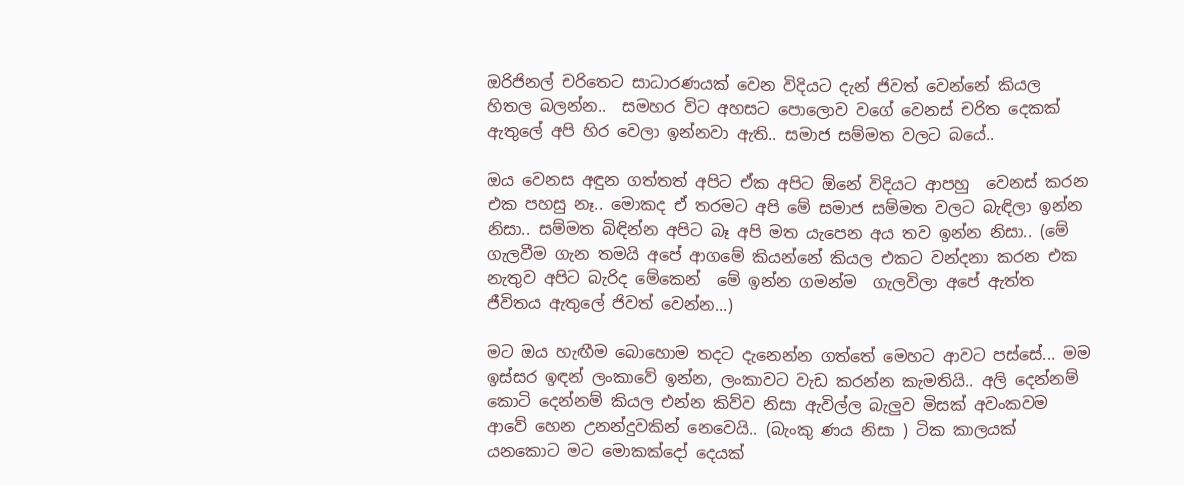ඔරිජිනල් චරිතෙට සාධාරණයක් වෙන විදියට දැන් ජිවත් වෙන්නේ කියල හිතල බලන්න..  සමහර විට අහසට පොලොව වගේ වෙනස් චරිත දෙකක් ඇතුලේ අපි හිර වෙලා ඉන්නවා ඇති.. සමාජ සම්මත වලට බයේ..

ඔය වෙනස අඳුන ගත්තත් අපිට ඒක අපිට ඕනේ විදියට ආපහු  වෙනස් කරන එක පහසු නෑ.. මොකද ඒ තරමට අපි මේ සමාජ සම්මත වලට බැඳිලා ඉන්න නිසා.. සම්මත බිඳින්න අපිට බෑ අපි මත යැපෙන අය තව ඉන්න නිසා.. (මේ ගැලවීම ගැන තමයි අපේ ආගමේ කියන්නේ කියල එකට වන්දනා කරන එක නැතුව අපිට බැරිද මේකෙන්  මේ ඉන්න ගමන්ම  ගැලවිලා අපේ ඇත්ත ජීවිතය ඇතුලේ ජිවත් වෙන්න...)

මට ඔය හැඟීම බොහොම තදට දැනෙන්න ගත්තේ මෙහට ආවට පස්සේ... මම ඉස්සර ඉඳන් ලංකාවේ ඉන්න, ලංකාවට වැඩ කරන්න කැමතියි.. අලි දෙන්නම් කොටි දෙන්නම් කියල එන්න කිව්ව නිසා ඇවිල්ල බැලුව මිසක් අවංකවම ආවේ හෙන උනන්දුවකින් නෙවෙයි.. (බැංකු ණය නිසා ) ටික කාලයක් යනකොට මට මොකක්දෝ දෙයක්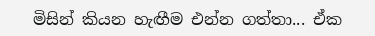මිසින් කියන හැඟීම එන්න ගත්තා... ඒක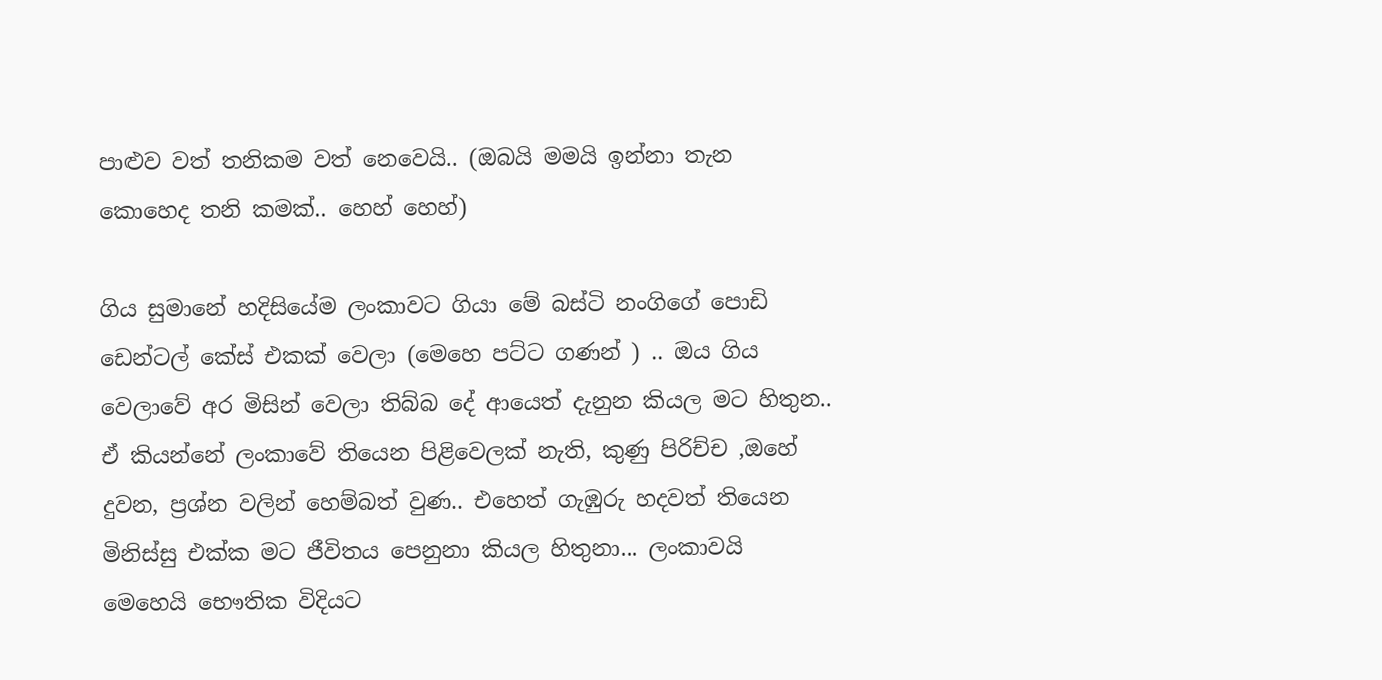පාළුව වත් තනිකම වත් නෙවෙයි.. (ඔබයි මමයි ඉන්නා තැන කොහෙද තනි කමක්.. හෙහ් හෙහ්)

ගිය සුමානේ හදිසියේම ලංකාවට ගියා මේ බස්ටි නංගිගේ පොඩි ඩෙන්ටල් කේස් එකක් වෙලා (මෙහෙ පට්ට ගණන් ) .. ඔය ගිය වෙලාවේ අර මිසින් වෙලා තිබ්බ දේ ආයෙත් දැනුන කියල මට හිතුන.. ඒ කියන්නේ ලංකාවේ තියෙන පිළිවෙලක් නැති, කුණු පිරිච්ච ,ඔහේ දුවන, ප්‍රශ්න වලින් හෙම්බත් වුණ.. එහෙත් ගැඹුරු හදවත් තියෙන මිනිස්සු එක්ක මට ජීවිතය පෙනුනා කියල හිතුනා... ලංකාවයි මෙහෙයි භෞතික විදියට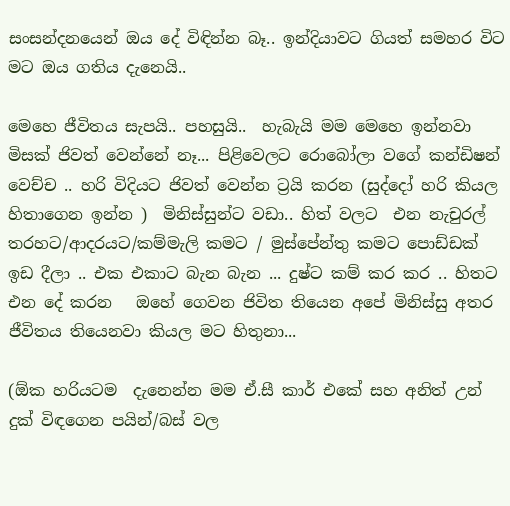සංසන්දනයෙන් ඔය දේ විඳින්න බෑ.. ඉන්දියාවට ගියත් සමහර විට මට ඔය ගතිය දැනෙයි..

මෙහෙ ජීවිතය සැපයි.. පහසුයි..  හැබැයි මම මෙහෙ ඉන්නවා මිසක් ජිවත් වෙන්නේ නෑ... පිළිවෙලට රොබෝලා වගේ කන්ඩිෂන් වෙච්ච .. හරි විදියට ජිවත් වෙන්න ට්‍රයි කරන (සුද්දෝ හරි කියල හිතාගෙන ඉන්න )  මිනිස්සුන්ට වඩා.. හිත් වලට  එන නැචුරල් තරහට/ආදරයට/කම්මැලි කමට / මුස්පේන්තු කමට පොඩ්ඩක් ඉඩ දීලා .. එක එකාට බැන බැන ... දුෂ්ට කම් කර කර .. හිතට එන දේ කරන   ඔහේ ගෙවන ජිවිත තියෙන අපේ මිනිස්සු අතර ජීවිතය තියෙනවා කියල මට හිතුනා...

(ඕක හරියටම  දැනෙන්න මම ඒ.සී කාර් එකේ සහ අනිත් උන් දුක් විඳගෙන පයින්/බස් වල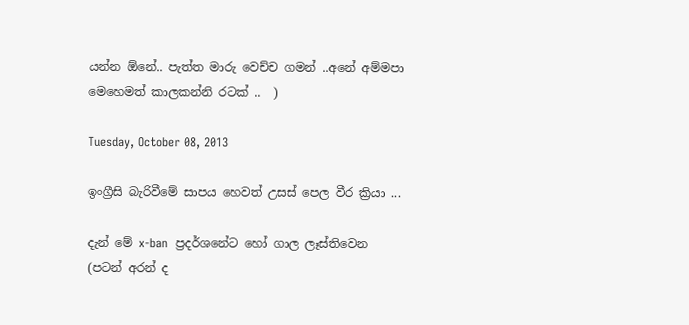යන්න ඕනේ.. පැත්ත මාරු වෙච්ච ගමන් ..අනේ අම්මපා මෙහෙමත් කාලකන්නි රටක් ..  )

Tuesday, October 08, 2013

ඉංග්‍රීසි බැරිවීමේ සාපය හෙවත් උසස් පෙල වීර ක්‍රියා ...

දැන් මේ x-ban  ප්‍රදර්ශනේට හෝ ගාල ලෑස්තිවෙන (පටන් අරන් ද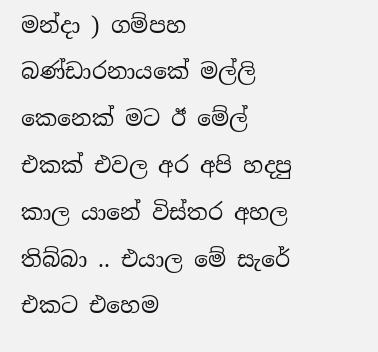මන්දා ) ගම්පහ  බණ්ඩාරනායකේ මල්ලි කෙනෙක් මට ඊ මේල් එකක් එවල අර අපි හදපු කාල යානේ විස්තර අහල තිබ්බා .. එයාල මේ සැරේ එකට එහෙම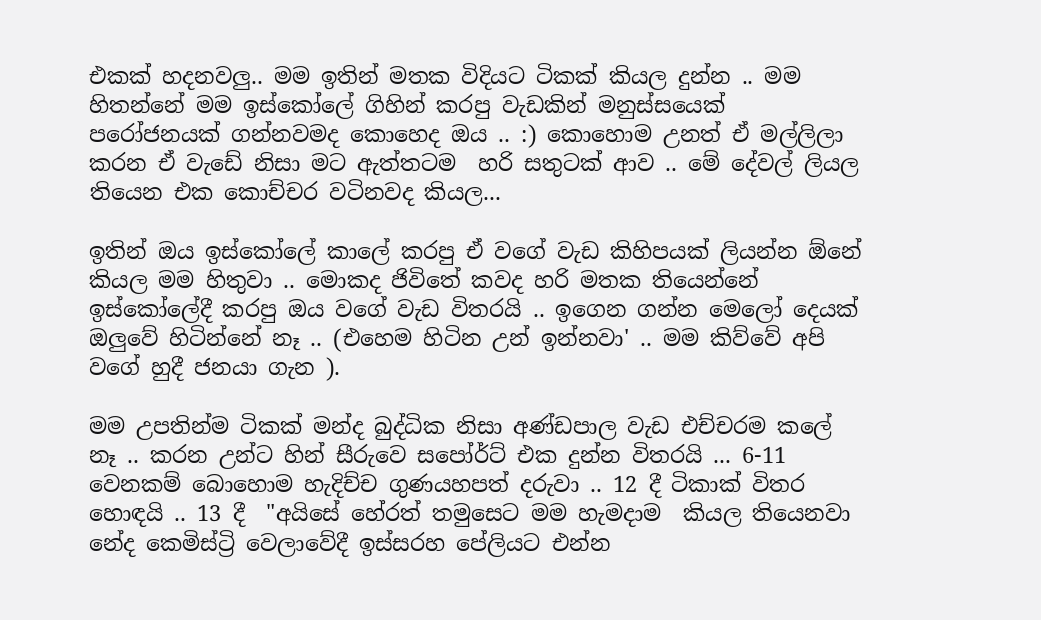එකක් හදනවලු.. මම ඉතින් මතක විදියට ටිකක් කියල දුන්න .. මම හිතන්නේ මම ඉස්කෝලේ ගිහින් කරපු වැඩකින් මනුස්සයෙක් පරෝජනයක් ගන්නවමද කොහෙද ඔය .. :) කොහොම උනත් ඒ මල්ලිලා කරන ඒ වැඩේ නිසා මට ඇත්තටම  හරි සතුටක් ආව .. මේ දේවල් ලියල තියෙන එක කොච්චර වටිනවද කියල...

ඉතින් ඔය ඉස්කෝලේ කාලේ කරපු ඒ වගේ වැඩ කිහිපයක් ලියන්න ඕනේ කියල මම හිතුවා .. මොකද ජිවිතේ කවද හරි මතක තියෙන්නේ ඉස්කෝලේදී කරපු ඔය වගේ වැඩ විතරයි .. ඉගෙන ගන්න මෙලෝ දෙයක් ඔලුවේ හිටින්නේ නෑ .. (එහෙම හිටින උන් ඉන්නවා' .. මම කිව්වේ අපි වගේ හුදී ජනයා ගැන ).

මම උපතින්ම ටිකක් මන්ද බුද්ධික නිසා අණ්ඩපාල වැඩ එච්චරම කලේ නෑ .. කරන උන්ට හින් සීරුවෙ සපෝර්ට් එක දුන්න විතරයි ... 6-11 වෙනකම් බොහොම හැදිච්ච ගුණයහපත් දරුවා .. 12 දී ටිකාක් විතර හොඳයි .. 13 දී  "අයිසේ හේරත් තමුසෙට මම හැමදාම  කියල තියෙනවා නේද කෙමිස්ට්‍රි වෙලාවේදී ඉස්සරහ පේලියට එන්න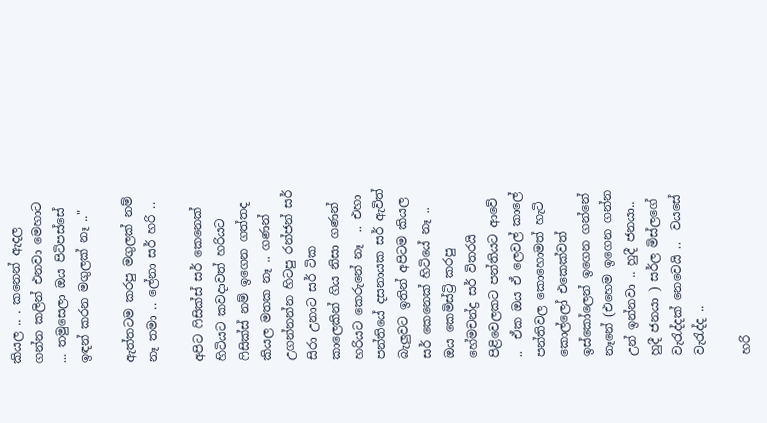කියල .. . කනෙන් ඇදල ගන්න කලින් එනවා මෙහාට ... තමුසෙලා ඔය පිටිපස්සේ ඉඳන් කරන මගුලක් නෑ .."

ඇත්තටම කරපු මගුලක් නම් නෑ තමා .. ලේනා සර් හරි ..

අපිට ෆිසික්ස් සර් කෙනෙක් හිටියට කවදාවත් හරියට ෆිසික්ස් නම් ඉගෙන ගත්තද කියල මතක නෑ .. ගණන් උගන්නන්න හිටපු රන්ජන් සර් සිරා උනාට සර් ටික කාලෙකින් ගිය නිසා ගණන් හරියට කෙරුනේ නෑ  .. එහා පන්තියේ දසනායක සර් ඇවිත් බැලුවට ඉතින් අපිටම කියල සර් කෙනෙක් හිටියේ නෑ .. ඔය කෙමිස්ට්‍රි කරපු හේමචන්ද්‍ර සර් විතරයි පිළිවෙලකට පන්තියට ආවේ ..  ඒක ඔය ඒ ලෙවල් කාලේ පන්තිවල කොහොමත් හැටි කොල්ලෝ එකෙක්වත් ඉස්කෝලෙන් ඉගෙන ගන්නේ නෑනේ (එහෙම ඉගෙන ගන්න උන් ඉන්නවා .. හුදී ජනයා.. හුදී ජනයා ) සර්ල මිස්ලගේ වැරැද්දක් නෙවෙයි ..  වයසේ වැරැද්ද ..

හරි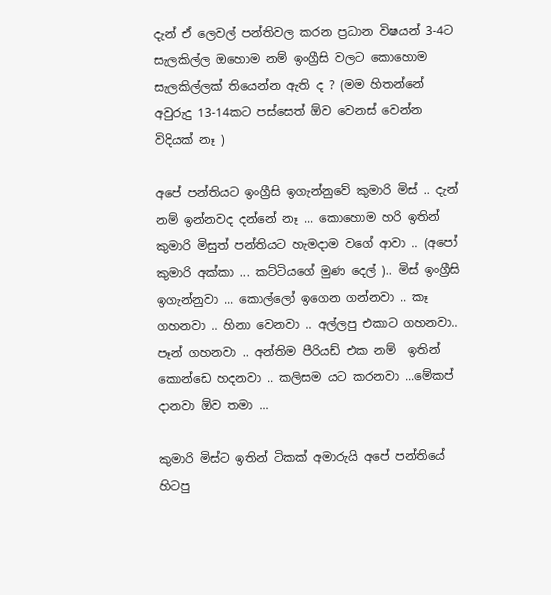දැන් ඒ ලෙවල් පන්තිවල කරන ප්‍රධාන විෂයන් 3-4ට සැලකිල්ල ඔහොම නම් ඉංග්‍රීසි වලට කොහොම සැලකිල්ලක් තියෙන්න ඇති ද ? (මම හිතන්නේ අවුරුදු 13-14කට පස්සෙත් ඕව වෙනස් වෙන්න විදියක් නෑ )

අපේ පන්තියට ඉංග්‍රීසි ඉගැන්නුවේ කුමාරි මිස් .. දැන් නම් ඉන්නවද දන්නේ නෑ ... කොහොම හරි ඉතින් කුමාරි මිසුත් පන්තියට හැමදාම වගේ ආවා .. (අපෝ කුමාරි අක්කා ... කට්ටියගේ මුණ දෙල් ).. මිස් ඉංග්‍රීසි ඉගැන්නුවා ... කොල්ලෝ ඉගෙන ගන්නවා .. කෑ ගහනවා .. හිනා වෙනවා .. අල්ලපු එකාට ගහනවා.. පෑන් ගහනවා .. අන්තිම පීරියඩ් එක නම්  ඉතින් කොන්ඩෙ හදනවා .. කලිසම යට කරනවා ...මේකප් දානවා ඕව තමා ...

කුමාරි මිස්ට ඉතින් ටිකක් අමාරුයි අපේ පන්තියේ හිටපු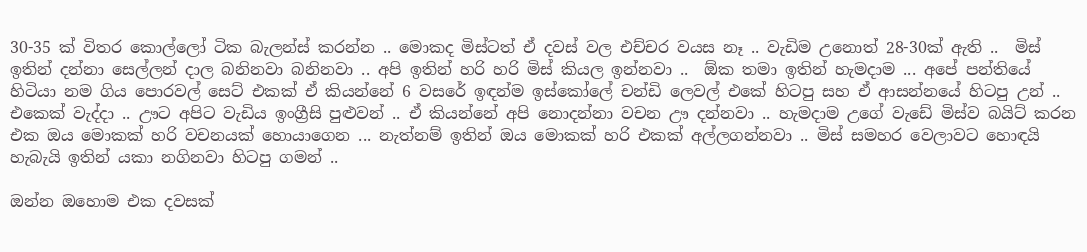30-35 ක් විතර කොල්ලෝ ටික බැලන්ස් කරන්න .. මොකද මිස්ටත් ඒ දවස් වල එච්චර වයස නෑ .. වැඩිම උනොත් 28-30ක් ඇති ..  මිස් ඉතින් දන්නා සෙල්ලන් දාල බනිනවා බනිනවා .. අපි ඉතින් හරි හරි මිස් කියල ඉන්නවා ..  ඕක තමා ඉතින් හැමදාම ... අපේ පන්තියේ හිටියා නම ගිය පොරවල් සෙට් එකක් ඒ කියන්නේ 6 වසරේ ඉඳන්ම ඉස්කෝලේ චන්ඩි ලෙවල් එකේ හිටපු සහ ඒ ආසන්නයේ හිටපු උන් .. එකෙක් වැද්දා .. ඌට අපිට වැඩිය ඉංග්‍රීසි පුළුවන් .. ඒ කියන්නේ අපි නොදන්නා වචන ඌ දන්නවා .. හැමදාම උගේ වැඩේ මිස්ව බයිට් කරන එක ඔය මොකක් හරි වචනයක් හොයාගෙන ... නැත්නම් ඉතින් ඔය මොකක් හරි එකක් අල්ලගන්නවා .. මිස් සමහර වෙලාවට හොඳයි හැබැයි ඉතින් යකා නගිනවා හිටපු ගමන් ..

ඔන්න ඔහොම එක දවසක්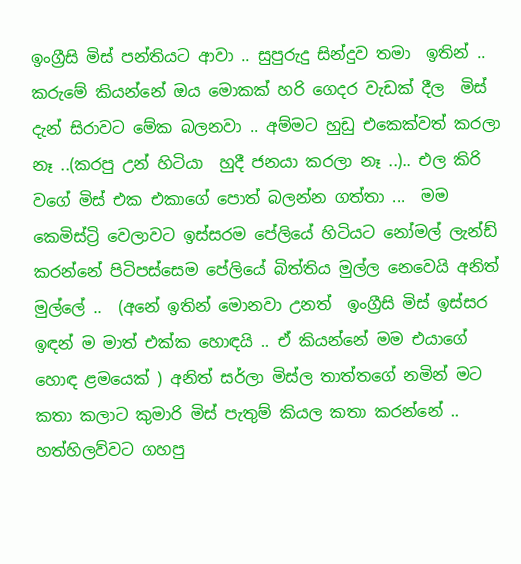ඉංග්‍රීසි මිස් පන්තියට ආවා .. සුපුරුදු සින්දුව තමා  ඉතින් .. කරුමේ කියන්නේ ඔය මොකක් හරි ගෙදර වැඩක් දීල  මිස් දැන් සිරාවට මේක බලනවා .. අම්මට හුඩු එකෙක්වත් කරලා නෑ ..(කරපු උන් හිටියා  හුදී ජනයා කරලා නෑ ..).. එල කිරි  වගේ මිස් එක එකාගේ පොත් බලන්න ගත්තා ...  මම කෙමිස්ට්‍රි වෙලාවට ඉස්සරම පේලියේ හිටියට නෝමල් ලැන්ඩ් කරන්නේ පිටිපස්සෙම පේලියේ බිත්තිය මුල්ල නෙවෙයි අනිත් මුල්ලේ ..  (අනේ ඉතින් මොනවා උනත්  ඉංග්‍රීසි මිස් ඉස්සර ඉඳන් ම මාත් එක්ක හොඳයි .. ඒ කියන්නේ මම එයාගේ හොඳ ළමයෙක් ) අනිත් සර්ලා මිස්ල තාත්තගේ නමින් මට කතා කලාට කුමාරි මිස් පැතුම් කියල කතා කරන්නේ .. හත්හිලව්වට ගහපු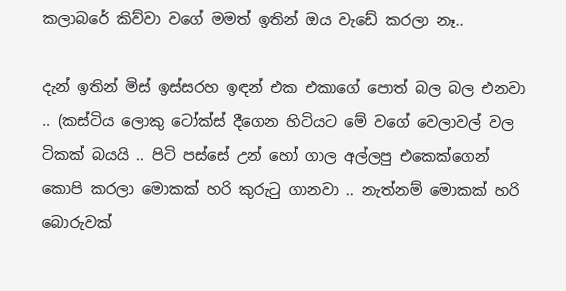කලාබරේ කිව්වා වගේ මමත් ඉතින් ඔය වැඩේ කරලා නෑ..

දැන් ඉතින් මිස් ඉස්සරහ ඉඳන් එක එකාගේ පොත් බල බල එනවා .. (කස්ටිය ලොකු ටෝක්ස් දීගෙන හිටියට මේ වගේ වෙලාවල් වල ටිකක් බයයි .. පිටි පස්සේ උන් හෝ ගාල අල්ලපු එකෙක්ගෙන් කොපි කරලා මොකක් හරි කුරුටු ගානවා .. නැත්නම් මොකක් හරි බොරුවක්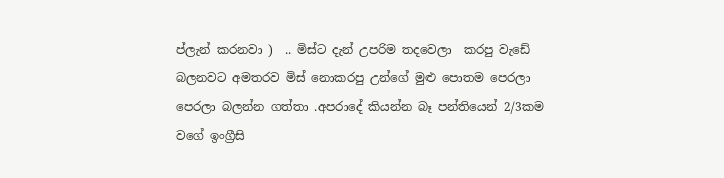ප්ලැන් කරනවා )  .. මිස්ට දැන් උපරිම තදවෙලා  කරපු වැඩේ බලනවට අමතරව මිස් නොකරපු උන්ගේ මුළු පොතම පෙරලා පෙරලා බලන්න ගත්තා .අපරාදේ කියන්න බෑ පන්තියෙන් 2/3කම වගේ ඉංග්‍රීසි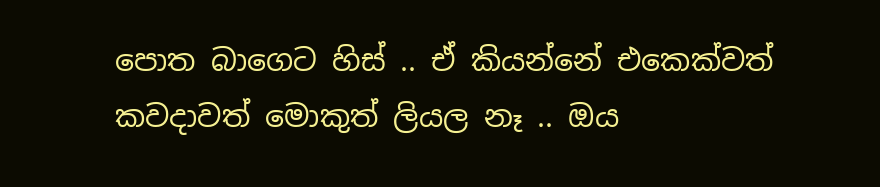පොත බාගෙට හිස් .. ඒ කියන්නේ එකෙක්වත් කවදාවත් මොකුත් ලියල නෑ .. ඔය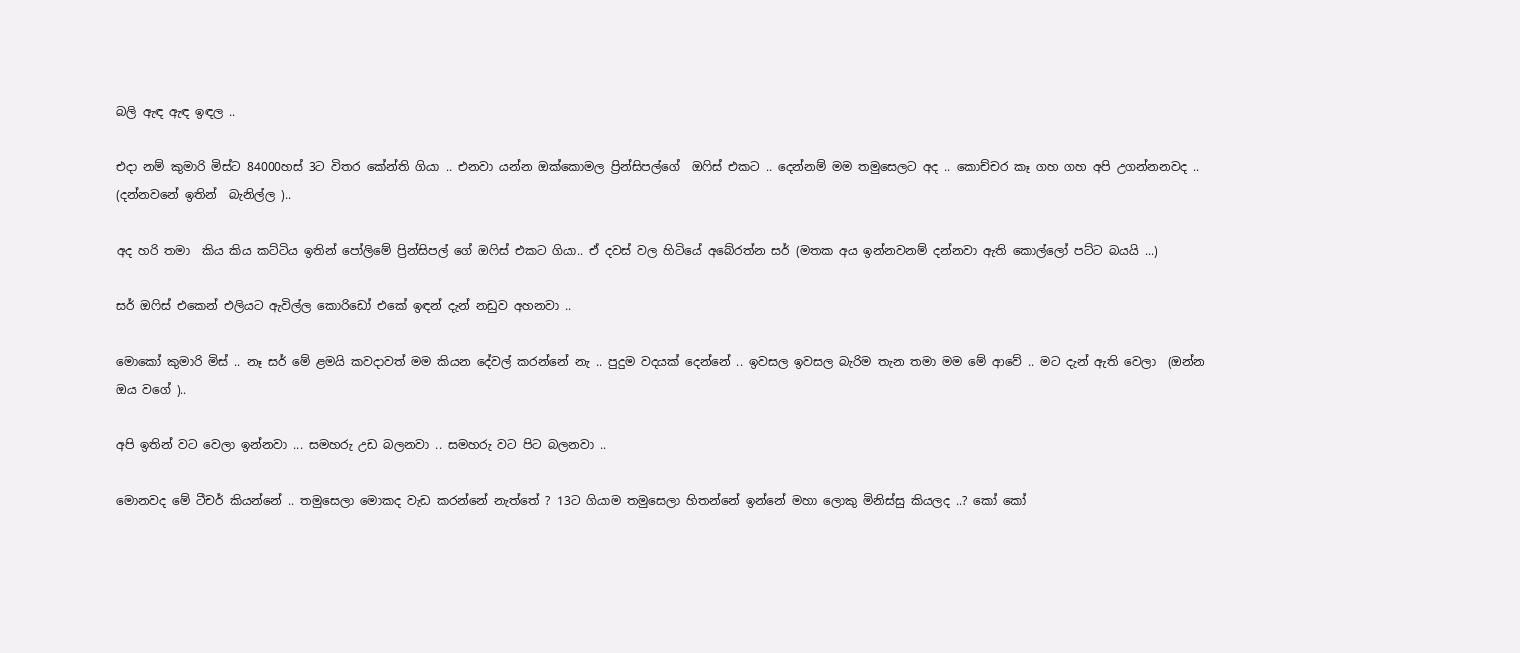බලි ඇඳ ඇඳ ඉඳල ..

එදා නම් කුමාරි මිස්ට 84000හස් 3ට විතර කේන්ති ගියා .. එනවා යන්න ඔක්කොමල ප්‍රින්සිපල්ගේ  ඔෆිස් එකට .. දෙන්නම් මම තමුසෙලට අද .. කොච්චර කෑ ගහ ගහ අපි උගන්නනවද .. (දන්නවනේ ඉතින්  බැනිල්ල )..

අද හරි තමා  කිය කිය කට්ටිය ඉතින් පෝලිමේ ප්‍රින්සිපල් ගේ ඔෆිස් එකට ගියා.. ඒ දවස් වල හිටියේ අබේරත්න සර් (මතක අය ඉන්නවනම් දන්නවා ඇති කොල්ලෝ පට්ට බයයි ...)

සර් ඔෆිස් එකෙන් එලියට ඇවිල්ල කොරිඩෝ එකේ ඉඳන් දැන් නඩුව අහනවා ..

මොකෝ කුමාරි මිස් .. නෑ සර් මේ ළමයි කවදාවත් මම කියන දේවල් කරන්නේ නැ .. පුදුම වදයක් දෙන්නේ .. ඉවසල ඉවසල බැරිම තැන තමා මම මේ ආවේ .. මට දැන් ඇති වෙලා  (ඔන්න ඔය වගේ )..

අපි ඉතින් වට වෙලා ඉන්නවා ... සමහරු උඩ බලනවා .. සමහරු වට පිට බලනවා ..

මොනවද මේ ටීචර් කියන්නේ .. තමුසෙලා මොකද වැඩ කරන්නේ නැත්තේ ? 13ට ගියාම තමුසෙලා හිතන්නේ ඉන්නේ මහා ලොකු මිනිස්සු කියලද ..? කෝ කෝ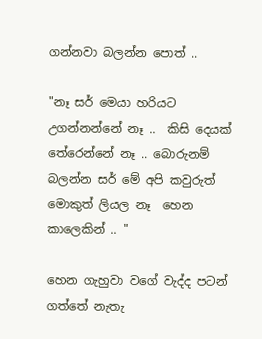ගන්නවා බලන්න පොත් ..

"නෑ සර් මෙයා හරියට උගන්නන්නේ නෑ ..  කිසි දෙයක් තේරෙන්නේ නෑ .. බොරුනම් බලන්න සර් මේ අපි කවුරුත් මොකුත් ලියල නෑ  හෙන කාලෙකින් .. "

හෙන ගැහුවා වගේ වැද්ද පටන් ගත්තේ නැතැ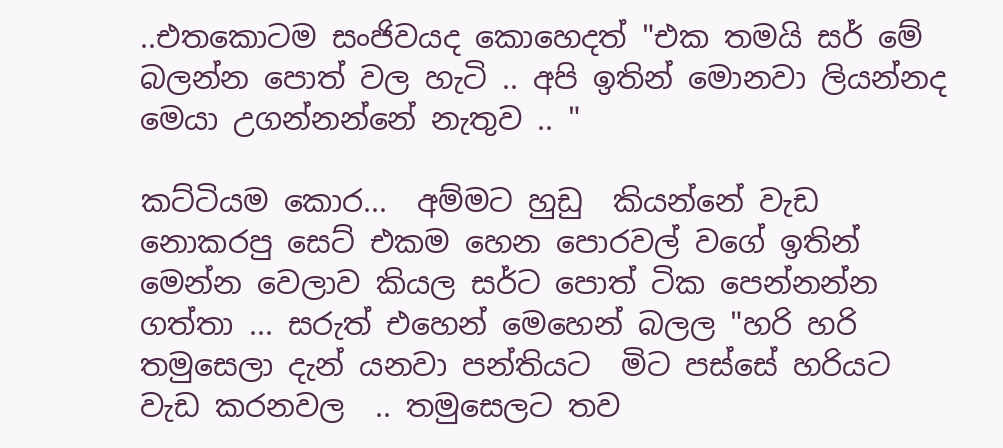..එතකොටම සංජිවයද කොහෙදත් "එක තමයි සර් මේ බලන්න පොත් වල හැටි .. අපි ඉතින් මොනවා ලියන්නද මෙයා උගන්නන්නේ නැතුව .. "

කට්ටියම කොර...  අම්මට හුඩු  කියන්නේ වැඩ නොකරපු සෙට් එකම හෙන පොරවල් වගේ ඉතින් මෙන්න වෙලාව කියල සර්ට පොත් ටික පෙන්නන්න ගත්තා ... සරුත් එහෙන් මෙහෙන් බලල "හරි හරි තමුසෙලා දැන් යනවා පන්තියට  මිට පස්සේ හරියට වැඩ කරනවල  .. තමුසෙලට තව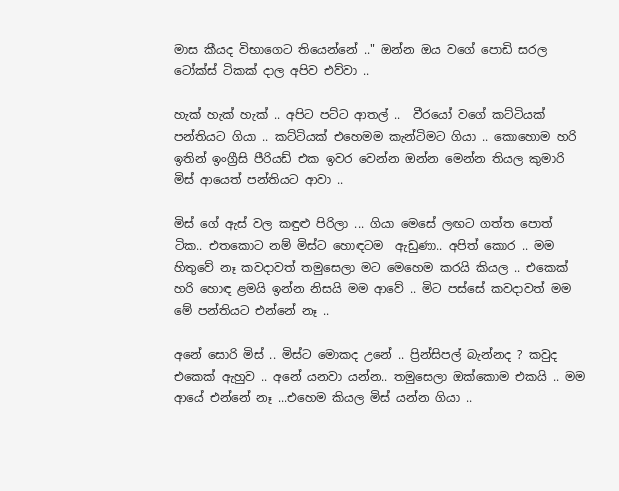මාස කීයද විභාගෙට තියෙන්නේ .." ඔන්න ඔය වගේ පොඩි සරල ටෝක්ස් ටිකක් දාල අපිව එව්වා ..

හැක් හැක් හැක් .. අපිට පට්ට ආතල් ..  වීරයෝ වගේ කට්ටියක් පන්තියට ගියා .. කට්ටියක් එහෙමම කැන්ටිමට ගියා .. කොහොම හරි ඉතින් ඉංග්‍රීසි පීරියඩ් එක ඉවර වෙන්න ඔන්න මෙන්න තියල කුමාරි මිස් ආයෙත් පන්තියට ආවා ..

මිස් ගේ ඇස් වල කඳුළු පිරිලා ... ගියා මෙසේ ලඟට ගත්ත පොත් ටික.. එතකොට නම් මිස්ට හොඳටම  ඇඩුණා.. අපිත් කොර .. මම හිතුවේ නෑ කවදාවත් තමුසෙලා මට මෙහෙම කරයි කියල .. එකෙක් හරි හොඳ ළමයි ඉන්න නිසයි මම ආවේ .. මිට පස්සේ කවදාවත් මම මේ පන්තියට එන්නේ නෑ ..

අනේ සොරි මිස් .. මිස්ට මොකද උනේ .. ප්‍රින්සිපල් බැන්නද ? කවුද එකෙක් ඇහුව .. අනේ යනවා යන්න.. තමුසෙලා ඔක්කොම එකයි .. මම ආයේ එන්නේ නෑ ...එහෙම කියල මිස් යන්න ගියා ..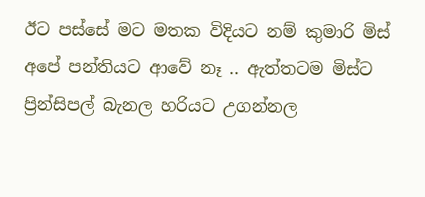ඊට පස්සේ මට මතක විදියට නම් කුමාරි මිස් අපේ පන්තියට ආවේ නෑ .. ඇත්තටම මිස්ට ප්‍රින්සිපල් බැනල හරියට උගන්නල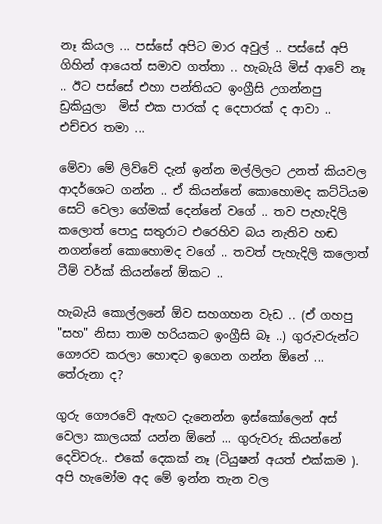නෑ කියල ... පස්සේ අපිට මාර අවුල් .. පස්සේ අපි ගිහින් ආයෙත් සමාව ගත්තා .. හැබැයි මිස් ආවේ නෑ .. ඊට පස්සේ එහා පන්තියට ඉංග්‍රීසි උගන්නපු ඩ්‍රකියුලා  මිස් එක පාරක් ද දෙපාරක් ද ආවා .. එච්චර තමා ...

මේවා මේ ලිව්වේ දැන් ඉන්න මල්ලිලට උනත් කියවල ආදර්ශෙට ගන්න .. ඒ කියන්නේ කොහොමද කට්ටියම සෙට් වෙලා ගේමක් දෙන්නේ වගේ .. තව පැහැදිලි කලොත් පොදු සතුරාට එරෙහිව බය නැතිව හඬ නගන්නේ කොහොමද වගේ .. තවත් පැහැදිලි කලොත් ටීම් වර්ක් කියන්නේ ඕකට ..

හැබැයි කොල්ලනේ ඕව සහගහන වැඩ .. (ඒ ගහපු  "සහ" නිසා තාම හරියකට ඉංග්‍රීසි බෑ ..) ගුරුවරුන්ට ගෞරව කරලා හොඳට ඉගෙන ගන්න ඕනේ ...  තේරුනා ද?

ගුරු ගෞරවේ ඇඟට දැනෙන්න ඉස්කෝලෙන් අස් වෙලා කාලයක් යන්න ඕනේ ... ගුරුවරු කියන්නේ දෙවිවරු.. එකේ දෙකක් නෑ (ටියුෂන් අයත් එක්කම ). අපි හැමෝම අද මේ ඉන්න තැන වල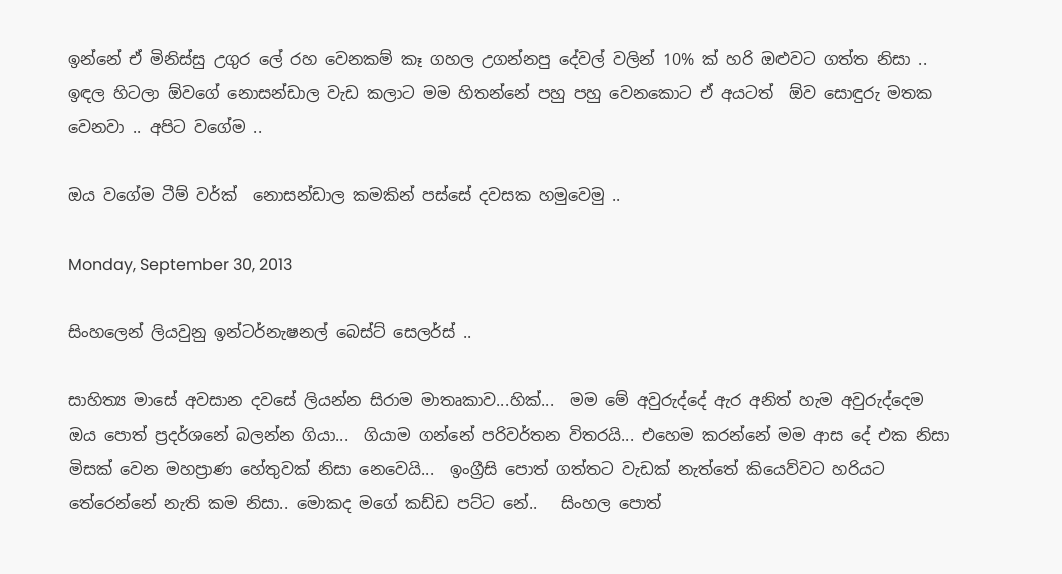ඉන්නේ ඒ මිනිස්සු උගුර ලේ රහ වෙනකම් කෑ ගහල උගන්නපු දේවල් වලින් 10% ක් හරි ඔළුවට ගත්ත නිසා .. ඉඳල හිටලා ඕවගේ නොසන්ඩාල වැඩ කලාට මම හිතන්නේ පහු පහු වෙනකොට ඒ අයටත්  ඕව සොඳුරු මතක වෙනවා .. අපිට වගේම ..

ඔය වගේම ටීම් වර්ක්  නොසන්ඩාල කමකින් පස්සේ දවසක හමුවෙමු ..

Monday, September 30, 2013

සිංහලෙන් ලියවුනු ඉන්ටර්නැෂනල් බෙස්ට් සෙලර්ස් ..

සාහිත්‍ය මාසේ අවසාන දවසේ ලියන්න සිරාම මාතෘකාව...හික්...  මම මේ අවුරුද්දේ ඇර අනිත් හැම අවුරුද්දෙම ඔය පොත් ප්‍රදර්ශනේ බලන්න ගියා...  ගියාම ගන්නේ පරිවර්තන විතරයි... එහෙම කරන්නේ මම ආස දේ එක නිසා මිසක් වෙන මහප්‍රාණ හේතුවක් නිසා නෙවෙයි...  ඉංග්‍රීසි පොත් ගත්තට වැඩක් නැත්තේ කියෙව්වට හරියට තේරෙන්නේ නැති කම නිසා.. මොකද මගේ කඩ්ඩ පට්ට නේ..   සිංහල පොත්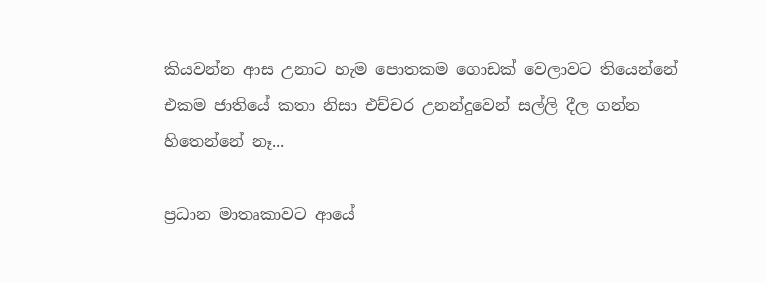කියවන්න ආස උනාට හැම පොතකම ගොඩක් වෙලාවට තියෙන්නේ එකම ජාතියේ කතා නිසා එච්චර උනන්දුවෙන් සල්ලි දීල ගන්න හිතෙන්නේ නෑ...

ප්‍රධාන මාතෘකාවට ආයේ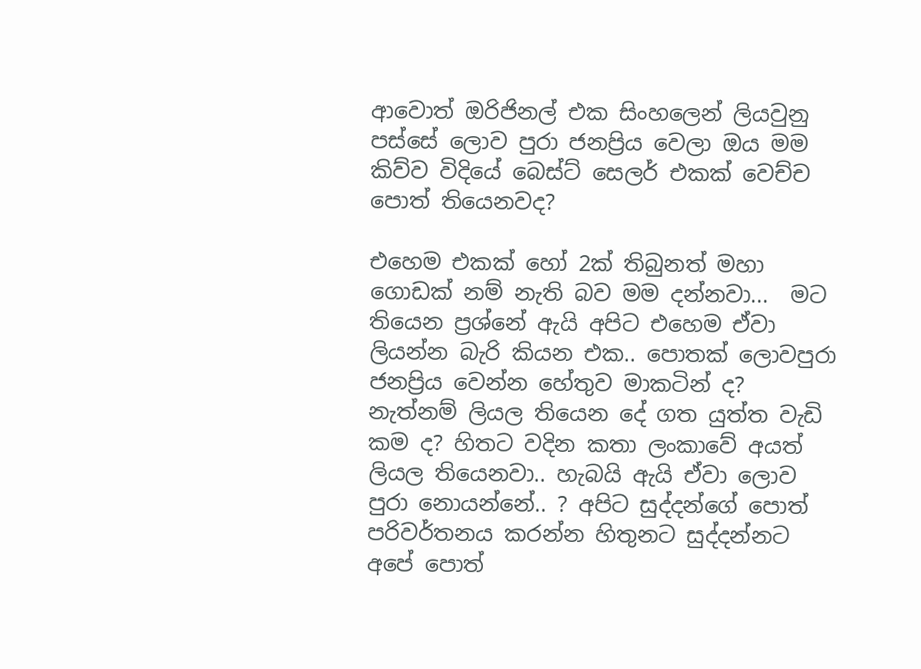ආවොත් ඔරිජිනල් එක සිංහලෙන් ලියවුනු පස්සේ ලොව පුරා ජනප්‍රිය වෙලා ඔය මම කිව්ව විදියේ බෙස්ට් සෙලර් එකක් වෙච්ච පොත් තියෙනවද?

එහෙම එකක් හෝ 2ක් තිබුනත් මහා ගොඩක් නම් නැති බව මම දන්නවා...  මට තියෙන ප්‍රශ්නේ ඇයි අපිට එහෙම ඒවා ලියන්න බැරි කියන එක.. පොතක් ලොවපුරා ජනප්‍රිය වෙන්න හේතුව මාකටින් ද? නැත්නම් ලියල තියෙන දේ ගත යුත්ත වැඩි කම ද? හිතට වදින කතා ලංකාවේ අයත් ලියල තියෙනවා.. හැබයි ඇයි ඒවා ලොව පුරා නොයන්නේ.. ? අපිට සුද්දන්ගේ පොත් පරිවර්තනය කරන්න හිතුනට සුද්දන්නට අපේ පොත්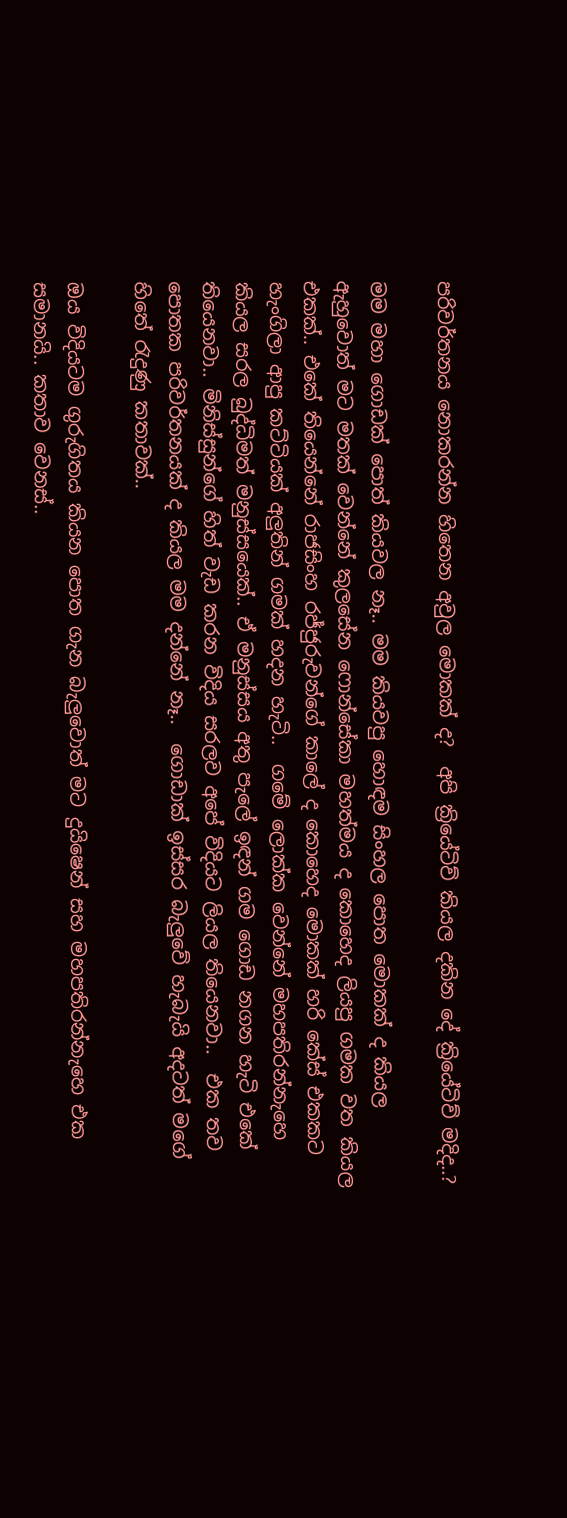පරිවර්තනය නොකරන්න හිතෙන අවුල මොකක් ද?  අපි ක්‍රියේටිව් කියල දකින දේ ක්‍රියේටිව් මදිද..?

මම මහා ගොඩක් පොත් කියවල නෑ.. මම කියවපු හොඳම සිංහල පොත මොකක් ද කියල ඇහුවොත් මට මතක් වෙන්නේ කුලසේන ෆොන්සේකා මහත්මය ද කොහෙද ලියපු ගමක වත කියල එකක්.. එකේ තියෙන්නේ රාජසිංහ රජ්ජුරුවන්ගේ කාලේ ද කොහෙද මොකක් හරි කේස් එකකට හැංගිලා ආපු කට්ටියක් අලුතින් ගමක් හදන හැටි..  ගමේ ලොක්ක වෙන්නේ මහපතිරන්නැහෙ කියල සරල බුද්ධිමත් මනුස්සයෙක්.. ඒ මනුස්සය අතු පැලේ ඉඳන් ගම ගොඩ නගන හැටි එකේ තියෙනවා.. මිනිස්සුන්ගේ හිත් වැඩ කරන විදිය සරලව අපේ විදියට ලියල තියෙනවා..  එක තව පොතක පරිවර්තනයක් ද කියල මම දන්නේ නෑ..  ගොඩාක් ඉස්සර බැලුවේ හැබැයි අදටත් මගේ හිතේ රැදුණු කතාවක්..

ඔය විදියටම ගුරුගිතය කියන පොත ගැන බැලුවොත් මට දුයිෂෙන් සහ මහපතිරන්නැහෙ එක සමානයි.. කතාව වෙනස්..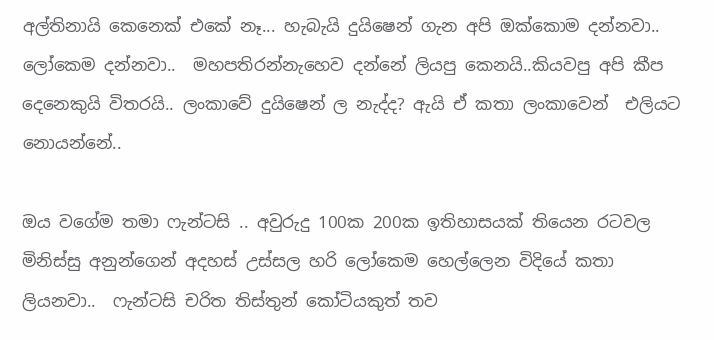අල්තිනායි කෙනෙක් එකේ නෑ... හැබැයි දුයිෂෙන් ගැන අපි ඔක්කොම දන්නවා.. ලෝකෙම දන්නවා..  මහපතිරන්නැහෙව දන්නේ ලියපු කෙනයි..කියවපු අපි කීප දෙනෙකුයි විතරයි.. ලංකාවේ දුයිෂෙන් ල නැද්ද? ඇයි ඒ කතා ලංකාවෙන්  එලියට නොයන්නේ..

ඔය වගේම තමා ෆැන්ටසි .. අවුරුදු 100ක 200ක ඉතිහාසයක් තියෙන රටවල මිනිස්සු අනුන්ගෙන් අදහස් උස්සල හරි ලෝකෙම හෙල්ලෙන විදියේ කතා ලියනවා..  ෆැන්ටසි චරිත තිස්තුන් කෝටියකුත් තව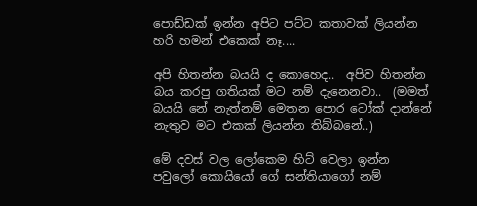පොඩ්ඩක් ඉන්න අපිට පට්ට කතාවක් ලියන්න හරි හමන් එකෙක් නෑ....

අපි හිතන්න බයයි ද කොහෙද..  අපිව හිතන්න බය කරපු ගතියක් මට නම් දැනෙනවා..  (මමත් බයයි නේ නැත්නම් මෙතන පොර ටෝක් දාන්නේ නැතුව මට එකක් ලියන්න තිබ්බනේ..)

මේ දවස් වල ලෝකෙම හිට් වෙලා ඉන්න පවුලෝ කොයියෝ ගේ සන්තියාගෝ නම්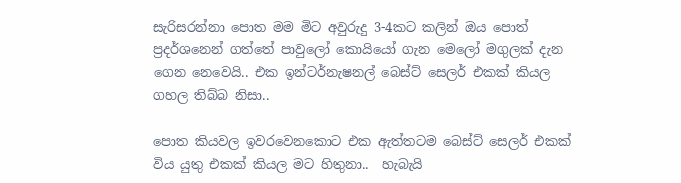සැරිසරන්නා පොත මම මිට අවුරුදු 3-4කට කලින් ඔය පොත් ප්‍රදර්ශනෙන් ගත්තේ පාවුලෝ කොයියෝ ගැන මෙලෝ මගුලක් දැන ගෙන නෙවෙයි.. එක ඉන්ටර්නැෂනල් බෙස්ට් සෙලර් එකක් කියල ගහල තිබ්බ නිසා..

පොත කියවල ඉවරවෙනකොට එක ඇත්තටම බෙස්ට් සෙලර් එකක් විය යුතු එකක් කියල මට හිතුනා..  හැබැයි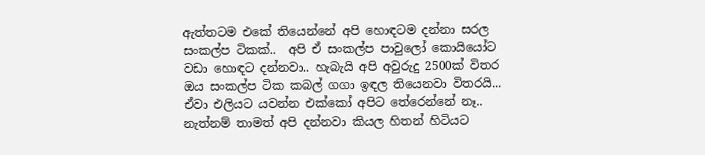ඇත්තටම එකේ තියෙන්නේ අපි හොඳටම දන්නා සරල සංකල්ප ටිකක්..  අපි ඒ සංකල්ප පාවුලෝ කොයියෝට වඩා හොඳට දන්නවා.. හැබැයි අපි අවුරුදු 2500ක් විතර ඔය සංකල්ප ටික කබල් ගගා ඉඳල තියෙනවා විතරයි... ඒවා එලියට යවන්න එක්කෝ අපිට තේරෙන්නේ නෑ.. නැත්නම් තාමත් අපි දන්නවා කියල හිතන් හිටියට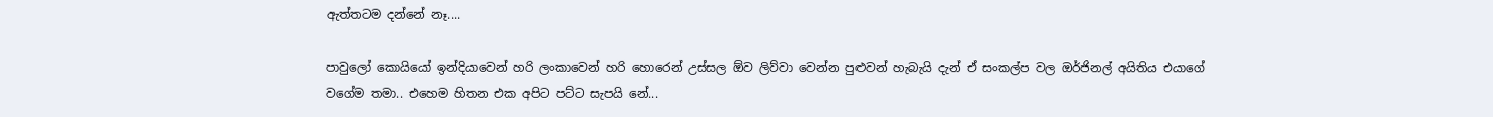ඇත්තටම දන්නේ නෑ....

පාවුලෝ කොයියෝ ඉන්දියාවෙන් හරි ලංකාවෙන් හරි හොරෙන් උස්සල ඕව ලිව්වා වෙන්න පුළුවන් හැබැයි දැන් ඒ සංකල්ප වල ඔර්ජිනල් අයිතිය එයාගේ වගේම තමා.. එහෙම හිතන එක අපිට පට්ට සැපයි නේ...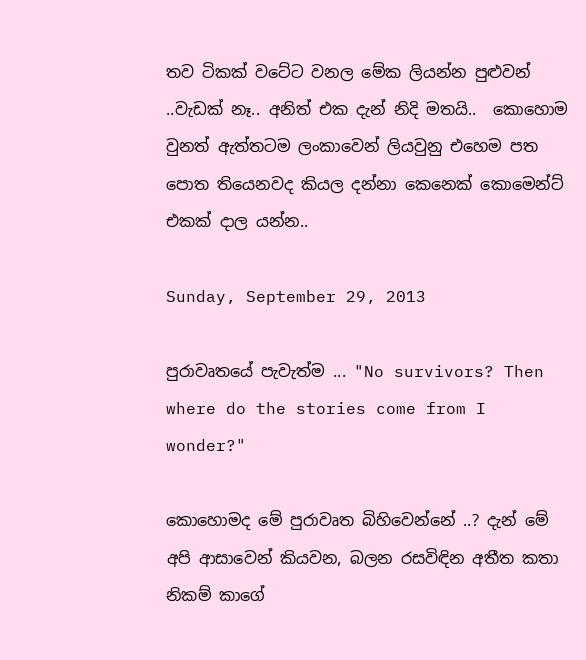තව ටිකක් වටේට වනල මේක ලියන්න පුළුවන් ..වැඩක් නෑ.. අනිත් එක දැන් නිදි මතයි..  කොහොම වුනත් ඇත්තටම ලංකාවෙන් ලියවුනු එහෙම පත පොත තියෙනවද කියල දන්නා කෙනෙක් කොමෙන්ට් එකක් දාල යන්න..

Sunday, September 29, 2013

පුරාවෘතයේ පැවැත්ම ... "No survivors? Then where do the stories come from I wonder?"

කොහොමද මේ පුරාවෘත බිහිවෙන්නේ ..? දැන් මේ අපි ආසාවෙන් කියවන, බලන රසවිඳින අතීත කතා නිකම් කාගේ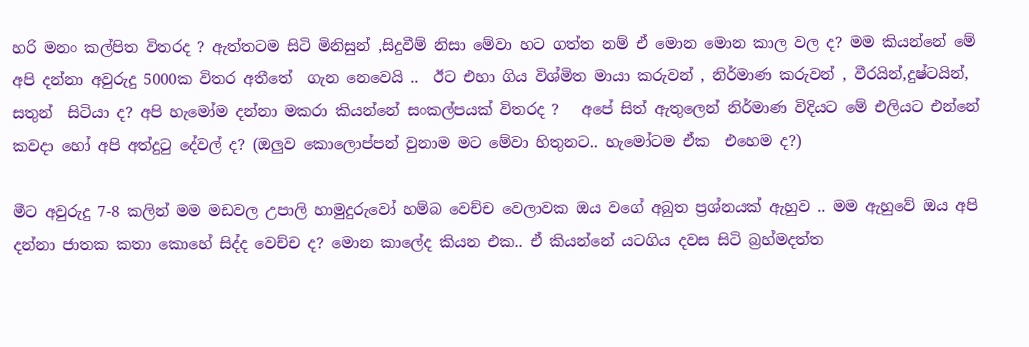හරි මනං කල්පිත විතරද ? ඇත්තටම සිටි මිනිසුන් ,සිදුවීම් නිසා මේවා හට ගත්ත නම් ඒ මොන මොන කාල වල ද? මම කියන්නේ මේ අපි දන්නා අවුරුදු 5000ක විතර අතීතේ  ගැන නෙවෙයි ..  ඊට එහා ගිය විශ්මිත මායා කරුවන් , නිර්මාණ කරුවන් , වීරයින්,දුෂ්ටයින්, සතුන්  සිටියා ද? අපි හැමෝම දන්නා මකරා කියන්නේ සංකල්පයක් විතරද ?   අපේ සිත් ඇතුලෙන් නිර්මාණ විදියට මේ එලියට එන්නේ කවදා හෝ අපි අත්දුටු දේවල් ද? (ඔලුව කොලොප්පන් වුනාම මට මේවා හිතුනට.. හැමෝටම ඒක  එහෙම ද?)

මීට අවුරුදු 7-8 කලින් මම මඩවල උපාලි හාමුදුරුවෝ හම්බ වෙච්ච වෙලාවක ඔය වගේ අබුත ප්‍රශ්නයක් ඇහුව .. මම ඇහුවේ ඔය අපි දන්නා ජාතක කතා කොහේ සිද්ද වෙච්ච ද? මොන කාලේද කියන එක.. ඒ කියන්නේ යටගිය දවස සිටි බ්‍රහ්මදත්ත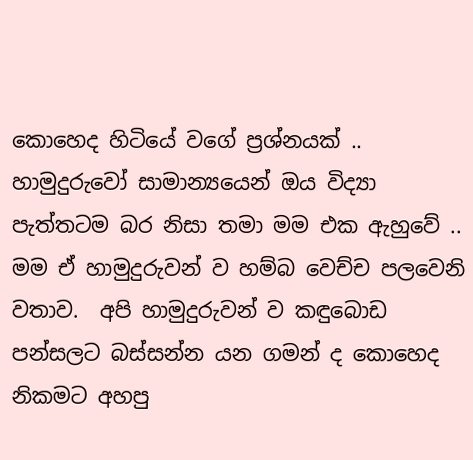කොහෙද හිටියේ වගේ ප්‍රශ්නයක් ..  හාමුදුරුවෝ සාමාන්‍යයෙන් ඔය විද්‍යා පැත්තටම බර නිසා තමා මම එක ඇහුවේ .. මම ඒ හාමුදුරුවන් ව හම්බ වෙච්ච පලවෙනි වතාව.  අපි හාමුදුරුවන් ව කඳුබොඩ පන්සලට බස්සන්න යන ගමන් ද කොහෙද  නිකමට අහපු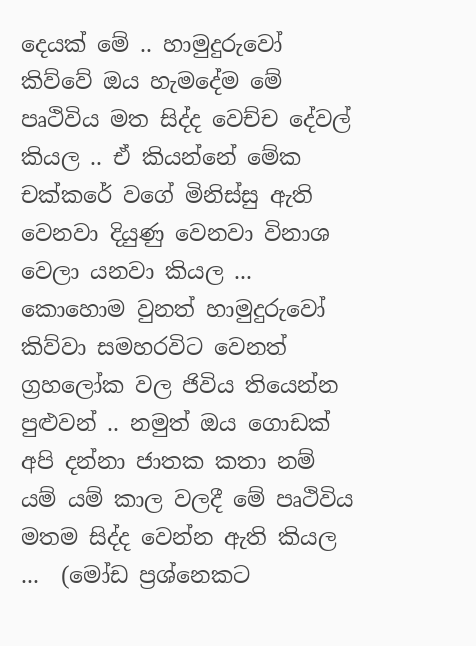දෙයක් මේ .. හාමුදුරුවෝ කිව්වේ ඔය හැමදේම මේ පෘථිවිය මත සිද්ද වෙච්ච දේවල් කියල .. ඒ කියන්නේ මේක චක්කරේ වගේ මිනිස්සු ඇති වෙනවා දියුණු වෙනවා විනාශ වෙලා යනවා කියල ... කොහොම වුනත් හාමුදුරුවෝ කිව්වා සමහරවිට වෙනත් ග්‍රහලෝක වල ජිවිය තියෙන්න පුළුවන් .. නමුත් ඔය ගොඩක් අපි දන්නා ජාතක කතා නම් යම් යම් කාල වලදී මේ පෘථිවිය මතම සිද්ද වෙන්න ඇති කියල ...  (මෝඩ ප්‍රශ්නෙකට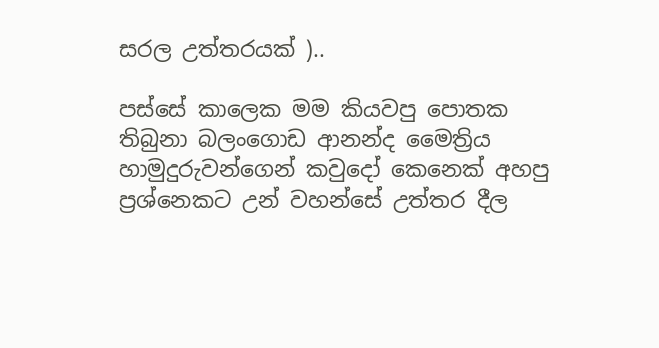සරල උත්තරයක් )..

පස්සේ කාලෙක මම කියවපු පොතක තිබුනා බලංගොඩ ආනන්ද මෛත්‍රිය  හාමුදුරුවන්ගෙන් කවුදෝ කෙනෙක් අහපු ප්‍රශ්නෙකට උන් වහන්සේ උත්තර දීල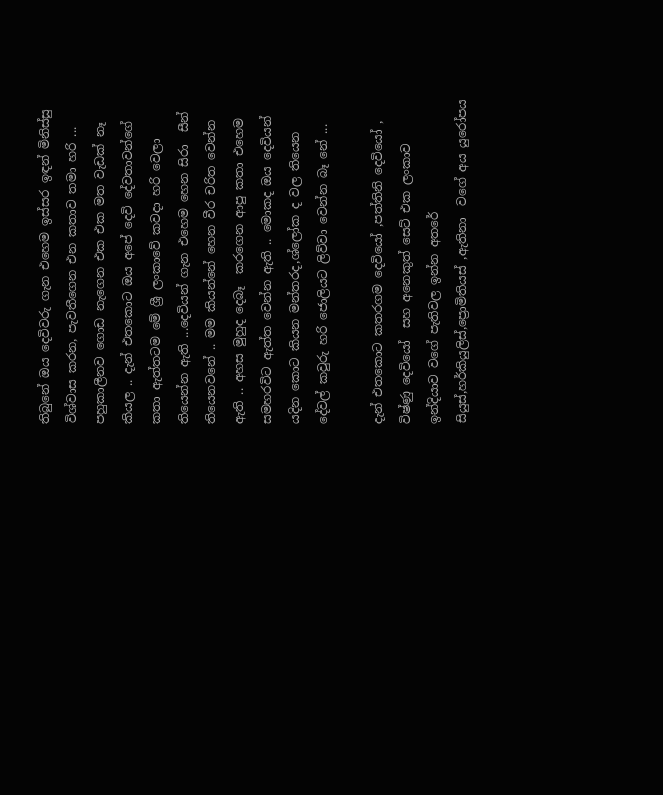තිබුනේ ඔය දෙවිවරු ගැන එහෙම ඉස්සර ඉඳන් මිනිස්සු විශ්වාස කරන, පැවතීගෙන එන කතාව තමා හරි ... පහුකාලීනව ගොඩ නැගෙන එක එක මත වැඩක් නෑ  කියල .. දැන් එතකොට ඔය අපේ දෙවි දේවතාවන්ගේ කතා ඇත්තටම මේ ශ්‍රී ලංකාවේ කවදා හරි වෙලා තියෙන්න ඇති ...දෙවියන් ගැන එහෙම හෙන සිරා  සීන්  තියෙනවනේ .. මම කියන්නේ හෙන වීර චරිත වෙන්න ඇති .. අහස මුහුද දෙබෑ  කරගෙන ආපු කතා එහෙම සමහරවිට ඇත්ත වෙන්න ඇති .. මොකද ඔය දෙවියන් යදින කොට කියන මන්තරද,ශ්ලෝක ද වල තියෙන දේවල් කවුරු හරි ජොලියට ලිව්වා වෙන්න බෑ නේ ...

දැන් එතකොට කතරගම දෙවියෝ ,පත්තිනි දෙවියෝ , විෂ්ණු දෙවියෝ  සහ අනෙකුත් සෙට් එක ලංකාව ඉන්දියාව වගේ පැතිවල ඉන්න අතරේ  සියුස්,හර්කියුලිස්,ප්‍රොමිතියස් ,ඇතිනා  වගේ අය යුරෝපය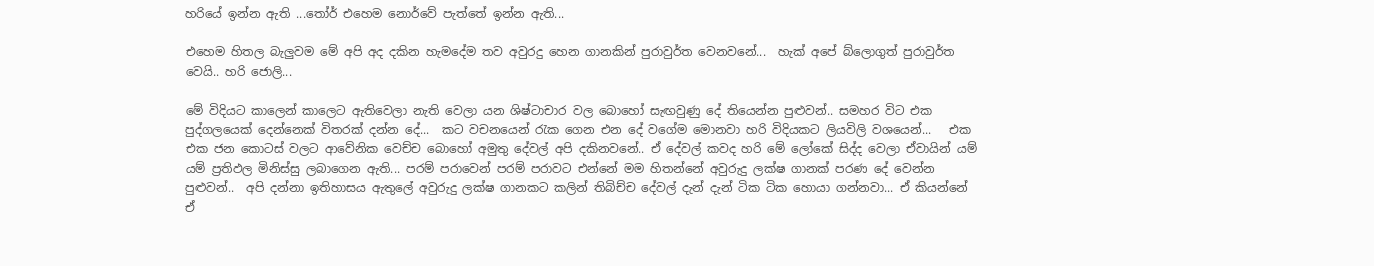හරියේ ඉන්න ඇති ...තෝර් එහෙම නොර්වේ පැත්තේ ඉන්න ඇති...

එහෙම හිතල බැලුවම මේ අපි අද දකින හැමදේම තව අවුරදු හෙන ගානකින් පුරාවුර්ත වෙනවනේ...  හැක් අපේ බ්ලොගුත් පුරාවුර්ත වෙයි.. හරි ජොලි...

මේ විදියට කාලෙන් කාලෙට ඇතිවෙලා නැති වෙලා යන ශිෂ්ටාචාර වල බොහෝ සැඟවුණු දේ තියෙන්න පුළුවන්.. සමහර විට එක පුද්ගලයෙක් දෙන්නෙක් විතරක් දන්න දේ...  කට වචනයෙන් රැක ගෙන එන දේ වගේම මොනවා හරි විදියකට ලියවිලි වශයෙන්...   එක එක ජන කොටස් වලට ආවේනික වෙච්ච බොහෝ අමුතු දේවල් අපි දකිනවනේ.. ඒ දේවල් කවද හරි මේ ලෝකේ සිද්ද වෙලා ඒවායින් යම් යම් ප්‍රතිඵල මිනිස්සු ලබාගෙන ඇති... පරම් පරාවෙන් පරම් පරාවට එන්නේ මම හිතන්නේ අවුරුදු ලක්ෂ ගානක් පරණ දේ වෙන්න පුළුවන්..  අපි දන්නා ඉතිහාසය ඇතුලේ අවුරුදු ලක්ෂ ගානකට කලින් තිබිච්ච දේවල් දැන් දැන් ටික ටික හොයා ගන්නවා... ඒ කියන්නේ ඒ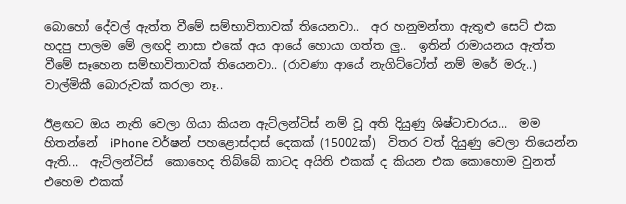බොහෝ දේවල් ඇත්ත වීමේ සම්භාවිතාවක් තියෙනවා..  අර හනුමන්තා ඇතුළු සෙට් එක හදපු පාලම මේ ලඟදි නාසා එකේ අය ආයේ හොයා ගත්ත ලු..  ඉතින් රාමායනය ඇත්ත වීමේ සෑහෙන සම්භාවිතාවක් තියෙනවා.. (රාවණා ආයේ නැගිට්ටෝත් නම් මරේ මරු..)  වාල්මිකී බොරුවක් කරලා නෑ..

ඊළඟට ඔය නැති වෙලා ගියා කියන ඇට්ලන්ටිස් නම් වූ අති දියුණු ශිෂ්ටාචාරය...  මම හිතන්නේ  iPhone වර්ෂන් පහළොස්දාස් දෙකක් (15002ක්)  විතර වත් දියුණු වෙලා තියෙන්න ඇති...  ඇට්ලන්ටිස්  කොහෙද තිබ්බේ කාටද අයිති එකක් ද කියන එක කොහොම වුනත්  එහෙම එකක්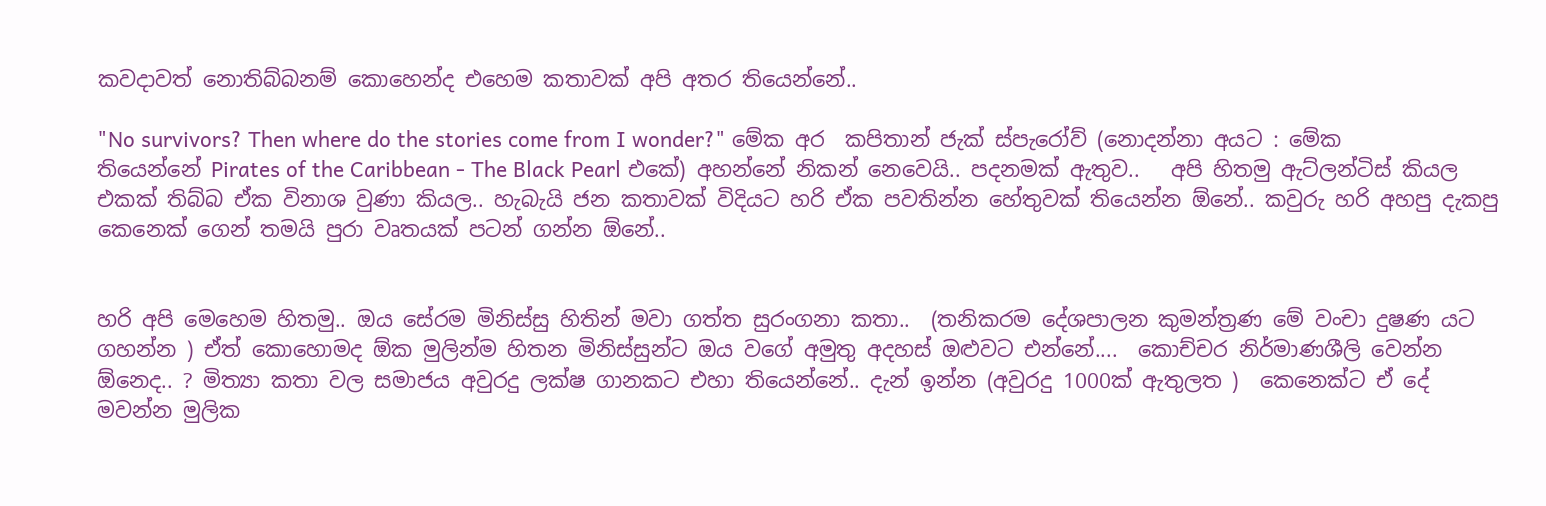කවදාවත් නොතිබ්බනම් කොහෙන්ද එහෙම කතාවක් අපි අතර තියෙන්නේ..

"No survivors? Then where do the stories come from I wonder?" මේක අර  කපිතාන් ජැක් ස්පැරෝව් (නොදන්නා අයට : මේක තියෙන්නේ Pirates of the Caribbean - The Black Pearl එකේ) අහන්නේ නිකන් නෙවෙයි.. පදනමක් ඇතුව..   අපි හිතමු ඇට්ලන්ටිස් කියල එකක් තිබ්බ ඒක විනාශ වුණා කියල.. හැබැයි ජන කතාවක් විදියට හරි ඒක පවතින්න හේතුවක් තියෙන්න ඕනේ.. කවුරු හරි අහපු දැකපු කෙනෙක් ගෙන් තමයි පුරා වෘතයක් පටන් ගන්න ඕනේ..


හරි අපි මෙහෙම හිතමු.. ඔය සේරම මිනිස්සු හිතින් මවා ගත්ත සුරංගනා කතා..  (තනිකරම දේශපාලන කුමන්ත්‍රණ මේ වංචා දුෂණ යට ගහන්න ) ඒත් කොහොමද ඕක මුලින්ම හිතන මිනිස්සුන්ට ඔය වගේ අමුතු අදහස් ඔළුවට එන්නේ....  කොච්චර නිර්මාණශීලි වෙන්න ඕනෙද.. ? මිත්‍යා කතා වල සමාජය අවුරදු ලක්ෂ ගානකට එහා තියෙන්නේ.. දැන් ඉන්න (අවුරදු 1000ක් ඇතුලත )  කෙනෙක්ට ඒ දේ මවන්න මුලික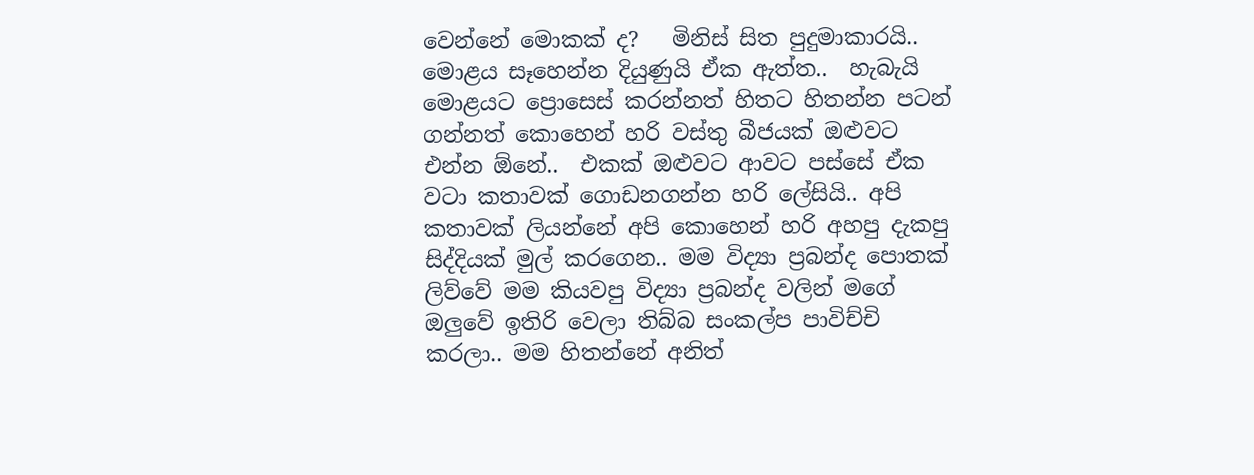වෙන්නේ මොකක් ද?   මිනිස් සිත පුදුමාකාරයි.. මොළය සෑහෙන්න දියුණුයි ඒක ඇත්ත..  හැබැයි මොළයට ප්‍රොසෙස් කරන්නත් හිතට හිතන්න පටන් ගන්නත් කොහෙන් හරි වස්තු බීජයක් ඔළුවට එන්න ඕනේ..  එකක් ඔළුවට ආවට පස්සේ ඒක වටා කතාවක් ගොඩනගන්න හරි ලේසියි.. අපි කතාවක් ලියන්නේ අපි කොහෙන් හරි අහපු දැකපු සිද්දියක් මුල් කරගෙන.. මම විද්‍යා ප්‍රබන්ද පොතක් ලිව්වේ මම කියවපු විද්‍යා ප්‍රබන්ද වලින් මගේ ඔලුවේ ඉතිරි වෙලා තිබ්බ සංකල්ප පාවිච්චි කරලා.. මම හිතන්නේ අනිත්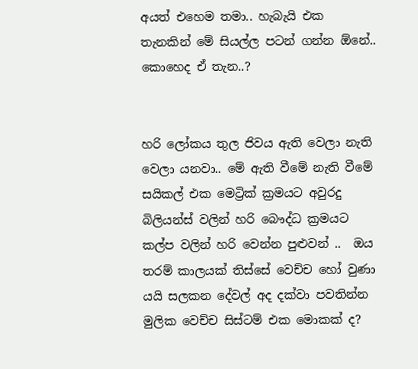අයත් එහෙම තමා.. හැබැයි එක තැනකින් මේ සියල්ල පටන් ගන්න ඕනේ.. කොහෙද ඒ තැන..?


හරි ලෝකය තුල ජිවය ඇති වෙලා නැති වෙලා යනවා.. මේ ඇති වීමේ නැති වීමේ සයිකල් එක මෙට්‍රික් ක්‍රමයට අවුරදු බිලියන්ස් වලින් හරි බෞද්ධ ක්‍රමයට කල්ප වලින් හරි වෙන්න පුළුවන් ..  ඔය තරම් කාලයක් තිස්සේ වෙච්ච හෝ වුණා යයි සලකන දේවල් අද දක්වා පවතින්න මුලික වෙච්ච සිස්ටම් එක මොකක් ද?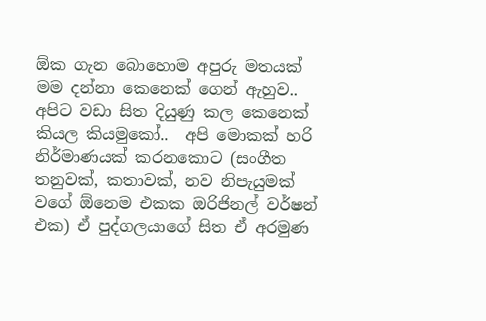ඕක ගැන බොහොම අපුරු මතයක් මම දන්නා කෙනෙක් ගෙන් ඇහුව..  අපිට වඩා සිත දියුණු කල කෙනෙක් කියල කියමුකෝ..  අපි මොකක් හරි නිර්මාණයක් කරනකොට (සංගීත තනුවක්, කතාවක්, නව නිපැයුමක් වගේ ඕනෙම එකක ඔරිජිනල් වර්ෂන් එක) ඒ පුද්ගලයාගේ සිත ඒ අරමුණ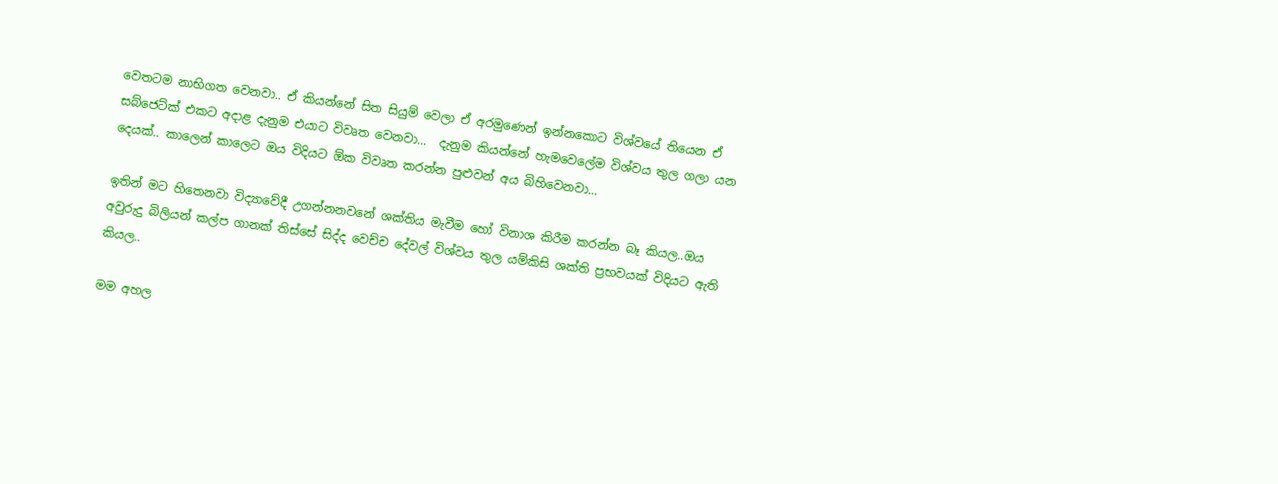වෙතටම නාභිගත වෙනවා.. ඒ කියන්නේ සිත සියුම් වෙලා ඒ අරමුණෙන් ඉන්නකොට විශ්වයේ තියෙන ඒ සබ්ජෙට්ක් එකට අදාළ දැනුම එයාට විවෘත වෙනවා...  දැනුම කියන්නේ හැමවෙලේම විශ්වය තුල ගලා යන දෙයක්.. කාලෙන් කාලෙට ඔය විදියට ඕක විවෘත කරන්න පුළුවන් අය බිහිවෙනවා...

ඉතින් මට හිතෙනවා විද්‍යාවේදී උගන්නනවනේ ශක්තිය මැවීම හෝ විනාශ කිරීම කරන්න බෑ කියල..ඔය අවුරුදු බිලියන් කල්ප ගානක් තිස්සේ සිද්ද වෙච්ච දේවල් විශ්වය තුල යම්කිසි ශක්ති ප්‍රභවයක් විදියට ඇති කියල..

මම අහල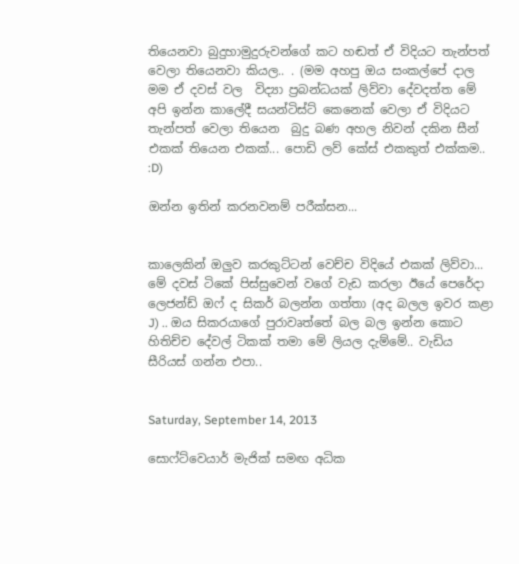තියෙනවා බුදුහාමුදුරුවන්ගේ කට හඬත් ඒ විදියට තැන්පත් වෙලා තියෙනවා කියල.. . (මම අහපු ඔය සංකල්පේ දාල මම ඒ දවස් වල  විද්‍යා ප්‍රබන්ධයක් ලිව්වා දේවදත්ත මේ අපි ඉන්න කාලේදී සයන්ටිස්ට් කෙනෙක් වෙලා ඒ විදියට තැන්පත් වෙලා තියෙන  බුදු බණ අහල නිවන් දකින සීන්  එකක් තියෙන එකක්... පොඩි ලව් කේස් එකකුත් එක්කම.. :D)

ඔන්න ඉතින් කරනවනම් පරීක්සන...


කාලෙකින් ඔලුව කරකුට්ටන් වෙච්ච විදියේ එකක් ලිව්වා... මේ දවස් ටිකේ පිස්සුවෙන් වගේ වැඩ කරලා ඊයේ පෙරේදා ලෙජන්ඩ් ඔෆ් ද සිකර් බලන්න ගත්තා (අද බලල ඉවර කළා J) .. ඔය සිකරයාගේ පුරාවෘත්තේ බල බල ඉන්න කොට හිතිච්ච දේවල් ටිකක් තමා මේ ලියල දැම්මේ.. වැඩිය සීරියස් ගන්න එපා..


Saturday, September 14, 2013

සොෆ්ට්වෙයාර් මැජික් සමඟ අධික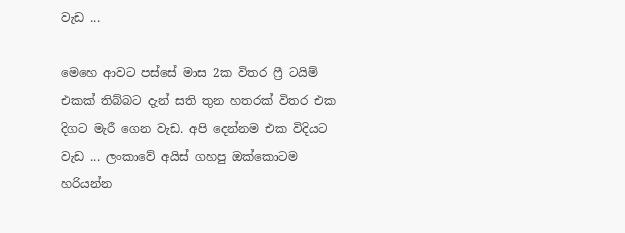වැඩ ...

මෙහෙ ආවට පස්සේ මාස 2ක විතර ෆ්‍රී ටයිම් එකක් තිබ්බට දැන් සති තුන හතරක් විතර එක  දිගට මැරී ගෙන වැඩ. අපි දෙන්නම එක විදියට වැඩ ... ලංකාවේ අයිස් ගහපු ඔක්කොටම හරියන්න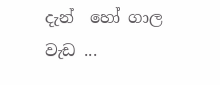දැන්  හෝ ගාල වැඩ ...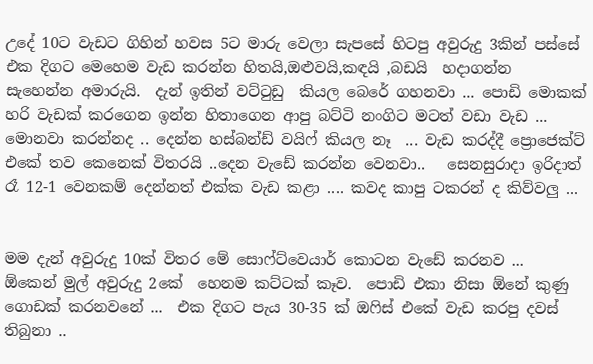උදේ 10ට වැඩට ගිහින් හවස 5ට මාරු වෙලා සැපසේ හිටපු අවුරුදු 3කින් පස්සේ එක දිගට මෙහෙම වැඩ කරන්න හිතයි,ඔළුවයි,කඳයි ,බඩයි  හදාගන්න සැහෙන්න අමාරුයි.  දැන් ඉතින් වට්ටුඩු  කියල බෙරේ ගහනවා ... පොඩි මොකක් හරි වැඩක් කරගෙන ඉන්න හිතාගෙන ආපු බට්ටි නංගිට මටත් වඩා වැඩ ... මොනවා කරන්නද .. දෙන්න හස්බන්ඩ් වයිෆ් කියල නෑ  ... වැඩ කරද්දී ප්‍රොජෙක්ට් එකේ තව කෙනෙක් විතරයි ..දෙන වැඩේ කරන්න වෙනවා..   සෙනසුරාදා ඉරිදාත් රෑ 12-1 වෙනකම් දෙන්නත් එක්ක වැඩ කළා .... කවද කාපු ටකරන් ද කිව්වලු ...


මම දැන් අවුරුදු 10ක් විතර මේ සොෆ්ට්වෙයාර් කොටන වැඩේ කරනව ...  ඕකෙන් මුල් අවුරුදු 2කේ  හෙනම කට්ටක් කෑව.  පොඩි එකා නිසා ඕනේ කුණු ගොඩක් කරනවනේ ...  එක දිගට පැය 30-35 ක් ඔෆිස් එකේ වැඩ කරපු දවස් තිබුනා ..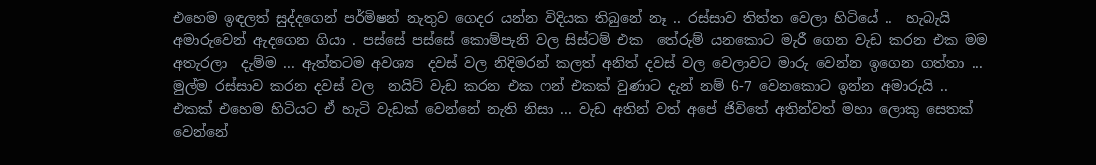එහෙම ඉඳලත් සුද්දගෙන් පර්මිෂන් නැතුව ගෙදර යන්න විදියක තිබුනේ නෑ .. රස්සාව තිත්ත වෙලා හිටියේ ..  හැබැයි අමාරුවෙන් ඇදගෙන ගියා . පස්සේ පස්සේ කොම්පැනි වල සිස්ටම් එක  තේරුම් යනකොට මැරී ගෙන වැඩ කරන එක මම අතැරලා  දැම්ම ... ඇත්තටම අවශ්‍ය  දවස් වල නිදිමරන් කලත් අනිත් දවස් වල වෙලාවට මාරු වෙන්න ඉගෙන ගත්තා ... මුල්ම රස්සාව කරන දවස් වල  නයිට් වැඩ කරන එක ෆන් එකක් වුණාට දැන් නම් 6-7 වෙනකොට ඉන්න අමාරුයි ..  එකක් එහෙම හිටියට ඒ හැටි වැඩක් වෙන්නේ නැති නිසා ... වැඩ අතින් වත් අපේ ජිවිතේ අතින්වත් මහා ලොකු සෙතක් වෙන්නේ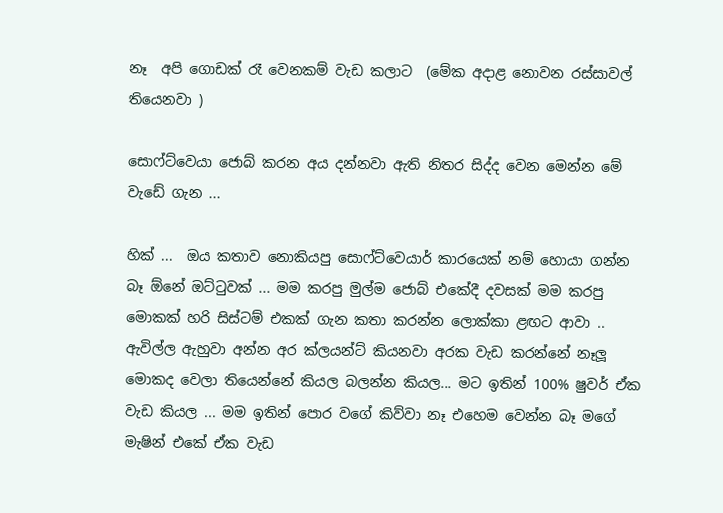නෑ  අපි ගොඩක් රෑ වෙනකම් වැඩ කලාට  (මේක අදාළ නොවන රස්සාවල් තියෙනවා )

සොෆ්ට්වෙයා ජොබ් කරන අය දන්නවා ඇති නිතර සිද්ද වෙන මෙන්න මේ වැඩේ ගැන ...

හික් ...  ඔය කතාව නොකියපු සොෆ්ට්වෙයාර් කාරයෙක් නම් හොයා ගන්න බෑ ඕනේ ඔට්ටුවක් ... මම කරපු මුල්ම ජොබ් එකේදී දවසක් මම කරපු මොකක් හරි සිස්ටම් එකක් ගැන කතා කරන්න ලොක්කා ළඟට ආවා .. ඇවිල්ල ඇහුවා අන්න අර ක්ලයන්ට් කියනවා අරක වැඩ කරන්නේ නෑලූ  මොකද වෙලා තියෙන්නේ කියල බලන්න කියල... මට ඉතින් 100% ෂුවර් ඒක වැඩ කියල ... මම ඉතින් පොර වගේ කිව්වා නෑ එහෙම වෙන්න බෑ මගේ මැෂින් එකේ ඒක වැඩ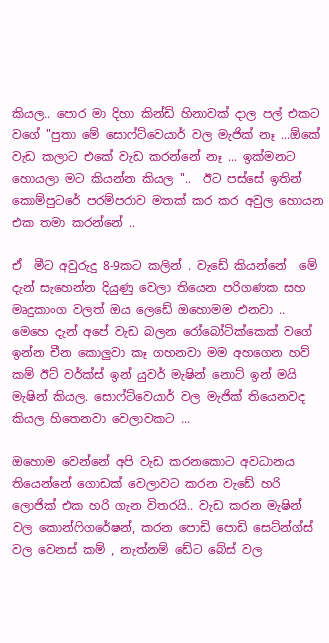කියල.. පොර මා දිහා කින්ඩි හිනාවක් දාල පල් එකට වගේ "පුතා මේ සොෆ්ට්වෙයාර් වල මැජික් නෑ ...ඕකේ වැඩ කලාට එකේ වැඩ කරන්නේ නෑ ... ඉක්මනට හොයලා මට කියන්න කියල "..  ඊට පස්සේ ඉතින් කොම්පුටරේ පරම්පරාව මතක් කර කර අවුල හොයන එක තමා කරන්නේ ..

ඒ  මීට අවුරුදු 8-9කට කලින් . වැඩේ කියන්නේ  මේ දැන් සැහෙන්න දියුණු වෙලා තියෙන පරිගණක සහ මෘදුකාංග වලත් ඔය ලෙඩේ ඔහොමම එනවා .. මෙහෙ දැන් අපේ වැඩ බලන රෝබෝටික්කෙක් වගේ ඉන්න චීන කොලුවා කෑ ගහනවා මම අහගෙන හව් කම් ඊට් වර්ක්ස් ඉන් යුවර් මැෂින් නොට් ඉන් මයි මැෂින් කියල. සොෆ්ට්වෙයාර් වල මැජික් තියෙනවද කියල හිතෙනවා වෙලාවකට ...

ඔහොම වෙන්නේ අපි වැඩ කරනකොට අවධානය තියෙන්නේ ගොඩක් වෙලාවට කරන වැඩේ හරි ලොජික් එක හරි ගැන විතරයි.. වැඩ කරන මැෂින් වල කොන්ෆිගරේෂන්, කරන පොඩි පොඩි සෙට්න්ග්ස්  වල වෙනස් කම් , නැත්නම් ඩේට බේස් වල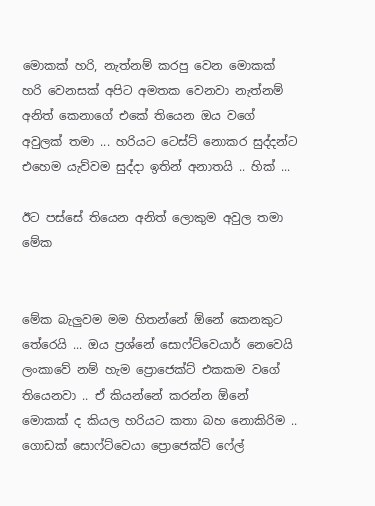මොකක් හරි, නැත්නම් කරපු වෙන මොකක් හරි වෙනසක් අපිට අමතක වෙනවා නැත්නම්  අනිත් කෙනාගේ එකේ තියෙන ඔය වගේ අවුලක් තමා ... හරියට ටෙස්ට් නොකර සුද්දන්ට එහෙම යැව්වම සුද්දා ඉතින් අනාතයි .. හික් ...

ඊට පස්සේ තියෙන අනිත් ලොකුම අවුල තමා මේක


මේක බැලුවම මම හිතන්නේ ඕනේ කෙනකුට තේරෙයි ... ඔය ප්‍රශ්නේ සොෆ්ට්වෙයාර් නෙවෙයි ලංකාවේ නම් හැම ප්‍රොජෙක්ට් එකකම වගේ තියෙනවා .. ඒ කියන්නේ කරන්න ඕනේ මොකක් ද කියල හරියට කතා බහ නොකිරිම .. ගොඩක් සොෆ්ට්වෙයා ප්‍රොජෙක්ට් ෆේල්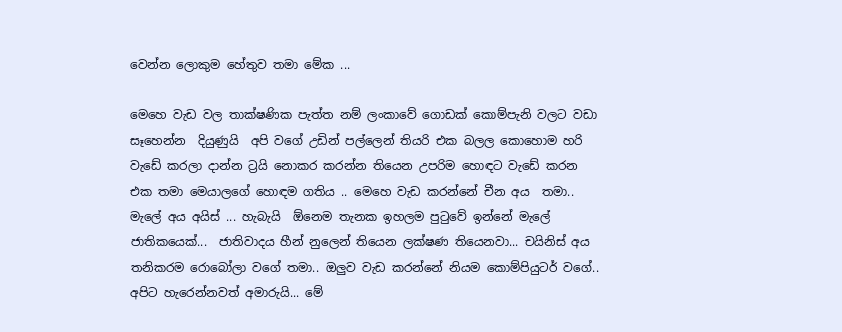වෙන්න ලොකුම හේතුව තමා මේක ...

මෙහෙ වැඩ වල තාක්ෂණික පැත්ත නම් ලංකාවේ ගොඩක් කොම්පැනි වලට වඩා සෑහෙන්න  දියුණුයි  අපි වගේ උඩින් පල්ලෙන් තියරි එක බලල කොහොම හරි වැඩේ කරලා දාන්න ට්‍රයි නොකර කරන්න තියෙන උපරිම හොඳට වැඩේ කරන එක තමා මෙයාලගේ හොඳම ගතිය .. මෙහෙ වැඩ කරන්නේ චීන අය  තමා.. මැලේ අය අයිස් ... හැබැයි  ඕනෙම තැනක ඉහලම පුටුවේ ඉන්නේ මැලේ ජාතිකයෙක්...  ජාතිවාදය හීන් නුලෙන් තියෙන ලක්ෂණ තියෙනවා... චයිනිස් අය තනිකරම රොබෝලා වගේ තමා.. ඔලුව වැඩ කරන්නේ නියම කොම්පියුටර් වගේ.. අපිට හැරෙන්නවත් අමාරුයි... මේ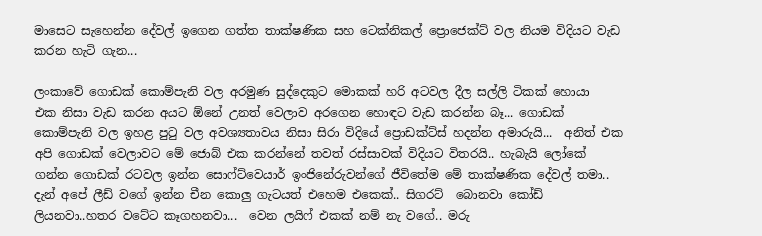මාසෙට සැහෙන්න දේවල් ඉගෙන ගත්ත තාක්ෂණික සහ ටෙක්නිකල් ප්‍රොජෙක්ට් වල නියම විදියට වැඩ කරන හැටි ගැන...

ලංකාවේ ගොඩක් කොම්පැනි වල අරමුණ සුද්දෙකුට මොකක් හරි අටවල දීල සල්ලි ටිකක් හොයා  එක නිසා වැඩ කරන අයට ඕනේ උනත් වෙලාව අරගෙන හොඳට වැඩ කරන්න බෑ... ගොඩක් කොම්පැනි වල ඉහළ පුටු වල අවශ්‍යතාවය නිසා සිරා විදියේ ප්‍රොඩක්ට්ස් හදන්න අමාරුයි...  අනිත් එක අපි ගොඩක් වෙලාවට මේ ජොබ් එක කරන්නේ තවත් රස්සාවක් විදියට විතරයි.. හැබැයි ලෝකේ ගන්න ගොඩක් රටවල ඉන්න සොෆ්ට්වෙයාර් ඉංජිනේරුවන්ගේ ජීවිතේම මේ තාක්ෂණික දේවල් තමා.. දැන් අපේ ලීඩ් වගේ ඉන්න චීන කොලු ගැටයත් එහෙම එකෙක්.. සිගරට්  බොනවා කෝඩ් ලියනවා..හතර වටේට කෑගහනවා...  වෙන ලයිෆ් එකක් නම් නැ වගේ.. මරු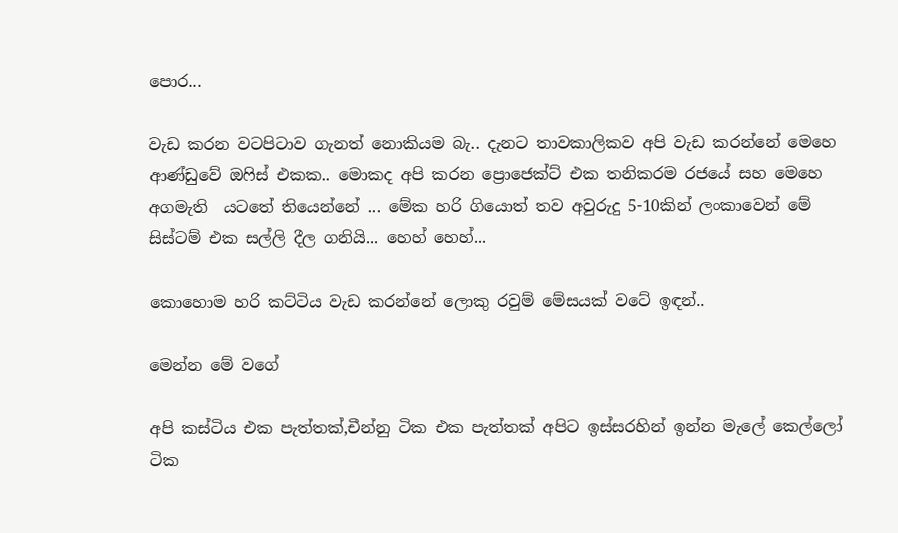පොර...

වැඩ කරන වටපිටාව ගැනත් නොකියම බැ.. දැනට තාවකාලිකව අපි වැඩ කරන්නේ මෙහෙ ආණ්ඩුවේ ඔෆිස් එකක.. මොකද අපි කරන ප්‍රොජෙක්ට් එක තනිකරම රජයේ සහ මෙහෙ අගමැති  යටතේ තියෙන්නේ ... මේක හරි ගියොත් තව අවුරුදු 5-10කින් ලංකාවෙන් මේ සිස්ටම් එක සල්ලි දීල ගනියි... හෙහ් හෙහ්...

කොහොම හරි කට්ටිය වැඩ කරන්නේ ලොකු රවුම් මේසයක් වටේ ඉඳන්..

මෙන්න මේ වගේ

අපි කස්ටිය එක පැත්තක්,චීන්නු ටික එක පැත්තක් අපිට ඉස්සරහින් ඉන්න මැලේ කෙල්ලෝ ටික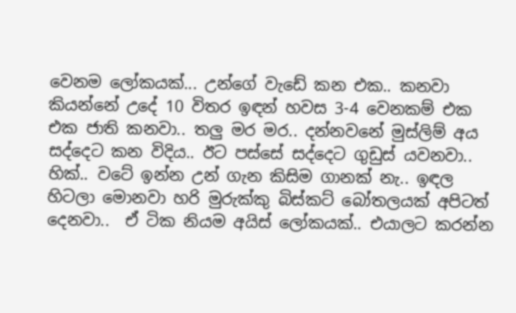වෙනම ලෝකයක්... උන්ගේ වැඩේ කන එක.. කනවා කියන්නේ උදේ 10 විතර ඉඳන් හවස 3-4 වෙනකම් එක එක ජාති කනවා.. තලු මර මර.. දන්නවනේ මුස්ලිම් අය  සද්දෙට කන විදිය.. ඊට පස්සේ සද්දෙට ගුඩුස් යවනවා.. හික්.. වටේ ඉන්න උන් ගැන කිසිම ගානක් නැ.. ඉඳල හිටලා මොනවා හරි මුරුක්කු බිස්කට් බෝතලයක් අපිටත් දෙනවා..  ඒ ටික නියම අයිස් ලෝකයක්.. එයාලට කරන්න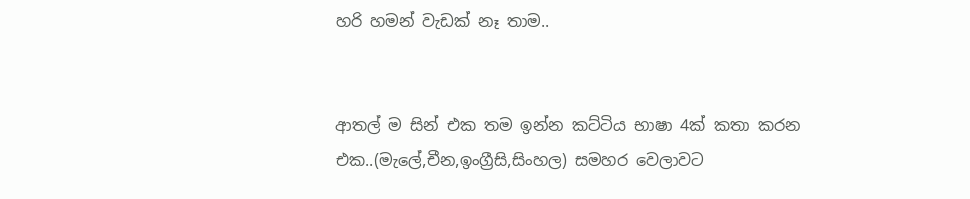හරි හමන් වැඩක් නෑ තාම..


ආතල් ම සින් එක තම ඉන්න කට්ටිය භාෂා 4ක් කතා කරන එක..(මැලේ,චීන,ඉංග්‍රීසි,සිංහල) සමහර වෙලාවට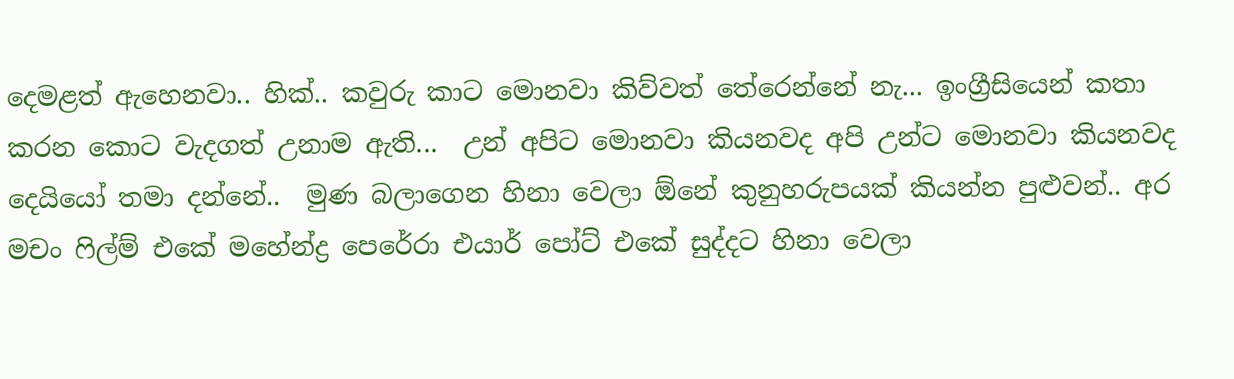දෙමළත් ඇහෙනවා.. හික්.. කවුරු කාට මොනවා කිව්වත් තේරෙන්නේ නැ... ඉංග්‍රීසියෙන් කතා කරන කොට වැදගත් උනාම ඇති...  උන් අපිට මොනවා කියනවද අපි උන්ට මොනවා කියනවද දෙයියෝ තමා දන්නේ..  මුණ බලාගෙන හිනා වෙලා ඕනේ කුනුහරුපයක් කියන්න පුළුවන්.. අර මචං ෆිල්ම් එකේ මහේන්ද්‍ර පෙරේරා එයාර් පෝට් එකේ සුද්දට හිනා වෙලා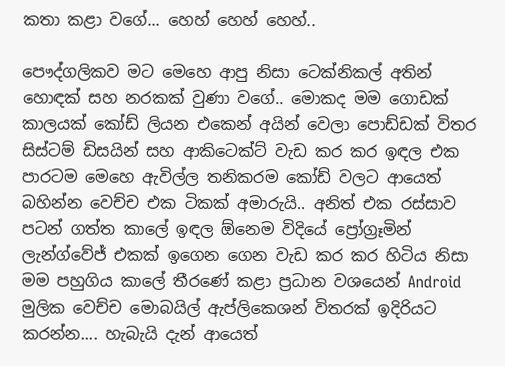කතා කළා වගේ... හෙහ් හෙහ් හෙහ්..

පෞද්ගලිකව මට මෙහෙ ආපු නිසා ටෙක්නිකල් අතින් හොඳක් සහ නරකක් වුණා වගේ.. මොකද මම ගොඩක් කාලයක් කෝඩ් ලියන එකෙන් අයින් වෙලා පොඩ්ඩක් විතර සිස්ටම් ඩිසයින් සහ ආකිටෙක්ට් වැඩ කර කර ඉඳල එක පාරටම මෙහෙ ඇවිල්ල තනිකරම කෝඩ් වලට ආයෙත් බහින්න වෙච්ච එක ටිකක් අමාරුයි.. අනිත් එක රස්සාව පටන් ගත්ත කාලේ ඉඳල ඕනෙම විදියේ ප්‍රෝග්‍රෑමින්  ලැන්ග්වේජ් එකක් ඉගෙන ගෙන වැඩ කර කර හිටිය නිසා මම පහුගිය කාලේ තීරණේ කළා ප්‍රධාන වශයෙන් Android මුලික වෙච්ච මොබයිල් ඇප්ලිකෙශන් විතරක් ඉදිරියට කරන්න.... හැබැයි දැන් ආයෙත්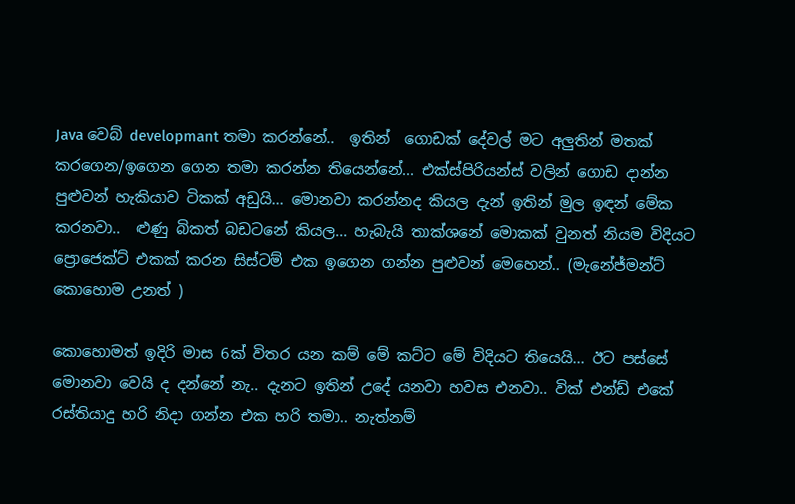Java වෙබ් developmant තමා කරන්නේ..  ඉතින්  ගොඩක් දේවල් මට අලුතින් මතක් කරගෙන/ඉගෙන ගෙන තමා කරන්න තියෙන්නේ... එක්ස්පිරියන්ස් වලින් ගොඩ දාන්න පුළුවන් හැකියාව ටිකක් අඩුයි... මොනවා කරන්නද කියල දැන් ඉතින් මුල ඉඳන් මේක කරනවා..  ළුණු බිකත් බඩටනේ කියල... හැබැයි තාක්ශනේ මොකක් වුනත් නියම විදියට ප්‍රොජෙක්ට් එකක් කරන සිස්ටම් එක ඉගෙන ගන්න පුළුවන් මෙහෙන්.. (මැනේජ්මන්ට් කොහොම උනත් )

කොහොමත් ඉදිරි මාස 6ක් විතර යන කම් මේ කට්ට මේ විදියට තියෙයි... ඊට පස්සේ මොනවා වෙයි ද දන්නේ නැ.. දැනට ඉතින් උදේ යනවා හවස එනවා.. වික් එන්ඩ් එකේ රස්තියාදු හරි නිදා ගන්න එක හරි තමා.. නැත්නම්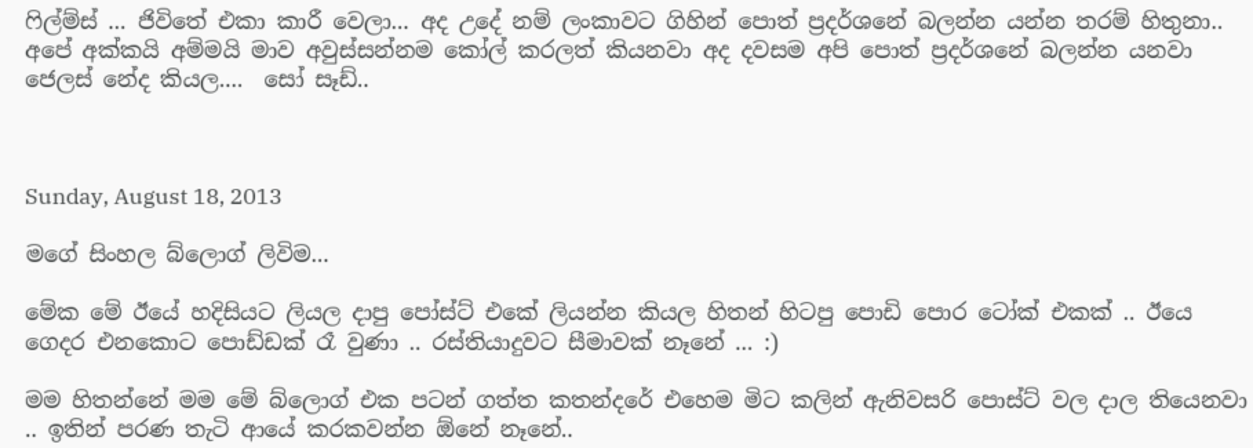ෆිල්ම්ස් ... ජිවිතේ එකා කාරී වෙලා... අද උදේ නම් ලංකාවට ගිහින් පොත් ප්‍රදර්ශනේ බලන්න යන්න තරම් හිතුනා..  අපේ අක්කයි අම්මයි මාව අවුස්සන්නම කෝල් කරලත් කියනවා අද දවසම අපි පොත් ප්‍රදර්ශනේ බලන්න යනවා ජෙලස් නේද කියල....  සෝ සෑඩ්..



Sunday, August 18, 2013

මගේ සිංහල බ්ලොග් ලිවිම...

මේක මේ ඊයේ හදිසියට ලියල දාපු පෝස්ට් එකේ ලියන්න කියල හිතන් හිටපු පොඩි පොර ටෝක් එකක් .. ඊයෙ ගෙදර එනකොට පොඩ්ඩක් රෑ වුණා .. රස්තියාදුවට සීමාවක් නෑනේ ... :)

මම හිතන්නේ මම මේ බ්ලොග් එක පටන් ගත්ත කතන්දරේ එහෙම මිට කලින් ඇනිවසරි පොස්ට් වල දාල තියෙනවා .. ඉතින් පරණ තැටි ආයේ කරකවන්න ඕනේ නෑනේ..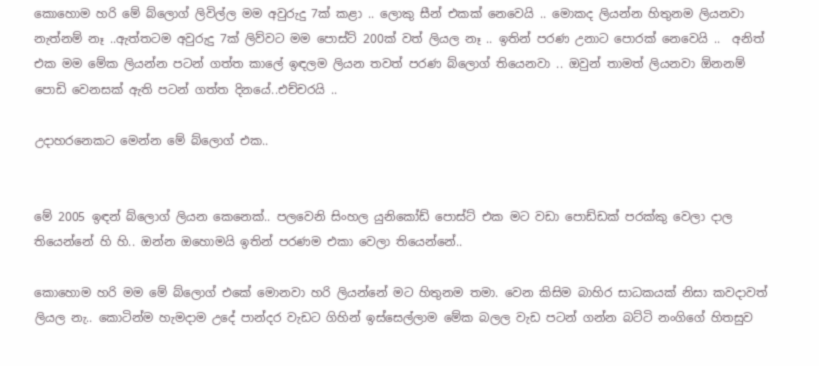කොහොම හරි මේ බ්ලොග් ලිවිල්ල මම අවුරුදු 7ක් කළා .. ලොකු සීන් එකක් නෙවෙයි .. මොකද ලියන්න හිතුනම ලියනවා නැත්නම් නෑ ..ඇත්තටම අවුරුදු 7ක් ලිව්වට මම පොස්ට් 200ක් වත් ලියල නෑ .. ඉතින් පරණ උනාට පොරක් නෙවෙයි ..  අනිත් එක මම මේක ලියන්න පටන් ගත්ත කාලේ ඉඳලම ලියන තවත් පරණ බ්ලොග් තියෙනවා .. ඔවුන් තාමත් ලියනවා ඕනනම් පොඩි වෙනසක් ඇති පටන් ගත්ත දිනයේ..එච්චරයි ..

උදාහරනෙකට මෙන්න මේ බ්ලොග් එක..


මේ 2005 ඉඳන් බ්ලොග් ලියන කෙනෙක්.. පලවෙනි සිංහල යුනිකෝඩ් පොස්ට් එක මට වඩා පොඩ්ඩක් පරක්කු වෙලා දාල තියෙන්නේ හි හි.. ඔන්න ඔහොමයි ඉතින් පරණම එකා වෙලා තියෙන්නේ..

කොහොම හරි මම මේ බ්ලොග් එකේ මොනවා හරි ලියන්නේ මට හිතුනම තමා. වෙන කිසිම බාහිර සාධකයක් නිසා කවදාවත් ලියල නැ.. කොටින්ම හැමදාම උදේ පාන්දර වැඩට ගිහින් ඉස්සෙල්ලාම මේක බලල වැඩ පටන් ගන්න බට්ටි නංගිගේ හිතසුව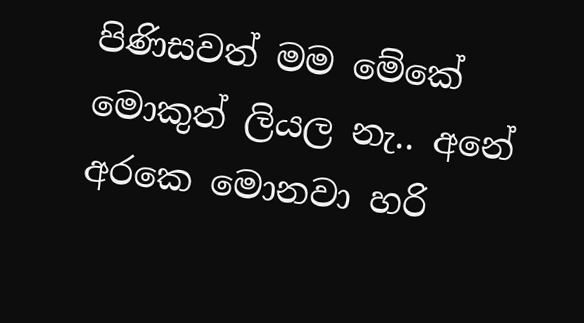පිණිසවත් මම මේකේ මොකුත් ලියල නැ.. අනේ අරකෙ මොනවා හරි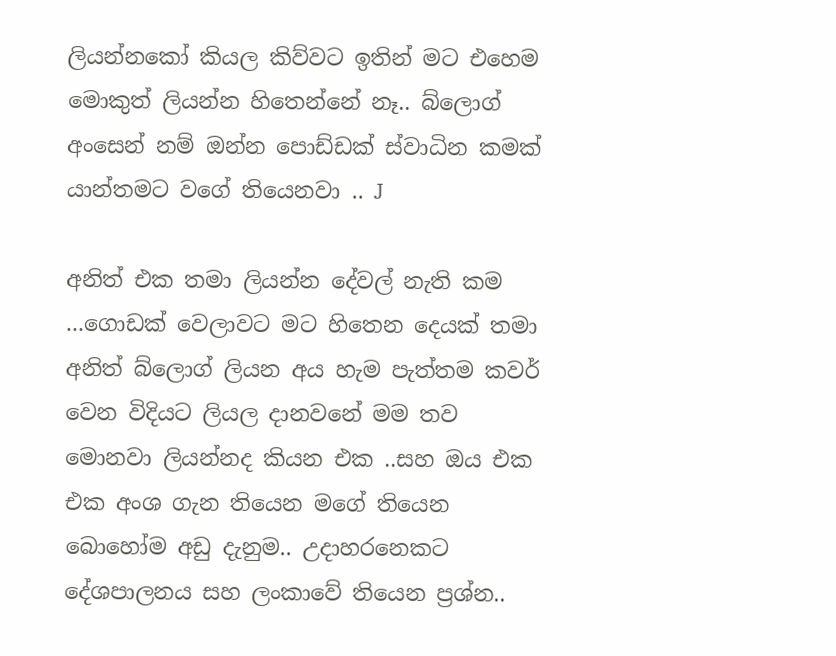ලියන්නකෝ කියල කිව්වට ඉතින් මට එහෙම මොකුත් ලියන්න හිතෙන්නේ නෑ.. බ්ලොග් අංසෙන් නම් ඔන්න පොඩ්ඩක් ස්වාධින කමක් යාන්තමට වගේ තියෙනවා .. J

අනිත් එක තමා ලියන්න දේවල් නැති කම ...ගොඩක් වෙලාවට මට හිතෙන දෙයක් තමා  අනිත් බ්ලොග් ලියන අය හැම පැත්තම කවර් වෙන විදියට ලියල දානවනේ මම තව මොනවා ලියන්නද කියන එක ..සහ ඔය එක එක අංශ ගැන තියෙන මගේ තියෙන බොහෝම අඩු දැනුම.. උදාහරනෙකට දේශපාලනය සහ ලංකාවේ තියෙන ප්‍රශ්න..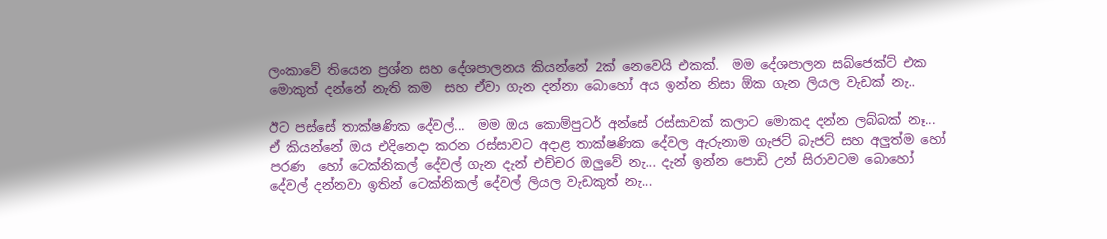ලංකාවේ තියෙන ප්‍රශ්න සහ දේශපාලනය කියන්නේ 2ක් නෙවෙයි එකක්.  මම දේශපාලන සබ්ජෙක්ට් එක  මොකුත් දන්නේ නැති කම  සහ ඒවා ගැන දන්නා බොහෝ අය ඉන්න නිසා ඕක ගැන ලියල වැඩක් නැ..

ඊට පස්සේ තාක්ෂණික දේවල්...  මම ඔය කොම්පුටර් අන්සේ රස්සාවක් කලාට මොකද දන්න ලබ්බක් නෑ... ඒ කියන්නේ ඔය එදිනෙදා කරන රස්සාවට අදාළ තාක්ෂණික දේවල ඇරුනාම ගැජට් බැජට් සහ අලුත්ම හෝ පරණ  හෝ ටෙක්නිකල් දේවල් ගැන දැන් එච්චර ඔලුවේ නැ... දැන් ඉන්න පොඩි උන් සිරාවටම බොහෝ දේවල් දන්නවා ඉතින් ටෙක්නිකල් දේවල් ලියල වැඩකුත් නැ...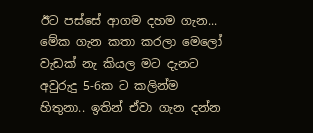ඊට පස්සේ ආගම දහම ගැන... මේක ගැන කතා කරලා මෙලෝ වැඩක් නැ කියල මට දැනට අවුරුදු 5-6ක ට කලින්ම හිතුනා.. ඉතින් ඒවා ගැන දන්න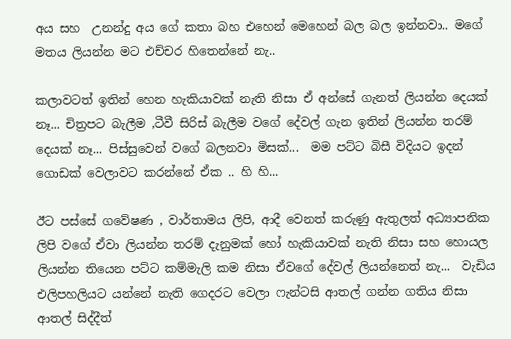අය සහ  උනන්දු අය ගේ කතා බහ එහෙන් මෙහෙන් බල බල ඉන්නවා.. මගේ මතය ලියන්න මට එච්චර හිතෙන්නේ නැ..

කලාවටත් ඉතින් හෙන හැකියාවක් නැති නිසා ඒ අන්සේ ගැනත් ලියන්න දෙයක් නෑ... චිත්‍රපට බැලීම ,ටීවී සිරිස් බැලීම වගේ දේවල් ගැන ඉතින් ලියන්න තරම් දෙයක් නෑ... පිස්සුවෙන් වගේ බලනවා මිසක්...  මම පට්ට බිසී විදියට ඉදන් ගොඩක් වෙලාවට කරන්නේ ඒක .. හි හි...

ඊට පස්සේ ගවේෂණ , වාර්තාමය ලිපි, ආදී වෙනත් කරුණු ඇතුලත් අධ්‍යාපනික ලිපි වගේ ඒවා ලියන්න තරම් දැනුමක් හෝ හැකියාවක් නැති නිසා සහ හොයල ලියන්න තියෙන පට්ට කම්මැලි කම නිසා ඒවගේ දේවල් ලියන්නෙත් නැ...  වැඩිය එලිපහලියට යන්නේ නැති ගෙදරට වෙලා ෆැන්ටසි ආතල් ගන්න ගතිය නිසා ආතල් සිද්දීත්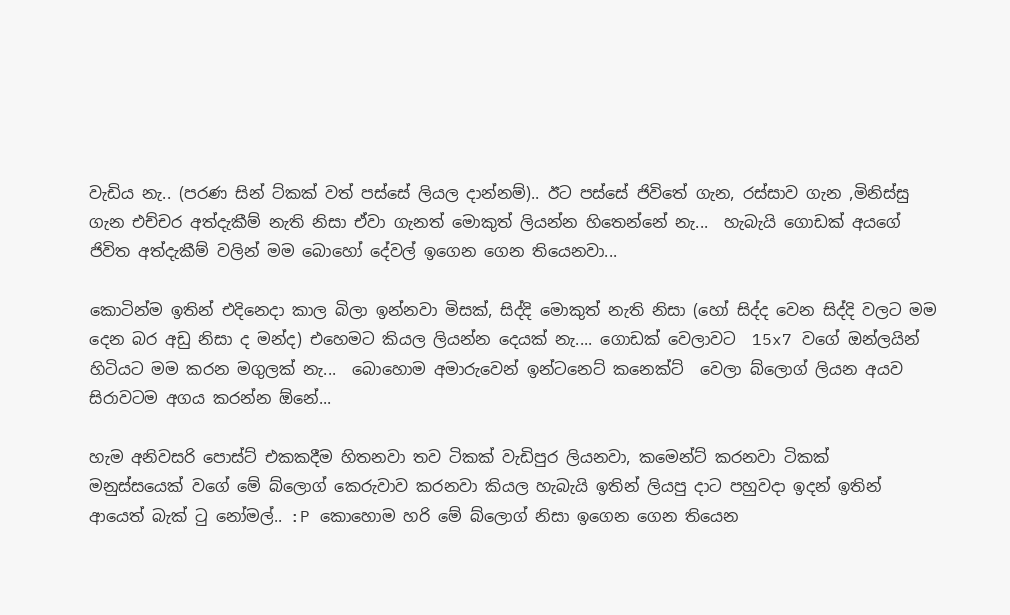වැඩිය නැ.. (පරණ සින් ට්කක් වත් පස්සේ ලියල දාන්නම්).. ඊට පස්සේ ජිවිතේ ගැන, රස්සාව ගැන ,මිනිස්සු ගැන එච්චර අත්දැකීම් නැති නිසා ඒවා ගැනත් මොකුත් ලියන්න හිතෙන්නේ නැ...  හැබැයි ගොඩක් අයගේ ජිවිත අත්දැකීම් වලින් මම බොහෝ දේවල් ඉගෙන ගෙන තියෙනවා...

කොටින්ම ඉතින් එදිනෙදා කාල බිලා ඉන්නවා මිසක්, සිද්දි මොකුත් නැති නිසා (හෝ සිද්ද වෙන සිද්දි වලට මම දෙන බර අඩු නිසා ද මන්ද) එහෙමට කියල ලියන්න දෙයක් නැ.... ගොඩක් වෙලාවට  15x7 වගේ ඔන්ලයින් හිටියට මම කරන මගුලක් නැ...  බොහොම අමාරුවෙන් ඉන්ටනෙට් කනෙක්ට්  වෙලා බ්ලොග් ලියන අයව සිරාවටම අගය කරන්න ඕනේ...

හැම අනිවසරි පොස්ට් එකකදීම හිතනවා තව ටිකක් වැඩිපුර ලියනවා, කමෙන්ට් කරනවා ටිකක්   මනුස්සයෙක් වගේ මේ බ්ලොග් කෙරුවාව කරනවා කියල හැබැයි ඉතින් ලියපු දාට පහුවදා ඉදන් ඉතින් ආයෙත් බැක් ටු නෝමල්.. :P කොහොම හරි මේ බ්ලොග් නිසා ඉගෙන ගෙන තියෙන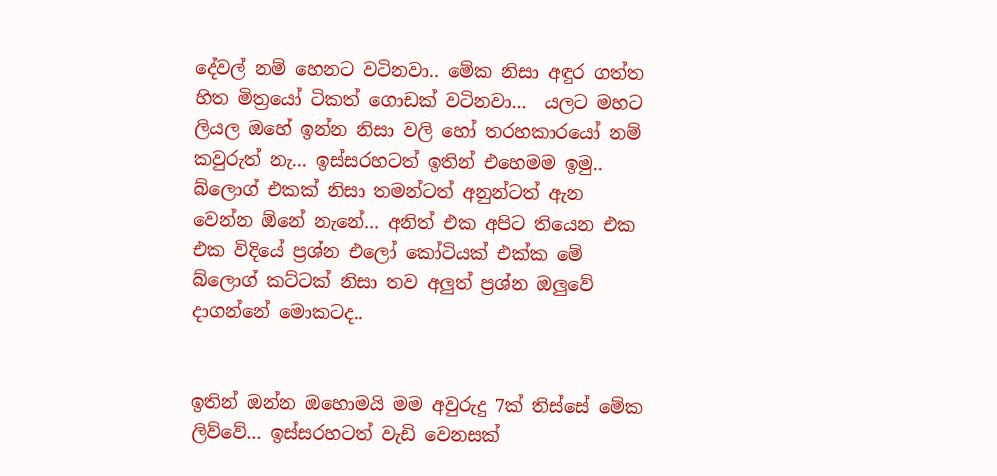දේවල් නම් හෙනට වටිනවා.. මේක නිසා අඳුර ගත්ත හිත මිත්‍රයෝ ටිකත් ගොඩක් වටිනවා...  යලට මහට ලියල ඔහේ ඉන්න නිසා වලි හෝ තරහකාරයෝ නම් කවුරුත් නැ... ඉස්සරහටත් ඉතින් එහෙමම ඉමු.. බ්ලොග් එකක් නිසා තමන්ටත් අනුන්ටත් ඇන වෙන්න ඕනේ නැනේ... අනිත් එක අපිට තියෙන එක එක විදියේ ප්‍රශ්න එලෝ කෝටියක් එක්ක මේ බ්ලොග් කට්ටක් නිසා තව අලුත් ප්‍රශ්න ඔලුවේ දාගන්නේ මොකටද..


ඉතින් ඔන්න ඔහොමයි මම අවුරුදු 7ක් තිස්සේ මේක ලිව්වේ... ඉස්සරහටත් වැඩි වෙනසක්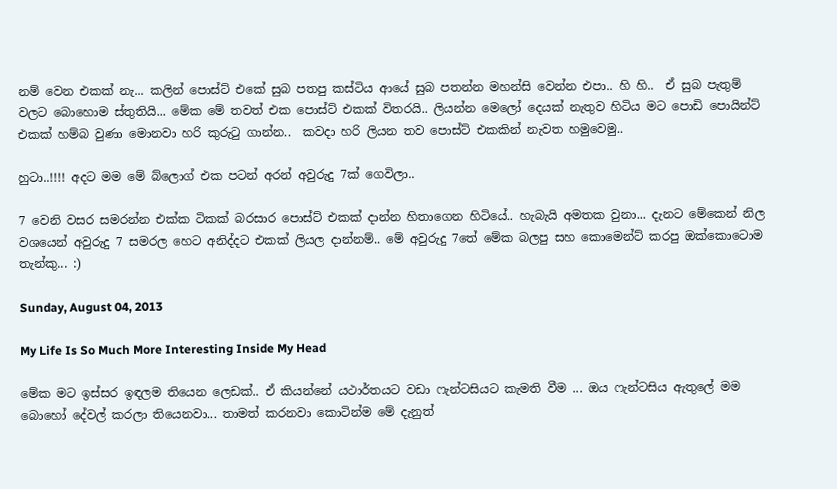නම් වෙන එකක් නැ... කලින් පොස්ට් එකේ සුබ පතපු කස්ටිය ආයේ සුබ පතන්න මහන්සි වෙන්න එපා.. හි හි..  ඒ සුබ පැතුම් වලට බොහොම ස්තුතියි... මේක මේ තවත් එක පොස්ට් එකක් විතරයි.. ලියන්න මෙලෝ දෙයක් නැතුව හිටිය මට පොඩි පොයින්ට් එකක් හම්බ වුණා මොනවා හරි කුරුටු ගාන්න..  කවදා හරි ලියන තව පොස්ට් එකකින් නැවත හමුවෙමු..

හුටා..!!!! අදට මම මේ බ්ලොග් එක පටන් අරන් අවුරුදු 7ක් ගෙවිලා..

7 වෙනි වසර සමරන්න එක්ක ටිකක් බරසාර පොස්ට් එකක් දාන්න හිතාගෙන හිටියේ.. හැබැයි අමතක වුනා... දැනට මේකෙන් නිල වශයෙන් අවුරුදු 7 සමරල හෙට අනිද්දට එකක් ලියල දාන්නම්.. මේ අවුරුදු 7තේ මේක බලපු සහ කොමෙන්ට් කරපු ඔක්කොටොම තැන්කු... :)

Sunday, August 04, 2013

My Life Is So Much More Interesting Inside My Head

මේක මට ඉස්සර ඉඳලම තියෙන ලෙඩක්.. ඒ කියන්නේ යථාර්තයට වඩා ෆැන්ටසියට කැමති වීම ... ඔය ෆැන්ටසිය ඇතුලේ මම බොහෝ දේවල් කරලා තියෙනවා... තාමත් කරනවා කොටින්ම මේ දැනුත්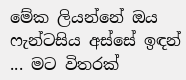මේක ලියන්නේ ඔය ෆැන්ටසිය අස්සේ ඉඳන් ... මට විතරක්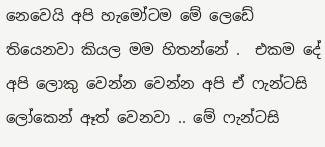නෙවෙයි අපි හැමෝටම මේ ලෙඩේ තියෙනවා කියල මම හිතන්නේ .  එකම දේ අපි ලොකු වෙන්න වෙන්න අපි ඒ ෆැන්ටසි ලෝකෙන් ඈත් වෙනවා .. මේ ෆැන්ටසි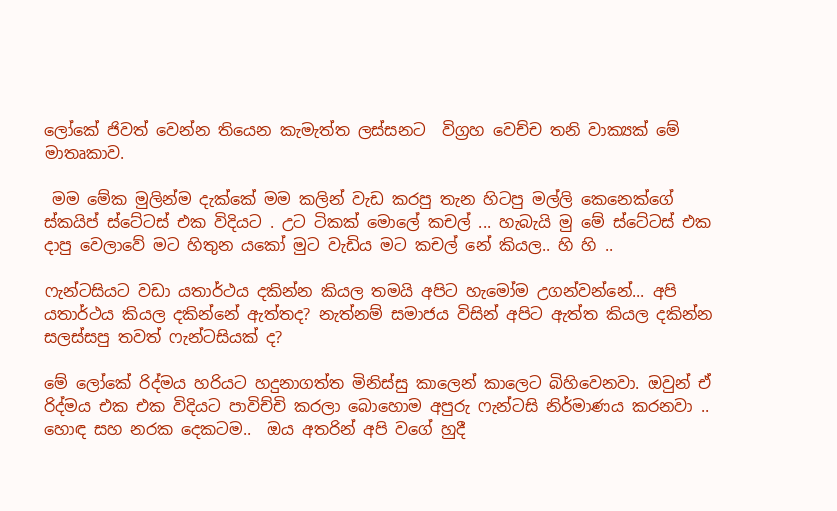ලෝකේ ජිවත් වෙන්න තියෙන කැමැත්ත ලස්සනට  විග්‍රහ වෙච්ච තනි වාක්‍යක් මේ මාතෘකාව.

 මම මේක මුලින්ම දැක්කේ මම කලින් වැඩ කරපු තැන හිටපු මල්ලි කෙනෙක්ගේ ස්කයිප් ස්ටේටස් එක විදියට . උට ටිකක් මොලේ කචල් ... හැබැයි මු මේ ස්ටේටස් එක දාපු වෙලාවේ මට හිතුන යකෝ මුට වැඩිය මට කචල් නේ කියල.. හි හි ..

ෆැන්ටසියට වඩා යතාර්ථය දකින්න කියල තමයි අපිට හැමෝම උගන්වන්නේ... අපි යතාර්ථය කියල දකින්නේ ඇත්තද? නැත්නම් සමාජය විසින් අපිට ඇත්ත කියල දකින්න සලස්සපු තවත් ෆැන්ටසියක් ද?

මේ ලෝකේ රිද්මය හරියට හදුනාගත්ත මිනිස්සු කාලෙන් කාලෙට බිහිවෙනවා. ඔවුන් ඒ රිද්මය එක එක විදියට පාවිච්චි කරලා බොහොම අපුරු ෆැන්ටසි නිර්මාණය කරනවා .. හොඳ සහ නරක දෙකටම..  ඔය අතරින් අපි වගේ හුදී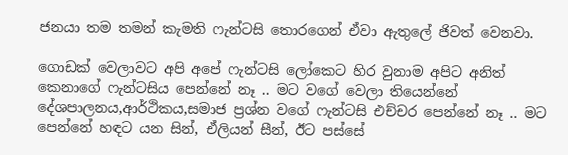ජනයා තම තමන් කැමති ෆැන්ටසි තොරගෙන් ඒවා ඇතුලේ ජිවත් වෙනවා.

ගොඩක් වෙලාවට අපි අපේ ෆැන්ටසි ලෝකෙට හිර වුනාම අපිට අනිත් කෙනාගේ ෆැන්ටසිය පෙන්නේ නෑ .. මට වගේ වෙලා තියෙන්නේ දේශපාලනය,ආර්ථිකය,සමාජ ප්‍රශ්න වගේ ෆැන්ටසි එච්චර පෙන්නේ නෑ .. මට පෙන්නේ හඳට යන සින්, ඒලියන් සීන්, ඊට පස්සේ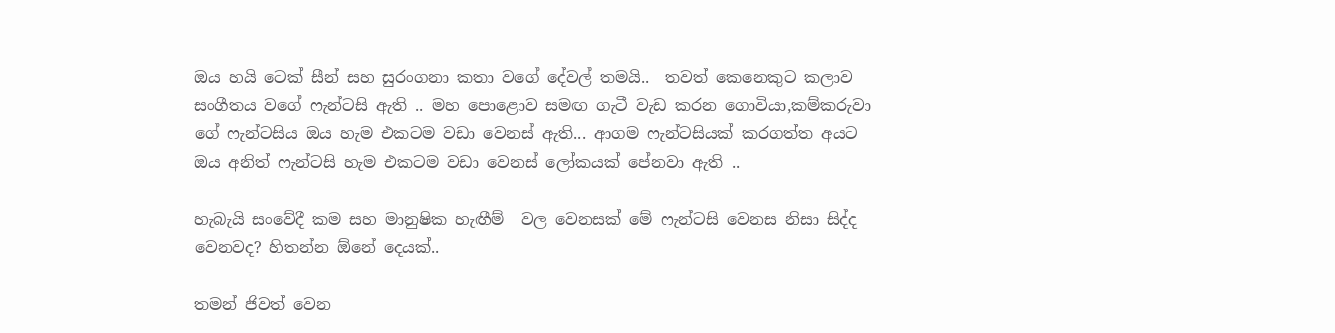ඔය හයි ටෙක් සීන් සහ සුරංගනා කතා වගේ දේවල් තමයි..  තවත් කෙනෙකුට කලාව සංගීතය වගේ ෆැන්ටසි ඇති .. මහ පොළොව සමඟ ගැටී වැඩ කරන ගොවියා,කම්කරුවා ගේ ෆැන්ටසිය ඔය හැම එකටම වඩා වෙනස් ඇති... ආගම ෆැන්ටසියක් කරගත්ත අයට ඔය අනිත් ෆැන්ටසි හැම එකටම වඩා වෙනස් ලෝකයක් පේනවා ඇති ..

හැබැයි සංවේදී කම සහ මානුෂික හැඟීම්  වල වෙනසක් මේ ෆැන්ටසි වෙනස නිසා සිද්ද වෙනවද? හිතන්න ඕනේ දෙයක්..

තමන් ජිවත් වෙන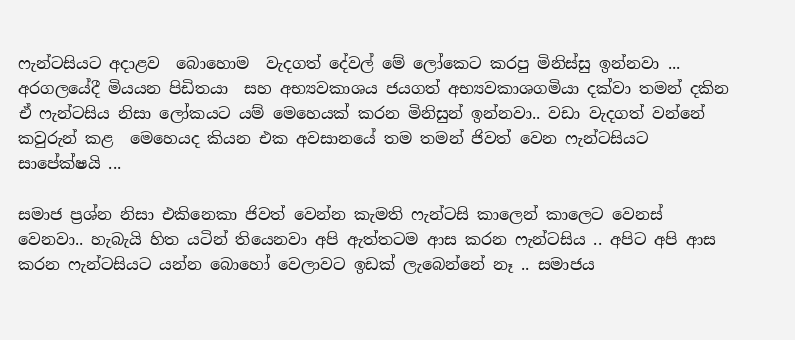ෆැන්ටසියට අදාළව  බොහොම  වැදගත් දේවල් මේ ලෝකෙට කරපු මිනිස්සු ඉන්නවා ... අරගලයේදී මියයන පිඩිතයා  සහ අභ්‍යවකාශය ජයගත් අභ්‍යවකාශගමියා දක්වා තමන් දකින ඒ ෆැන්ටසිය නිසා ලෝකයට යම් මෙහෙයක් කරන මිනිසුන් ඉන්නවා.. වඩා වැදගත් වන්නේ කවුරුන් කළ  මෙහෙයද කියන එක අවසානයේ තම තමන් ජිවත් වෙන ෆැන්ටසියට සාපේක්ෂයි ...

සමාජ ප්‍රශ්න නිසා එකිනෙකා ජිවත් වෙන්න කැමති ෆැන්ටසි කාලෙන් කාලෙට වෙනස් වෙනවා.. හැබැයි හිත යටින් තියෙනවා අපි ඇත්තටම ආස කරන ෆැන්ටසිය .. අපිට අපි ආස කරන ෆැන්ටසියට යන්න බොහෝ වෙලාවට ඉඩක් ලැබෙන්නේ නෑ .. සමාජය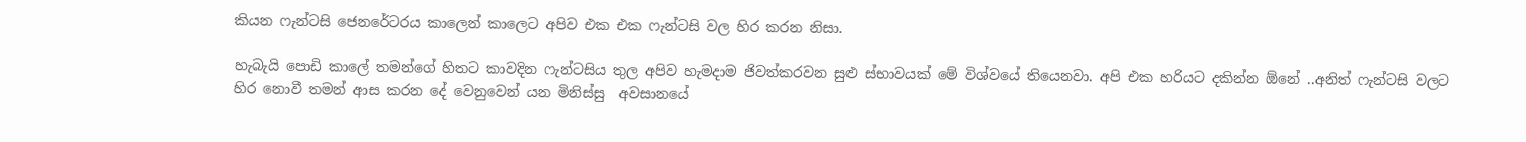කියන ෆැන්ටසි ජෙනරේටරය කාලෙන් කාලෙට අපිව එක එක ෆැන්ටසි වල හිර කරන නිසා.

හැබැයි පොඩි කාලේ තමන්ගේ හිතට කාවදින ෆැන්ටසිය තුල අපිව හැමදාම ජිවත්කරවන සුළු ස්භාවයක් මේ විශ්වයේ තියෙනවා. අපි එක හරියට දකින්න ඕනේ ..අනිත් ෆැන්ටසි වලට හිර නොවී තමන් ආස කරන දේ වෙනුවෙන් යන මිනිස්සු  අවසානයේ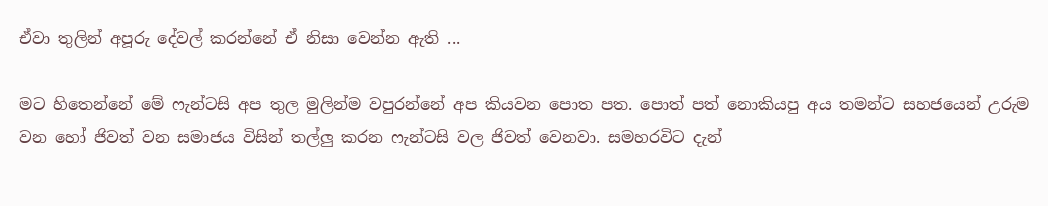ඒවා තුලින් අපූරු දේවල් කරන්නේ ඒ නිසා වෙන්න ඇති ...

මට හිතෙන්නේ මේ ෆැන්ටසි අප තුල මුලින්ම වපුරන්නේ අප කියවන පොත පත. පොත් පත් නොකියපු අය තමන්ට සහජයෙන් උරුම වන හෝ ජිවත් වන සමාජය විසින් තල්ලු කරන ෆැන්ටසි වල ජිවත් වෙනවා. සමහරවිට දැන්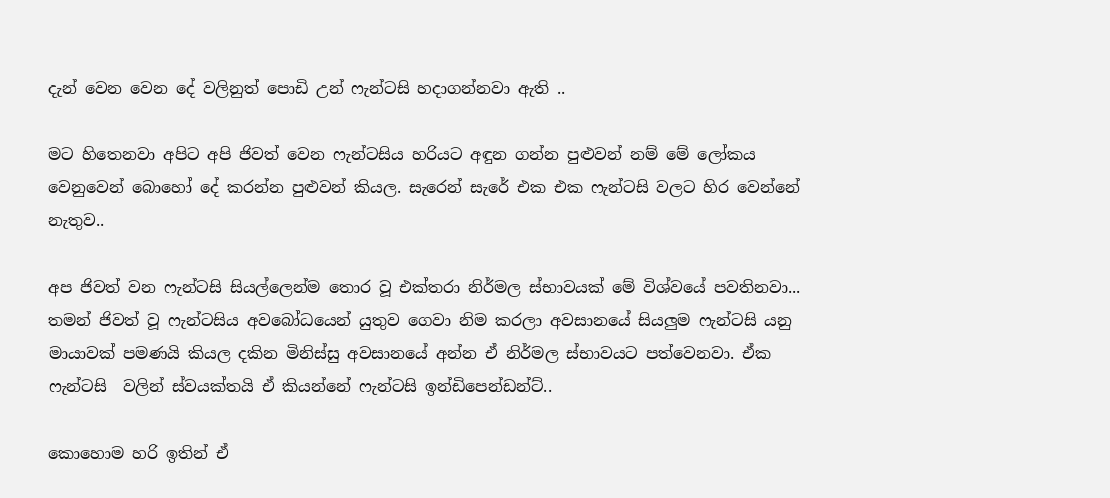දැන් වෙන වෙන දේ වලිනුත් පොඩි උන් ෆැන්ටසි හදාගන්නවා ඇති ..

මට හිතෙනවා අපිට අපි ජිවත් වෙන ෆැන්ටසිය හරියට අඳුන ගන්න පුළුවන් නම් මේ ලෝකය වෙනුවෙන් බොහෝ දේ කරන්න පුළුවන් කියල. සැරෙන් සැරේ එක එක ෆැන්ටසි වලට හිර වෙන්නේ නැතුව..

අප ජිවත් වන ෆැන්ටසි සියල්ලෙන්ම තොර වූ එක්තරා නිර්මල ස්භාවයක් මේ විශ්වයේ පවතිනවා... තමන් ජිවත් වූ ෆැන්ටසිය අවබෝධයෙන් යුතුව ගෙවා නිම කරලා අවසානයේ සියලුම ෆැන්ටසි යනු මායාවක් පමණයි කියල දකින මිනිස්සු අවසානයේ අන්න ඒ නිර්මල ස්භාවයට පත්වෙනවා. ඒක ෆැන්ටසි  වලින් ස්වයක්තයි ඒ කියන්නේ ෆැන්ටසි ඉන්ඩිපෙන්ඩන්ට්..

කොහොම හරි ඉතින් ඒ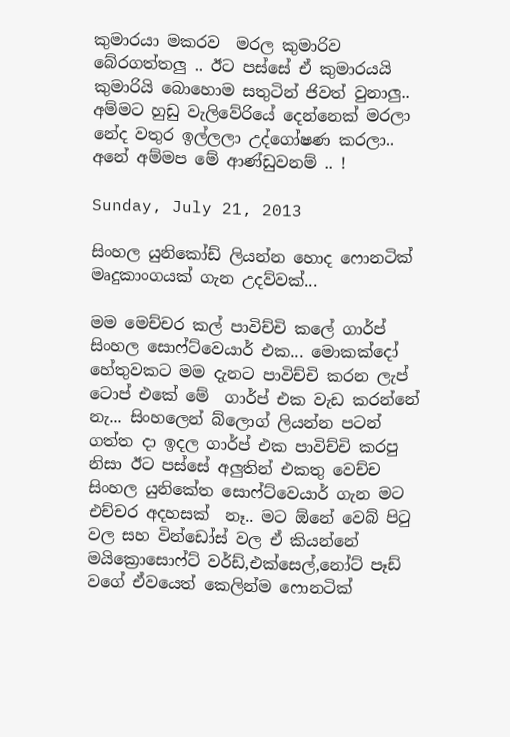කුමාරයා මකරව  මරල කුමාරිව බේරගත්තලු .. ඊට පස්සේ ඒ කුමාරයයි කුමාරියි බොහොම සතුටින් ජිවත් වුනාලු.. අම්මට හුඩු වැලිවේරියේ දෙන්නෙක් මරලා නේද වතුර ඉල්ලලා උද්ගෝෂණ කරලා.. අනේ අම්මප මේ ආණ්ඩුවනම් .. !

Sunday, July 21, 2013

සිංහල යුනිකෝඩ් ලියන්න හොද ෆොනටික් මෘදුකාංගයක් ගැන උදව්වක්...

මම මෙච්චර කල් පාවිච්චි කලේ ගාර්ප් සිංහල සොෆ්ට්වෙයාර් එක... මොකක්දෝ හේතුවකට මම දැනට පාවිච්චි කරන ලැප් ටොප් එකේ මේ  ගාර්ප් එක වැඩ කරන්නේ නැ... සිංහලෙන් බ්ලොග් ලියන්න පටන් ගත්ත දා ඉදල ගාර්ප් එක පාවිච්චි කරපු නිසා ඊට පස්සේ අලුතින් එකතු වෙච්ච සිංහල යුනිකේත සොෆ්ට්වෙයාර් ගැන මට එච්චර අදහසක්  නෑ.. මට ඕනේ වෙබ් පිටු වල සහ වින්ඩෝස් වල ඒ කියන්නේ මයික්‍රොසොෆ්ට් වර්ඩ්,එක්සෙල්,නෝට් පෑඩ් වගේ ඒවයෙත් කෙලින්ම ෆොනටික්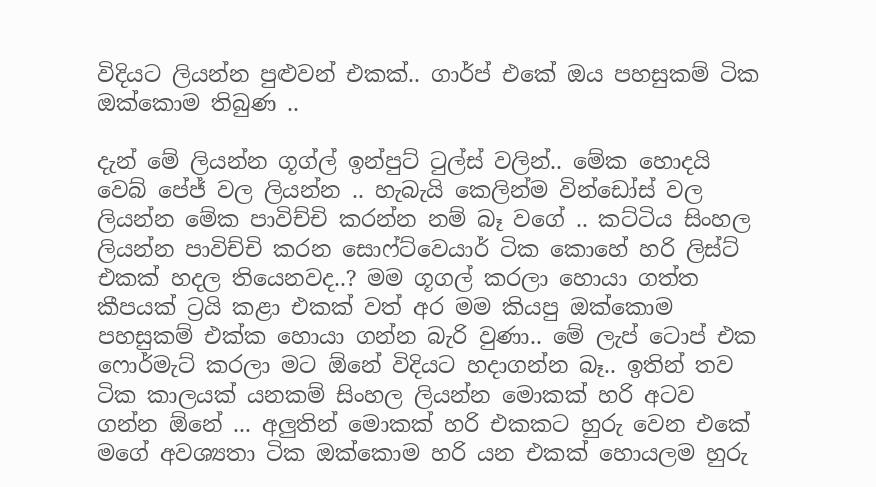විදියට ලියන්න පුළුවන් එකක්.. ගාර්ප් එකේ ඔය පහසුකම් ටික ඔක්කොම තිබුණ ..

දැන් මේ ලියන්න ගූග්ල් ඉන්පුට් ටුල්ස් වලින්.. මේක හොදයි වෙබ් පේජ් වල ලියන්න .. හැබැයි කෙලින්ම වින්ඩෝස් වල ලියන්න මේක පාවිච්චි කරන්න නම් බෑ වගේ .. කට්ටිය සිංහල ලියන්න පාවිච්චි කරන සොෆ්ට්වෙයාර් ටික කොහේ හරි ලිස්ට් එකක් හදල තියෙනවද..? මම ගූගල් කරලා හොයා ගත්ත කීපයක් ට්‍රයි කළා එකක් වත් අර මම කියපු ඔක්කොම පහසුකම් එක්ක හොයා ගන්න බැරි වුණා.. මේ ලැප් ටොප් එක ෆොර්මැට් කරලා මට ඕනේ විදියට හදාගන්න බෑ.. ඉතින් තව ටික කාලයක් යනකම් සිංහල ලියන්න මොකක් හරි අටව ගන්න ඕනේ ... අලුතින් මොකක් හරි එකකට හුරු වෙන එකේ මගේ අවශ්‍යතා ටික ඔක්කොම හරි යන එකක් හොයලම හුරු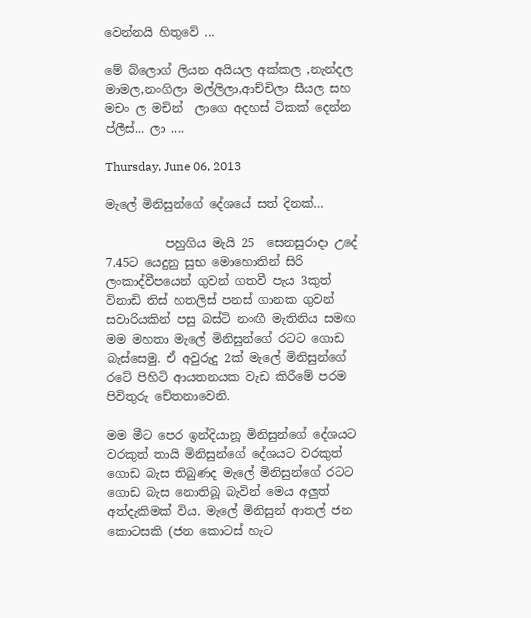වෙන්නයි හිතුවේ ...

මේ බ්ලොග් ලියන අයියල අක්කල ,නැන්දල මාමල,නංගිලා මල්ලිලා,ආච්චිලා සීයල සහ මචං ල මචින්  ලාගෙ අදහස් ටිකක් දෙන්න ප්ලීස්... ලා ....

Thursday, June 06, 2013

මැලේ මිනිසුන්ගේ දේශයේ සත් දිනක්…

          පහුගිය මැයි 25  සෙනසුරාදා උදේ 7.45ට යෙදුනු සුභ මොහොතින් සිරි ලංකාද්වීපයෙන් ගුවන් ගතවී පැය 3කුත් විනාඩි තිස් හතලිස් පනස් ගානක ගුවන් සවාරියකින් පසු බස්ටි නංඟී මැතිනිය සමඟ මම මහතා මැලේ මිනිසුන්ගේ රටට ගොඩ බැස්සෙමු. ඒ අවුරුදු 2ක් මැලේ මිනිසුන්ගේ රටේ පිහිටි ආයතනයක වැඩ කිරීමේ පරම පිවිතුරු චේතනාවෙනි.

මම මීට පෙර ඉන්දියානූ මිනිසුන්ගේ දේශයට වරකුත් තායි මිනිසුන්ගේ දේශයට වරකුත් ගොඩ බැස තිබුණද මැලේ මිනිසුන්ගේ රටට ගොඩ බැස නොතිබූ බැවින් මෙය අලුත් අත්දැකිමක් විය. මැලේ මිනිසුන් ආතල් ජන කොටසකි (ජන කොටස් හැට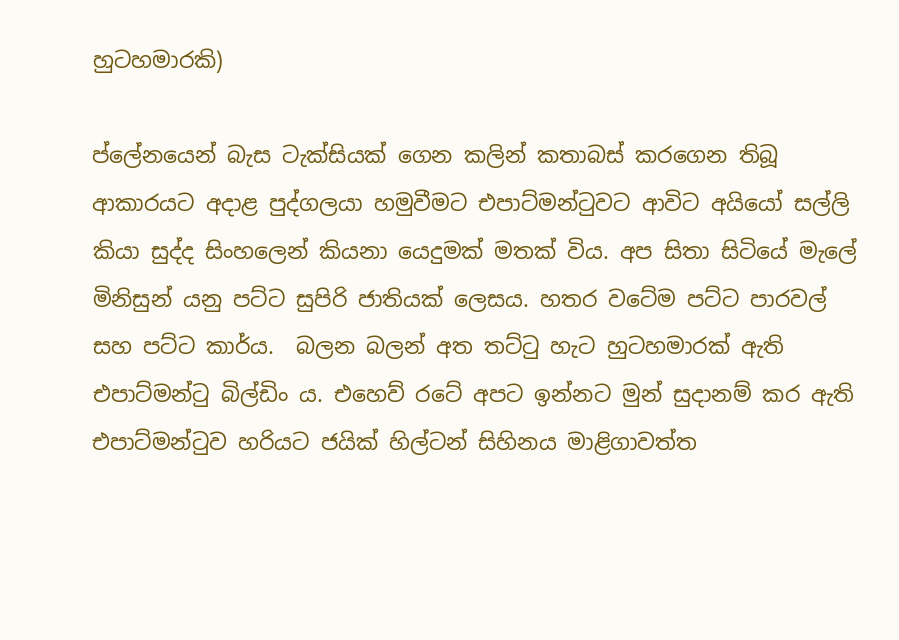හුටහමාරකි)

ප්ලේනයෙන් බැස ටැක්සියක් ගෙන කලින් කතාබස් කරගෙන තිබූ ආකාරයට අදාළ පුද්ගලයා හමුවීමට එපාට්මන්ටුවට ආවිට අයියෝ සල්ලි කියා සුද්ද සිංහලෙන් කියනා යෙදුමක් මතක් විය. අප සිතා සිටියේ මැලේ මිනිසුන් යනු පට්ට සුපිරි ජාතියක් ලෙසය. හතර වටේම පට්ට පාරවල් සහ පට්ට කාර්ය.  බලන බලන් අත තට්ටු හැට හුටහමාරක් ඇති එපාට්මන්ටු බිල්ඩිං ය. එහෙව් රටේ අපට ඉන්නට මුන් සුදානම් කර ඇති එපාට්මන්ටුව හරියට ජයික් හිල්ටන් සිහිනය මාළිගාවත්ත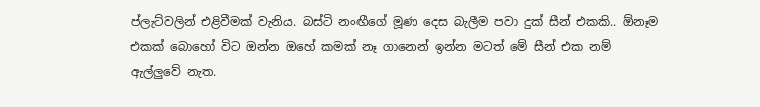ප්ලැට්වලින් එළිවීමක් වැනිය. බස්ටි නංඟීගේ මූණ දෙස බැලීම පවා දුක් සීන් එකකි.. ඕනෑම එකක් බොහෝ විට ඔන්න ඔහේ කමක් නෑ ගානෙන් ඉන්න මටත් මේ සීන් එක නම් ඇල්ලුවේ නැත.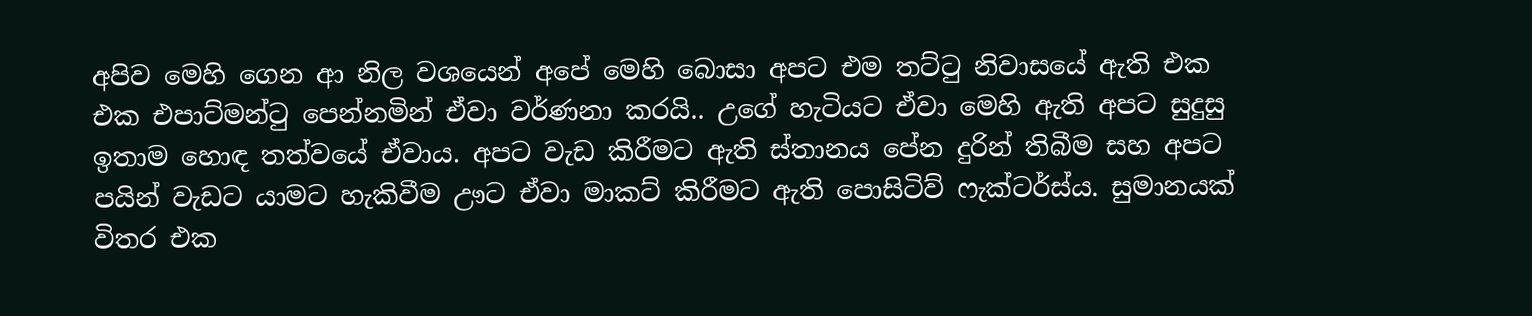අපිව මෙහි ගෙන ආ නිල වශයෙන් අපේ මෙහි බොසා අපට එම තට්ටු නිවාසයේ ඇති එක එක එපාට්මන්ටු පෙන්නමින් ඒවා වර්ණනා කරයි.. උගේ හැටියට ඒවා මෙහි ඇති අපට සුදුසු ඉතාම හොඳ තත්වයේ ඒවාය. අපට වැඩ කිරීමට ඇති ස්තානය පේන දුරින් තිබීම සහ අපට පයින් වැඩට යාමට හැකිවීම ඌට ඒවා මාකට් කිරීමට ඇති පොසිටිව් ෆැක්ටර්ස්ය. සුමානයක් විතර එක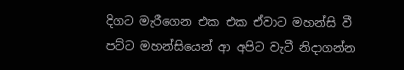දිගට මැරීගෙන එක එක ඒවාට මහන්සි වී පට්ට මහන්සියෙන් ආ අපිට වැටී නිදාගන්න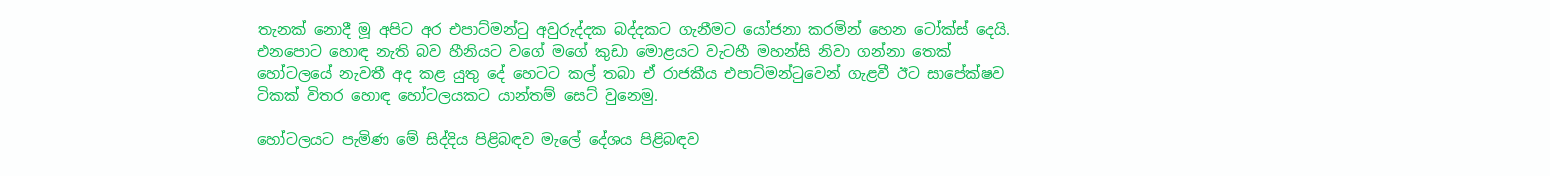තැනක් නොදී මූ අපිට අර එපාට්මන්ටු අවුරුද්දක බද්දකට ගැනීමට යෝජනා කරමින් හෙන ටෝක්ස් දෙයි. එනපොට හොඳ නැති බව හීනියට වගේ මගේ කුඩා මොළයට වැටහී මහන්සි නිවා ගන්නා තෙක්  හෝටලයේ නැවතී අද කළ යුතු දේ හෙටට කල් තබා ඒ රාජකීය එපාට්මන්ටුවෙන් ගැළවී ඊට සාපේක්ෂව ටිකක් විතර හොඳ හෝටලයකට යාන්තම් සෙට් වුනෙමු.

හෝටලයට පැමිණ මේ සිද්දිය පිළිබඳව මැලේ දේශය පිළිබඳව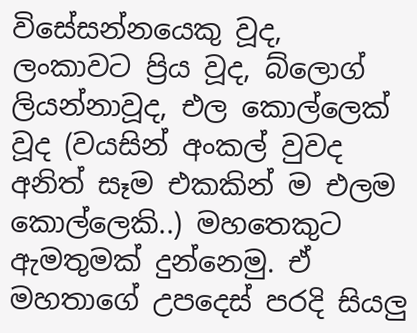විසේසන්නයෙකු වූද, ලංකාවට ප්‍රිය වූද, බ්ලොග් ලියන්නාවූද, එල කොල්ලෙක් වූද (වයසින් අංකල් වුවද අනිත් සෑම එකකින් ම එලම කොල්ලෙකි..) මහතෙකුට ඇමතුමක් දුන්නෙමු. ඒ මහතාගේ උපදෙස් පරදි සියලු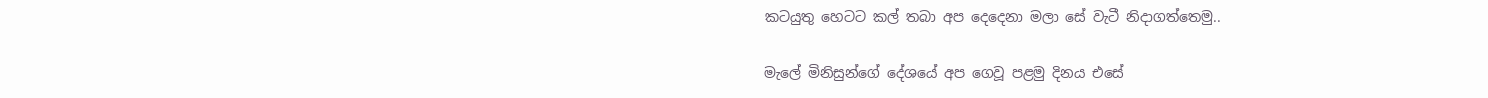කටයුතු හෙටට කල් තබා අප දෙදෙනා මලා සේ වැටී නිදාගත්තෙමු..

මැලේ මිනිසුන්ගේ දේශයේ අප ගෙවූ පළමු දිනය එසේ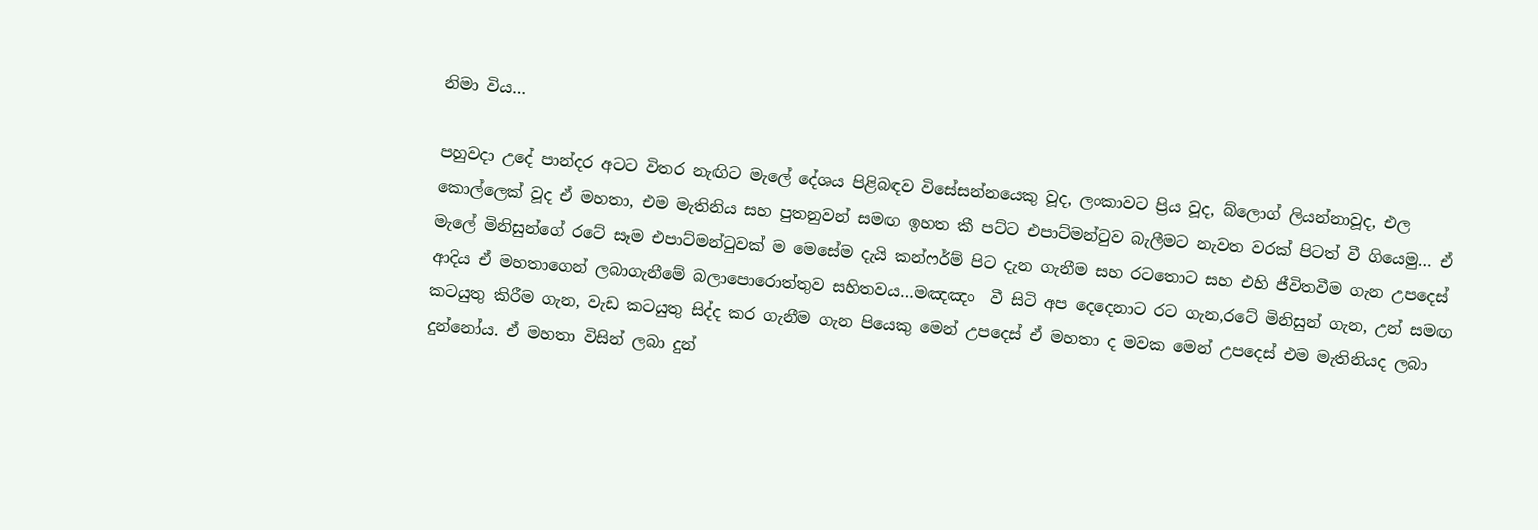නිමා විය…

පහුවදා උදේ පාන්දර අටට විතර නැඟිට මැලේ දේශය පිළිබඳව විසේසන්නයෙකු වූද, ලංකාවට ප්‍රිය වූද, බ්ලොග් ලියන්නාවූද, එල කොල්ලෙක් වූද ඒ මහතා, එම මැතිනිය සහ පුතනුවන් සමඟ ඉහත කී පට්ට එපාට්මන්ටුව බැලීමට නැවත වරක් පිටත් වී ගියෙමු… ඒ මැලේ මිනිසුන්ගේ රටේ සෑම එපාට්මන්ටුවක් ම මෙසේම දැයි කන්ෆර්ම් පිට දැන ගැනීම සහ රටතොට සහ එහි ජීවිතවීම ගැන උපදෙස් ආදිය ඒ මහතාගෙන් ලබාගැනීමේ බලාපොරොත්තුව සහිතවය…මඤඤං  වී සිටි අප දෙදෙනාට රට ගැන,රටේ මිනිසුන් ගැන, උන් සමඟ කටයුතු කිරීම ගැන, වැඩ කටයුතු සිද්ද කර ගැනීම ගැන පියෙකු මෙන් උපදෙස් ඒ මහතා ද මවක මෙන් උපදෙස් එම මැතිනියද ලබා දුන්නෝය. ඒ මහතා විසින් ලබා දුන්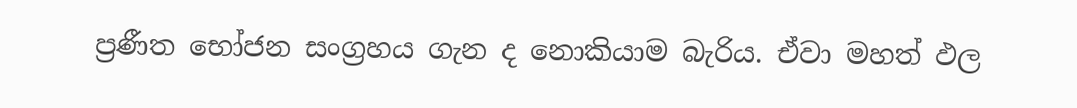ප්‍රණීත භෝජන සංග්‍රහය ගැන ද නොකියාම බැරිය. ඒවා මහත් ඵල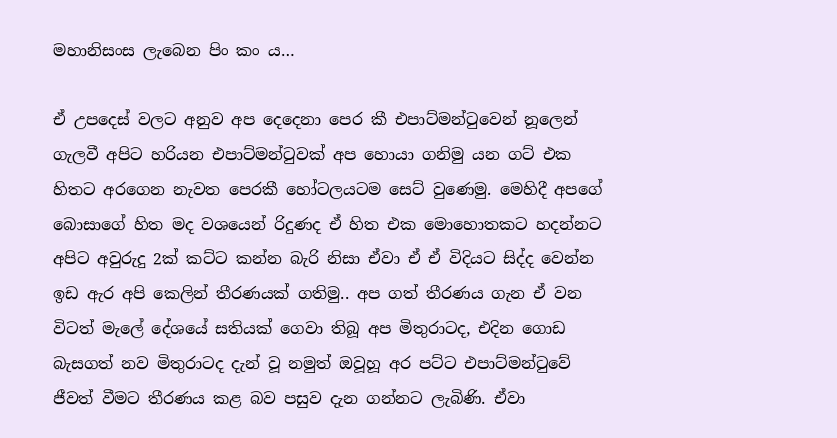මහානිසංස ලැබෙන පිං කං ය…

ඒ උපදෙස් වලට අනුව අප දෙදෙනා පෙර කී එපාට්මන්ටුවෙන් නූලෙන් ගැලවී අපිට හරියන එපාට්මන්ටුවක් අප හොයා ගනිමු යන ගට් එක හිතට අරගෙන නැවත පෙරකී හෝටලයටම සෙට් වුණෙමු. මෙහිදී අපගේ බොසාගේ හිත මද වශයෙන් රිදුණද ඒ හිත එක මොහොතකට හදන්නට අපිට අවුරුදු 2ක් කට්ට කන්න බැරි නිසා ඒවා ඒ ඒ විදියට සිද්ද වෙන්න ඉඩ ඇර අපි කෙලින් තීරණයක් ගතිමු.. අප ගත් තීරණය ගැන ඒ වන විටත් මැලේ දේශයේ සතියක් ගෙවා තිබූ අප මිතුරාටද, එදින ගොඩ බැසගත් නව මිතුරාටද දැන් වූ නමුත් ඔවූහූ අර පට්ට එපාට්මන්ටුවේ ජීවත් වීමට තීරණය කළ බව පසුව දැන ගන්නට ලැබිණි. ඒවා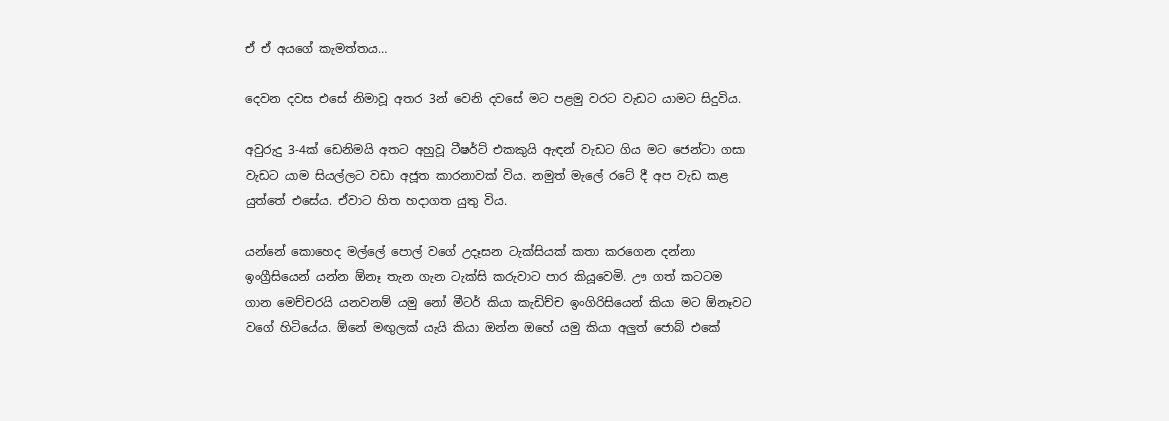ඒ ඒ අයගේ කැමත්තය…

දෙවන දවස එසේ නිමාවූ අතර 3න් වෙනි දවසේ මට පළමු වරට වැඩට යාමට සිදුවිය.

අවුරුදු 3-4ක් ඩෙනිමයි අතට අහුවූ ටීෂර්ට් එකකුයි ඇඳන් වැඩට ගිය මට ජෙන්ටා ගසා වැඩට යාම සියල්ලට වඩා අජූත කාරනාවක් විය. නමුත් මැලේ රටේ දී අප වැඩ කළ යුත්තේ එසේය. ඒවාට හිත හදාගත යුතු විය.

යන්නේ කොහෙද මල්ලේ පොල් වගේ උදෑසන ටැක්සියක් කතා කරගෙන දන්නා ඉංග්‍රීසියෙන් යන්න ඕනෑ තැන ගැන ටැක්සි කරුවාට පාර කියූවෙමි. ඌ ගත් කටටම ගාන මෙච්චරයි යනවනම් යමු නෝ මීටර් කියා කැඩිච්ච ඉංගිරිසියෙන් කියා මට ඕනෑවට වගේ හිටියේය. ඕනේ මඟුලක් යැයි කියා ඔන්න ඔහේ යමු කියා අලුත් ජොබ් එකේ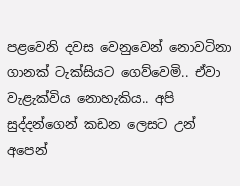පළවෙනි දවස වෙනුවෙන් නොවටිනා ගානක් ටැක්සියට ගෙව්වෙමි.. ඒවා වැළැක්විය නොහැකිය.. අපි සුද්දන්ගෙන් කඩන ලෙසට උන් අපෙන්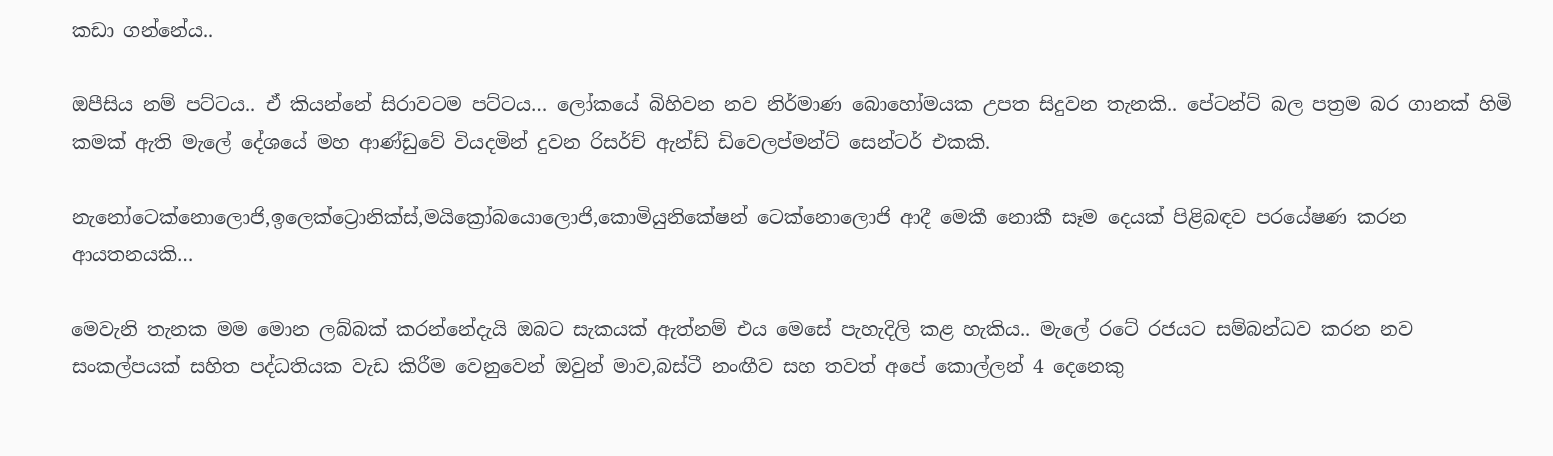කඩා ගන්නේය..

ඔපීසිය නම් පට්ටය.. ඒ කියන්නේ සිරාවටම පට්ටය… ලෝකයේ බිහිවන නව නිර්මාණ බොහෝමයක උපත සිදුවන තැනකි.. පේටන්ට් බල පත්‍රම බර ගානක් හිමි කමක් ඇති මැලේ දේශයේ මහ ආණ්ඩුවේ වියදමින් දුවන රිසර්ච් ඇන්ඩ් ඩිවෙලප්මන්ට් සෙන්ටර් එකකි.

නැනෝටෙක්නොලොජි,ඉලෙක්ට්‍රොනික්ස්,මයික්‍රෝබයොලොජි,කොමියුනිකේෂන් ටෙක්නොලොජි ආදී මෙකී නොකී සෑම දෙයක් පිළිබඳව පරයේෂණ කරන ආයතනයකි…

මෙවැනි තැනක මම මොන ලබ්බක් කරන්නේදැයි ඔබට සැකයක් ඇත්නම් එය මෙසේ පැහැදිලි කළ හැකිය.. මැලේ රටේ රජයට සම්බන්ධව කරන නව සංකල්පයක් සහිත පද්ධතියක වැඩ කිරීම වෙනුවෙන් ඔවුන් මාව,බස්ටී නංඟීව සහ තවත් අපේ කොල්ලන් 4 දෙනෙකු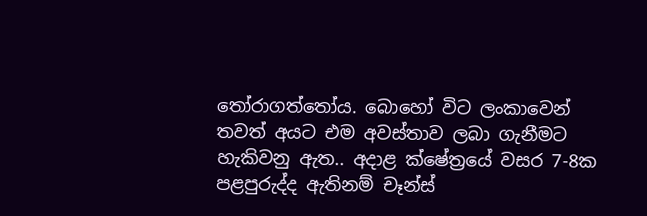තෝරාගත්තෝය. බොහෝ විට ලංකාවෙන් තවත් අයට එම අවස්තාව ලබා ගැනීමට හැකිවනු ඇත.. අදාළ ක්ෂේත්‍රයේ වසර 7-8ක පළපුරුද්ද ඇතිනම් චෑන්ස්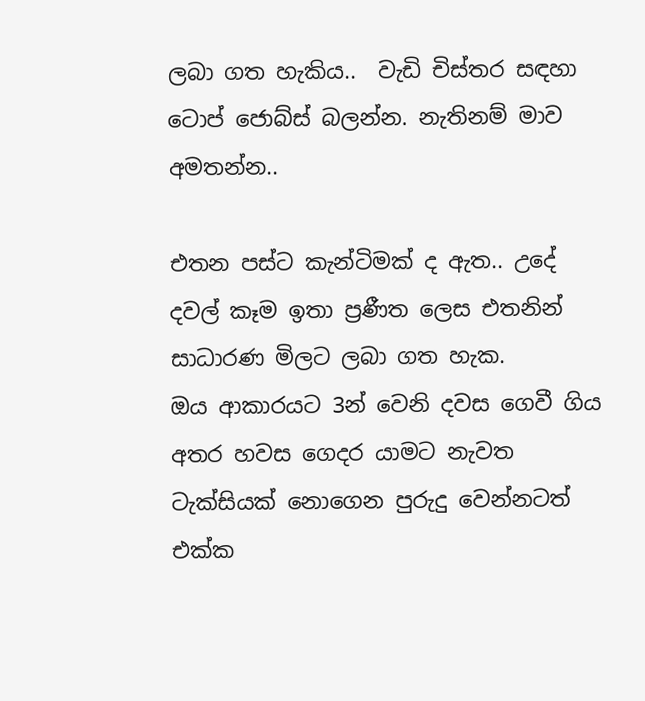ලබා ගත හැකිය..  වැඩි චිස්තර සඳහා ටොප් ජොබ්ස් බලන්න. නැතිනම් මාව අමතන්න..

එතන පස්ට කැන්ටිමක් ද ඇත.. උදේ දවල් කෑම ඉතා ප්‍රණීත ලෙස එතනින් සාධාරණ මිලට ලබා ගත හැක.
ඔය ආකාරයට 3න් වෙනි දවස ගෙවී ගිය අතර හවස ගෙදර යාමට නැවත ටැක්සියක් නොගෙන පුරුදු වෙන්නටත් එක්ක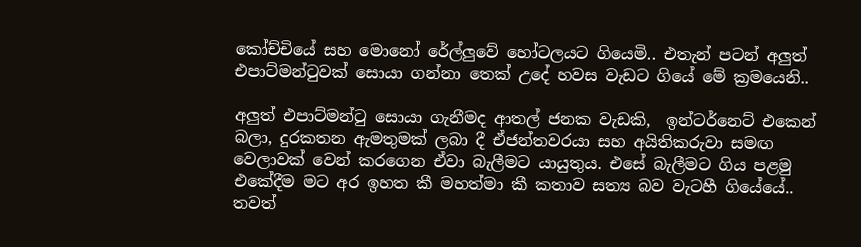කෝච්චියේ සහ මොනෝ රේල්ලුවේ හෝටලයට ගියෙමි.. එතැන් පටන් අලුත් එපාට්මන්ටුවක් සොයා ගන්නා තෙක් උදේ හවස වැඩට ගියේ මේ ක්‍රමයෙනි..

අලුත් එපාට්මන්ටු සොයා ගැනීමද ආතල් ජනක වැඩකි,  ඉන්ටර්නෙට් එකෙන් බලා, දුරකතන ඇමතුමක් ලබා දී ඒජන්තවරයා සහ අයිතිකරුවා සමඟ වෙලාවක් වෙන් කරගෙන ඒවා බැලීමට යායුතුය. එසේ බැලීමට ගිය පළමු එකේදීම මට අර ඉහත කී මහත්මා කී කතාව සත්‍ය බව වැටහී ගියේයේ.. තවත්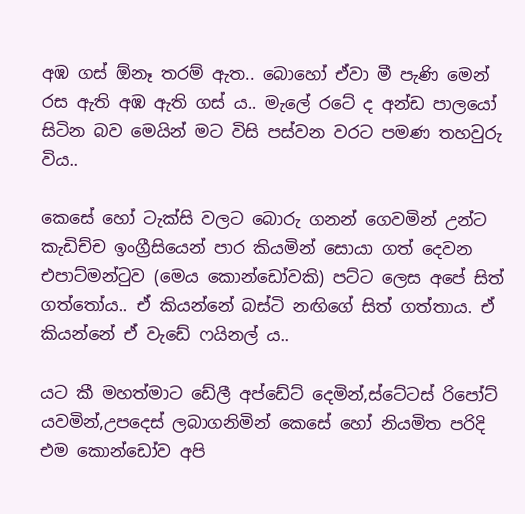අඹ ගස් ඕනෑ තරම් ඇත.. බොහෝ ඒවා මී පැණි මෙන් රස ඇති අඹ ඇති ගස් ය.. මැලේ රටේ ද අන්ඩ පාලයෝ සිටින බව මෙයින් මට විසි පස්වන වරට පමණ තහවුරු විය..

කෙසේ හෝ ටැක්සි වලට බොරු ගනන් ගෙවමින් උන්ට කැඩිච්ච ඉංග්‍රීසියෙන් පාර කියමින් සොයා ගත් දෙවන එපාට්මන්ටුව (මෙය කොන්ඩෝවකි) පට්ට ලෙස අපේ සිත් ගත්තෝය.. ඒ කියන්නේ බස්ටි නඟිගේ සිත් ගත්තාය. ඒ කියන්නේ ඒ වැඩේ ෆයිනල් ය..

යට කී මහත්මාට ඩේලී අප්ඩේට් දෙමින්,ස්ටේටස් රිපෝට් යවමින්,උපදෙස් ලබාගනිමින් කෙසේ හෝ නියමිත පරිදි එම කොන්ඩෝව අපි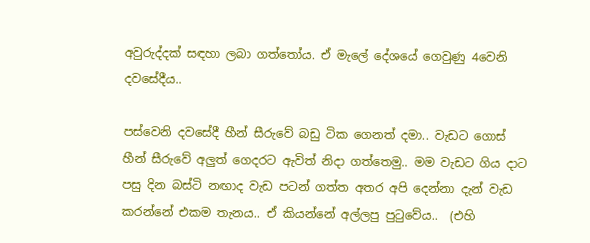අවුරුද්දක් සඳහා ලබා ගත්තෝය. ඒ මැලේ දේශයේ ගෙවුණු 4වෙනි දවසේදීය..

පස්වෙනි දවසේදී හීන් සීරුවේ බඩු ටික ගෙනත් දමා.. වැඩට ගොස් හීන් සීරුවේ අලුත් ගෙදරට ඇවිත් නිදා ගත්තෙමු.. මම වැඩට ගිය දාට පසු දින බස්ටි නඟාද වැඩ පටන් ගත්ත අතර අපි දෙන්නා දැන් වැඩ කරන්නේ එකම තැනය.. ඒ කියන්නේ අල්ලපු පුටුවේය..  (එහි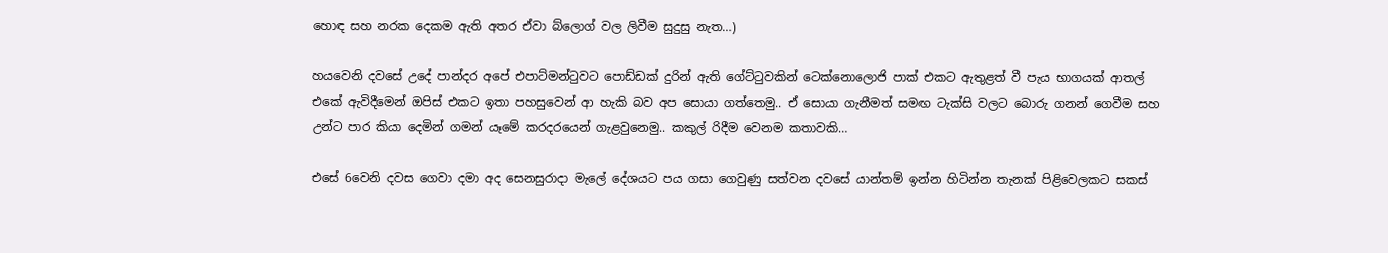හොඳ සහ නරක දෙකම ඇති අතර ඒවා බ්ලොග් වල ලිවීම සුදුසු නැත…)

හයවෙනි දවසේ උදේ පාන්දර අපේ එපාට්මන්ටුවට පොඩ්ඩක් දුරින් ඇති ගේට්ටුවකින් ටෙක්නොලොජි පාක් එකට ඇතුළත් වී පැය භාගයක් ආතල් එකේ ඇවිදීමෙන් ඔපිස් එකට ඉතා පහසුවෙන් ආ හැකි බව අප සොයා ගත්තෙමු.. ඒ සොයා ගැනීමත් සමඟ ටැක්සි වලට බොරු ගනන් ගෙවීම සහ උන්ට පාර කියා දෙමින් ගමන් යෑමේ කරදරයෙන් ගැළවුනෙමු.. කකුල් රිදීම වෙනම කතාවකි…

එසේ 6වෙනි දවස ගෙවා දමා අද සෙනසුරාදා මැලේ දේශයට පය ගසා ගෙවුණු සත්වන දවසේ යාන්තම් ඉන්න හිටින්න තැනක් පිළිවෙලකට සකස්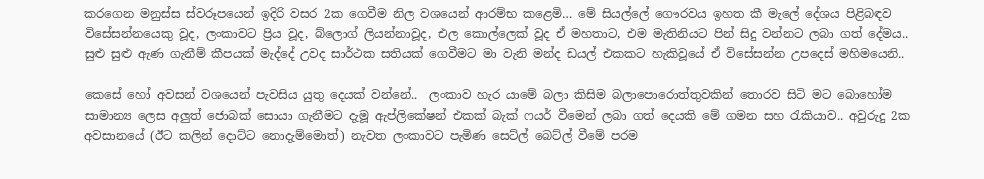කරගෙන මනුස්ස ස්වරූපයෙන් ඉදිරි වසර 2ක ගෙවීම නිල වශයෙන් ආරම්භ කළෙමි… මේ සියල්ලේ ගෞරවය ඉහත කී මැලේ දේශය පිළිබඳව විසේසන්නයෙකු වූද, ලංකාවට ප්‍රිය වූද, බ්ලොග් ලියන්නාවූද, එල කොල්ලෙක් වූද ඒ මහතාට, එම මැතිනියට පින් සිදු වන්නට ලබා ගත් දේමය.. සුළු සුළු ඇණ ගැනීම් කීපයක් මැද්දේ උවද සාර්ථක සතියක් ගෙවීමට මා වැනි මන්ද ඩයල් එකකට හැකිවූයේ ඒ විසේසන්න උපදෙස් මහිමයෙනි..

කෙසේ හෝ අවසන් වශයෙන් පැවසිය යුතු දෙයක් වන්නේ..  ලංකාව හැර යාමේ බලා කිසිම බලාපොරොත්තුවකින් තොරව සිටි මට බොහෝම සාමාන්‍ය ලෙස අලුත් ජොබක් සොයා ගැනීමට දැමූ ඇප්ලිකේෂන් එකක් බැක් ෆයර් වීමෙන් ලබා ගත් දෙයකි මේ ගමන සහ රැකියාව.. අවුරුදු 2ක අවසානයේ (ඊට කලින් දොට්ට නොදැම්මොත්) නැවත ලංකාවට පැමිණ සෙට්ල් බෙට්ල් වීමේ පරම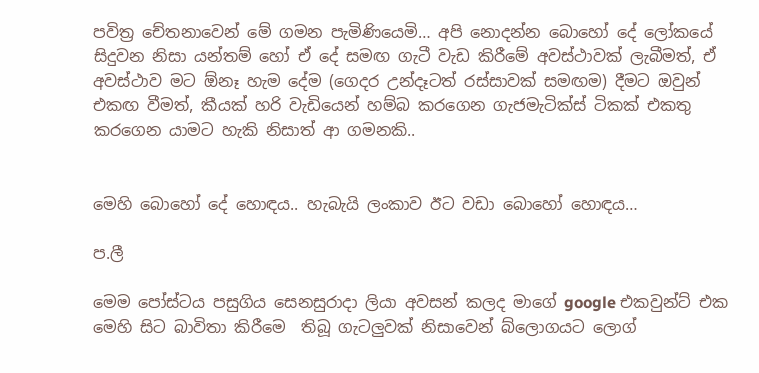පවිත්‍ර චේතනාවෙන් මේ ගමන පැමිණියෙමි… අපි නොදන්න බොහෝ දේ ලෝකයේ සිදුවන නිසා යන්තම් හෝ ඒ දේ සමඟ ගැටී වැඩ කිරීමේ අවස්ථාවක් ලැබීමත්, ඒ අවස්ථාව මට ඕනෑ හැම දේම (ගෙදර උන්දෑටත් රස්සාවක් සමඟම) දීමට ඔවුන් එකඟ වීමත්, කීයක් හරි වැඩියෙන් හම්බ කරගෙන ගැජමැටික්ස් ටිකක් එකතු කරගෙන යාමට හැකි නිසාත් ආ ගමනකි..


මෙහි බොහෝ දේ හොඳය.. හැබැයි ලංකාව ඊට වඩා බොහෝ හොඳය…

ප.ලී

මෙම පෝස්ටය පසුගිය සෙනසුරාදා ලියා අවසන් කලද මාගේ google එකවුන්ට් එක මෙහි සිට බාවිතා කිරීමෙ  තිබූ ගැටලුවක් නිසාවෙන් බ්ලොගයට ලොග්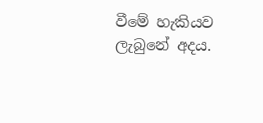වීමේ හැකියව ලැබුනේ අදය.